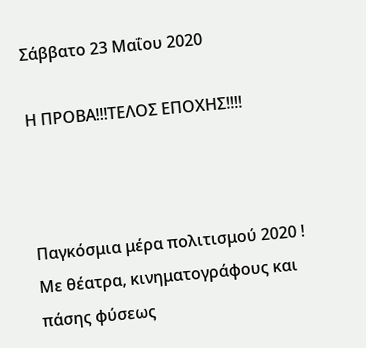Σάββατο 23 Μαΐου 2020

Η ΠΡΟΒΑ!!!ΤΕΛΟΣ ΕΠΟΧΗΣ!!!!



Παγκόσμια μέρα πολιτισμού 2020 ! Με θέατρα, κινηματογράφους και πάσης φύσεως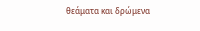θεάματα και δρώμενα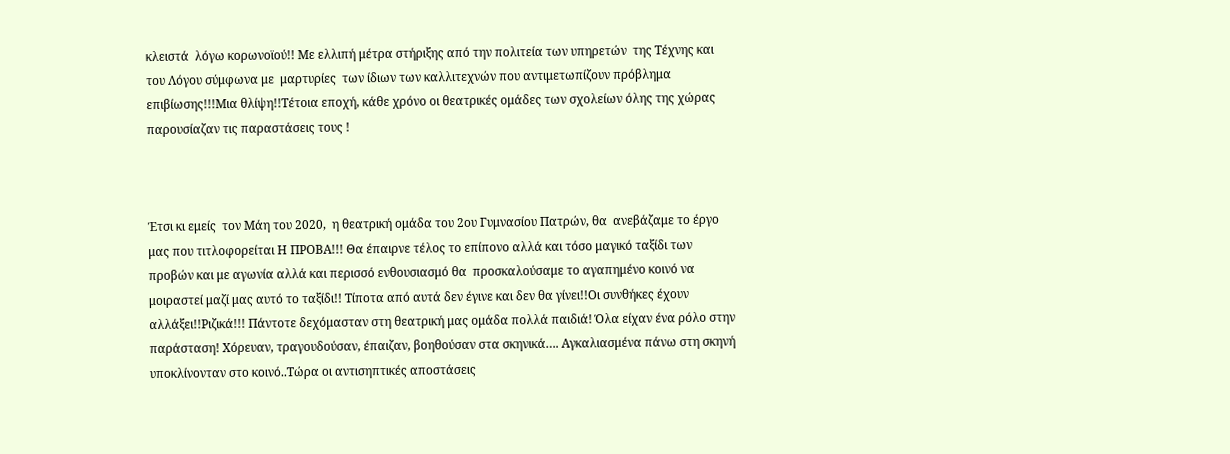κλειστά  λόγω κορωνοϊού!! Με ελλιπή μέτρα στήριξης από την πολιτεία των υπηρετών  της Τέχνης και του Λόγου σύμφωνα με  μαρτυρίες  των ίδιων των καλλιτεχνών που αντιμετωπίζουν πρόβλημα επιβίωσης!!!Μια θλίψη!!Τέτοια εποχή, κάθε χρόνο οι θεατρικές ομάδες των σχολείων όλης της χώρας παρουσίαζαν τις παραστάσεις τους !



Έτσι κι εμείς  τον Μάη του 2020,  η θεατρική ομάδα του 2ου Γυμνασίου Πατρών, θα  ανεβάζαμε το έργο μας που τιτλοφορείται Η ΠΡΟΒΑ!!! Θα έπαιρνε τέλος το επίπονο αλλά και τόσο μαγικό ταξίδι των προβών και με αγωνία αλλά και περισσό ενθουσιασμό θα  προσκαλούσαμε το αγαπημένο κοινό να μοιραστεί μαζί μας αυτό το ταξίδι!! Τίποτα από αυτά δεν έγινε και δεν θα γίνει!!Οι συνθήκες έχουν αλλάξει!!Ριζικά!!! Πάντοτε δεχόμασταν στη θεατρική μας ομάδα πολλά παιδιά! Όλα είχαν ένα ρόλο στην παράσταση! Χόρευαν, τραγουδούσαν, έπαιζαν, βοηθούσαν στα σκηνικά…. Αγκαλιασμένα πάνω στη σκηνή υποκλίνονταν στο κοινό..Τώρα οι αντισηπτικές αποστάσεις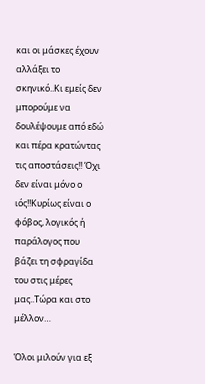και οι μάσκες έχουν αλλάξει το σκηνικό..Κι εμείς δεν μπορούμε να δουλέψουμε από εδώ και πέρα κρατώντας τις αποστάσεις!! Όχι δεν είναι μόνο ο ιός!!Κυρίως είναι ο φόβος, λογικός ή παράλογος που βάζει τη σφραγίδα του στις μέρες μας..Τώρα και στο μέλλον…

Όλοι μιλούν για εξ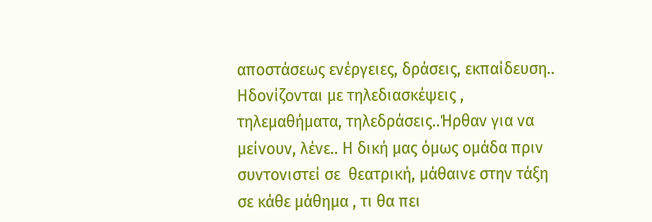αποστάσεως ενέργειες, δράσεις, εκπαίδευση.. Ηδονίζονται με τηλεδιασκέψεις , τηλεμαθήματα, τηλεδράσεις..Ήρθαν για να μείνουν, λένε.. Η δική μας όμως ομάδα πριν συντονιστεί σε  θεατρική, μάθαινε στην τάξη σε κάθε μάθημα , τι θα πει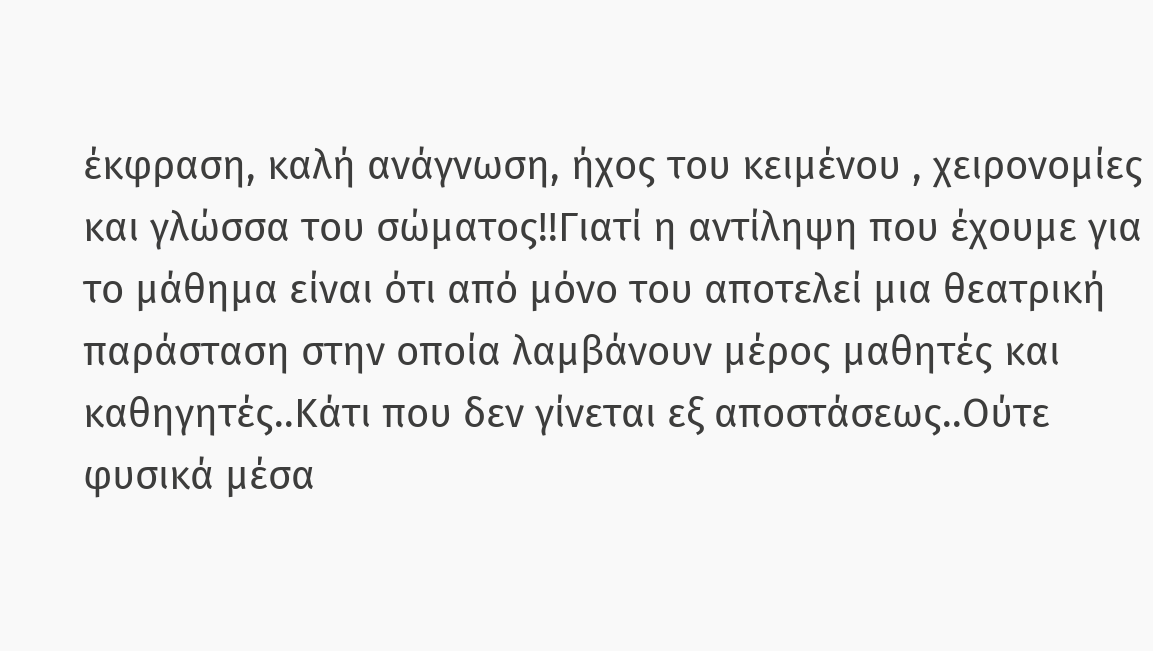έκφραση, καλή ανάγνωση, ήχος του κειμένου , χειρονομίες και γλώσσα του σώματος!!Γιατί η αντίληψη που έχουμε για το μάθημα είναι ότι από μόνο του αποτελεί μια θεατρική παράσταση στην οποία λαμβάνουν μέρος μαθητές και καθηγητές..Κάτι που δεν γίνεται εξ αποστάσεως..Ούτε φυσικά μέσα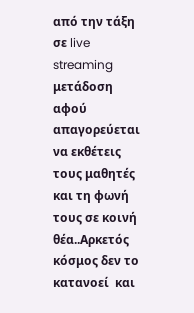από την τάξη σε live streaming μετάδοση  αφού απαγορεύεται να εκθέτεις τους μαθητές και τη φωνή τους σε κοινή θέα..Αρκετός κόσμος δεν το κατανοεί  και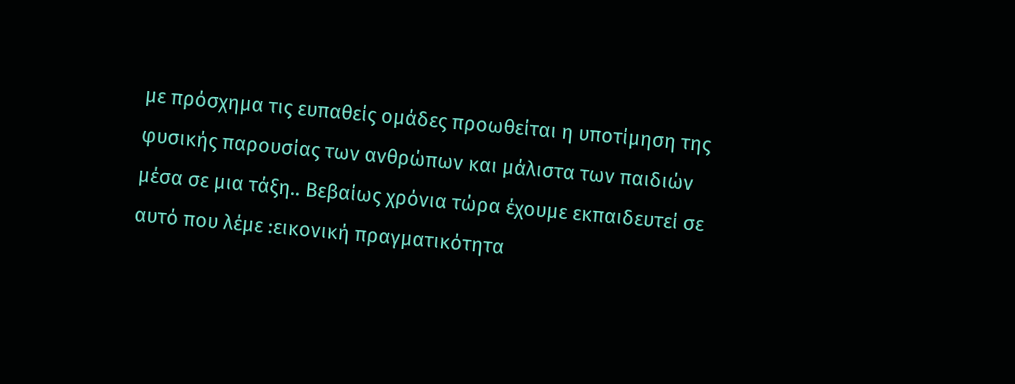με πρόσχημα τις ευπαθείς ομάδες προωθείται η υποτίμηση της φυσικής παρουσίας των ανθρώπων και μάλιστα των παιδιών μέσα σε μια τάξη.. Βεβαίως χρόνια τώρα έχουμε εκπαιδευτεί σε αυτό που λέμε :εικονική πραγματικότητα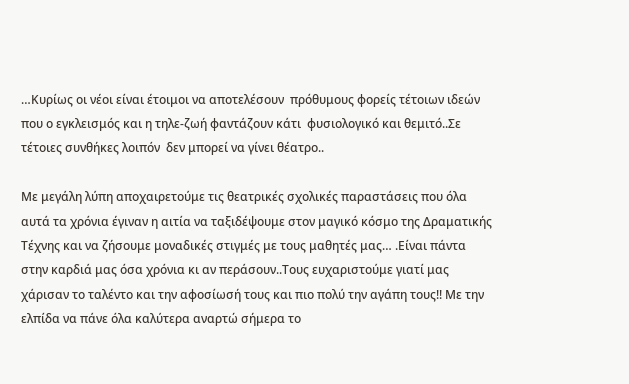…Κυρίως οι νέοι είναι έτοιμοι να αποτελέσουν  πρόθυμους φορείς τέτοιων ιδεών που ο εγκλεισμός και η τηλε-ζωή φαντάζουν κάτι  φυσιολογικό και θεμιτό..Σε τέτοιες συνθήκες λοιπόν  δεν μπορεί να γίνει θέατρο..

Με μεγάλη λύπη αποχαιρετούμε τις θεατρικές σχολικές παραστάσεις που όλα αυτά τα χρόνια έγιναν η αιτία να ταξιδέψουμε στον μαγικό κόσμο της Δραματικής Τέχνης και να ζήσουμε μοναδικές στιγμές με τους μαθητές μας… .Είναι πάντα στην καρδιά μας όσα χρόνια κι αν περάσουν..Τους ευχαριστούμε γιατί μας χάρισαν το ταλέντο και την αφοσίωσή τους και πιο πολύ την αγάπη τους!! Με την ελπίδα να πάνε όλα καλύτερα αναρτώ σήμερα το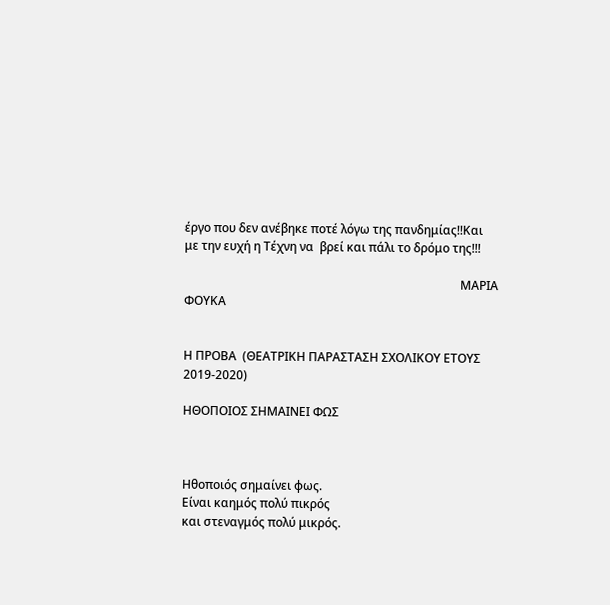έργο που δεν ανέβηκε ποτέ λόγω της πανδημίας!!Και με την ευχή η Τέχνη να  βρεί και πάλι το δρόμο της!!!

                                                                                            ΜΑΡΙΑ ΦΟΥΚΑ


Η ΠΡΟΒΑ  (ΘΕΑΤΡΙΚΗ ΠΑΡΑΣΤΑΣΗ ΣΧΟΛΙΚΟΥ ΕΤΟΥΣ 2019-2020)

ΗΘΟΠΟΙΟΣ ΣΗΜΑΙΝΕΙ ΦΩΣ



Ηθοποιός σημαίνει φως.
Είναι καημός πολύ πικρός
και στεναγμός πολύ μικρός.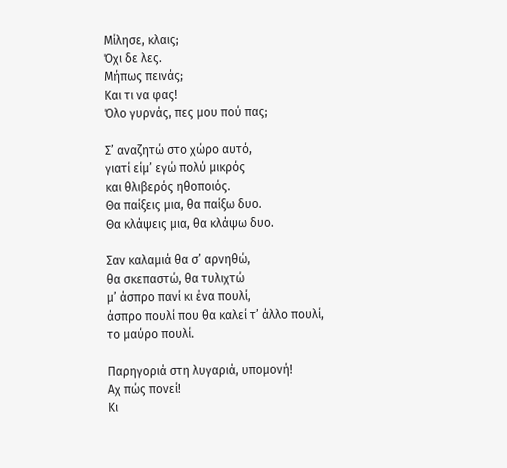Μίλησε, κλαις;
Όχι δε λες.
Μήπως πεινάς;
Και τι να φας!
Όλο γυρνάς, πες μου πού πας;

Σ’ αναζητώ στο χώρο αυτό,
γιατί είμ’ εγώ πολύ μικρός
και θλιβερός ηθοποιός.
Θα παίξεις μια, θα παίξω δυο.
Θα κλάψεις μια, θα κλάψω δυο.

Σαν καλαμιά θα σ’ αρνηθώ,
θα σκεπαστώ, θα τυλιχτώ
μ’ άσπρο πανί κι ένα πουλί,
άσπρο πουλί που θα καλεί τ’ άλλο πουλί,
το μαύρο πουλί.

Παρηγοριά στη λυγαριά, υπομονή!
Αχ πώς πονεί!
Κι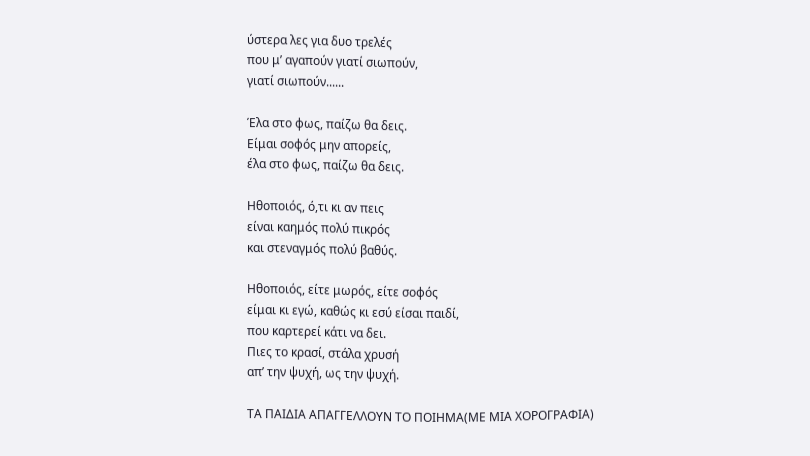ύστερα λες για δυο τρελές
που μ’ αγαπούν γιατί σιωπούν,
γιατί σιωπούν......

Έλα στο φως, παίζω θα δεις.
Είμαι σοφός μην απορείς,
έλα στο φως, παίζω θα δεις.

Ηθοποιός, ό,τι κι αν πεις
είναι καημός πολύ πικρός
και στεναγμός πολύ βαθύς.

Ηθοποιός, είτε μωρός, είτε σοφός
είμαι κι εγώ, καθώς κι εσύ είσαι παιδί,
που καρτερεί κάτι να δει.
Πιες το κρασί, στάλα χρυσή
απ’ την ψυχή, ως την ψυχή.

ΤΑ ΠΑΙΔΙΑ ΑΠΑΓΓΕΛΛΟΥΝ ΤΟ ΠΟΙΗΜΑ(ΜΕ ΜΙΑ ΧΟΡΟΓΡΑΦΙΑ)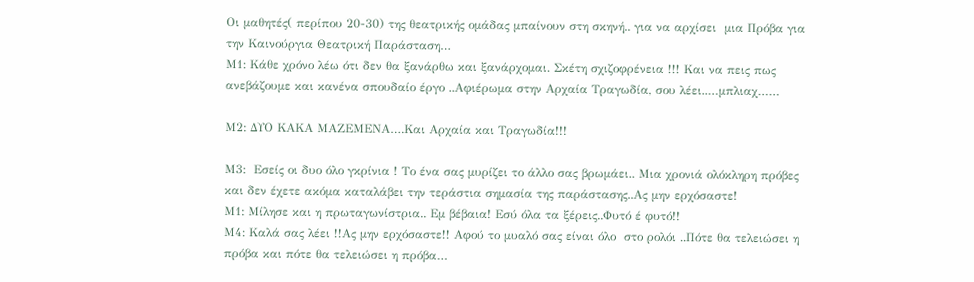Οι μαθητές( περίπου 20-30) της θεατρικής ομάδας μπαίνουν στη σκηνή.. για να αρχίσει  μια Πρόβα για την Καινούργια Θεατρική Παράσταση…
Μ1: Κάθε χρόνο λέω ότι δεν θα ξανάρθω και ξανάρχομαι. Σκέτη σχιζοφρένεια !!! Και να πεις πως ανεβάζουμε και κανένα σπουδαίο έργο ..Αφιέρωμα στην Αρχαία Τραγωδία, σου λέει..…μπλιαχ……

Μ2: ΔΥΟ ΚΑΚΑ ΜΑΖΕΜΕΝΑ….Και Αρχαία και Τραγωδία!!!

Μ3:  Εσείς οι δυο όλο γκρίνια ! Το ένα σας μυρίζει το άλλο σας βρωμάει.. Μια χρονιά ολόκληρη πρόβες και δεν έχετε ακόμα καταλάβει την τεράστια σημασία της παράστασης..Ας μην ερχόσαστε!
Μ1: Μίλησε και η πρωταγωνίστρια.. Εμ βέβαια! Εσύ όλα τα ξέρεις..Φυτό έ φυτό!!
Μ4: Καλά σας λέει !!Ας μην ερχόσαστε!! Αφού το μυαλό σας είναι όλο  στο ρολόι ..Πότε θα τελειώσει η πρόβα και πότε θα τελειώσει η πρόβα…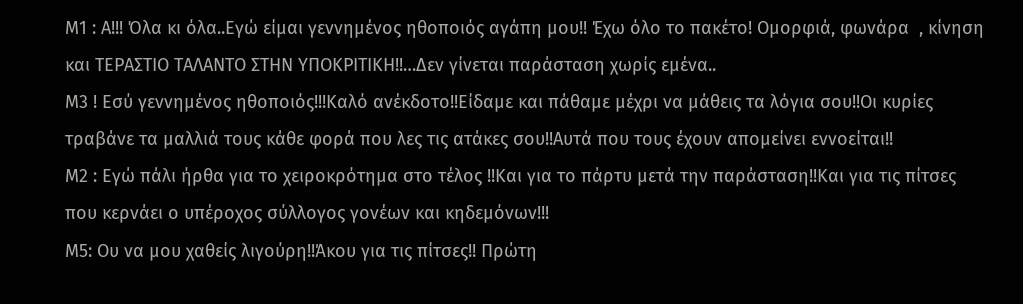Μ1 : Α!!! Όλα κι όλα..Εγώ είμαι γεννημένος ηθοποιός αγάπη μου!! Έχω όλο το πακέτο! Ομορφιά, φωνάρα  , κίνηση και ΤΕΡΑΣΤΙΟ ΤΑΛΑΝΤΟ ΣΤΗΝ ΥΠΟΚΡΙΤΙΚΗ!!…Δεν γίνεται παράσταση χωρίς εμένα..
Μ3 ! Εσύ γεννημένος ηθοποιός!!!Καλό ανέκδοτο!!Είδαμε και πάθαμε μέχρι να μάθεις τα λόγια σου!!Οι κυρίες τραβάνε τα μαλλιά τους κάθε φορά που λες τις ατάκες σου!!Αυτά που τους έχουν απομείνει εννοείται!!
Μ2 : Εγώ πάλι ήρθα για το χειροκρότημα στο τέλος !!Και για το πάρτυ μετά την παράσταση!!Και για τις πίτσες που κερνάει ο υπέροχος σύλλογος γονέων και κηδεμόνων!!!
Μ5: Ου να μου χαθείς λιγούρη!!Άκου για τις πίτσες!! Πρώτη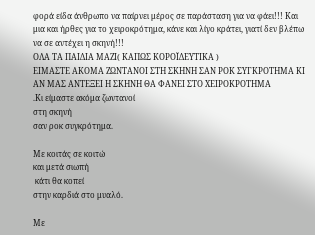φορά είδα άνθρωπο να παίρνει μέρος σε παράσταση για να φάει!!! Και μια και ήρθες για το χειροκρότημα, κάνε και λίγο κράτει, γιατί δεν βλέπω να σε αντέχει η σκηνή!!!
ΟΛΑ ΤΑ ΠΑΙΔΙΑ ΜΑΖΙ( ΚΑΠΩΣ ΚΟΡΟΪΔΕΥΤΙΚΑ )
ΕΙΜΑΣΤΕ ΑΚΟΜΑ ΖΩΝΤΑΝΟΙ ΣΤΗ ΣΚΗΝΗ ΣΑΝ ΡΟΚ ΣΥΓΚΡΟΤΗΜΑ ΚΙ ΑΝ ΜΑΣ ΑΝΤΕΞΕΙ Η ΣΚΗΝΗ ΘΑ ΦΑΝΕΙ ΣΤΟ ΧΕΙΡΟΚΡΟΤΗΜΑ
.Κι είμαστε ακόμα ζωντανοί
στη σκηνή
σαν ροκ συγκρότημα.

Με κοιτάς σε κοιτώ
και μετά σιωπή
 κάτι θα κοπεί
στην καρδιά στο μυαλό.

Με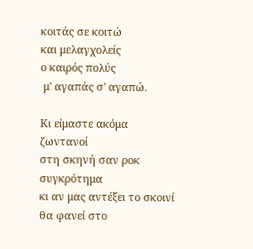κοιτάς σε κοιτώ
και μελαγχολείς
ο καιρός πολύς
 μ' αγαπάς σ' αγαπώ.

Κι είμαστε ακόμα ζωντανοί
στη σκηνή σαν ροκ συγκρότημα
κι αν μας αντέξει το σκοινί
θα φανεί στο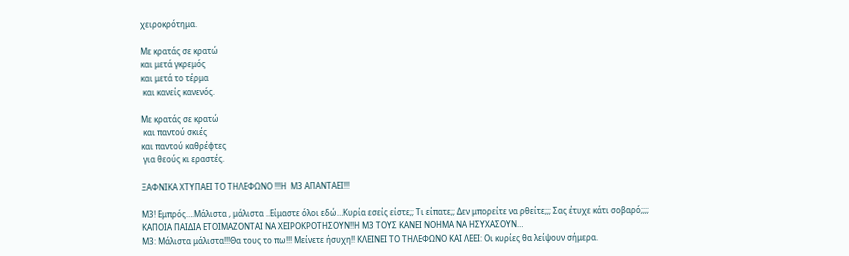χειροκρότημα.

Με κρατάς σε κρατώ
και μετά γκρεμός
και μετά το τέρμα
 και κανείς κανενός.

Με κρατάς σε κρατώ
 και παντού σκιές
και παντού καθρέφτες
 για θεούς κι εραστές.

ΞΑΦΝΙΚΑ ΧΤΥΠΑΕΙ ΤΟ ΤΗΛΕΦΩΝΟ !!!Η  Μ3 ΑΠΑΝΤΑΕΙ!!!

Μ3! Εμπρός….Μάλιστα , μάλιστα ..Είμαστε όλοι εδώ…Κυρία εσείς είστε;; Τι είπατε;; Δεν μπορείτε να ρθείτε;;; Σας έτυχε κάτι σοβαρό;;;;
ΚΑΠΟΙΑ ΠΑΙΔΙΑ ΕΤΟΙΜΑΖΟΝΤΑΙ ΝΑ ΧΕΙΡΟΚΡΟΤΗΣΟΥΝ!!Η Μ3 ΤΟΥΣ ΚΑΝΕΙ ΝΟΗΜΑ ΝΑ ΗΣΥΧΑΣΟΥΝ…
Μ3: Μάλιστα μάλιστα!!!Θα τους το πω!!! Μείνετε ήσυχη!! ΚΛΕΙΝΕΙ ΤΟ ΤΗΛΕΦΩΝΟ ΚΑΙ ΛΕΕΙ: Οι κυρίες θα λείψουν σήμερα.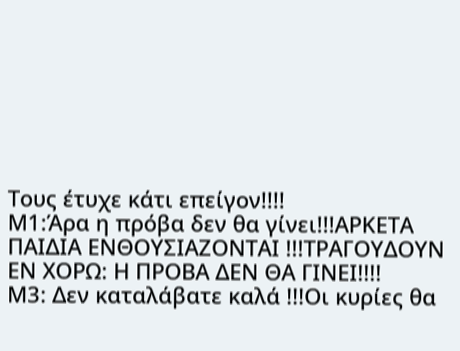Τους έτυχε κάτι επείγον!!!!
Μ1:Άρα η πρόβα δεν θα γίνει!!!ΑΡΚΕΤΑ ΠΑΙΔΙΑ ΕΝΘΟΥΣΙΑΖΟΝΤΑΙ !!!ΤΡΑΓΟΥΔΟΥΝ ΕΝ ΧΟΡΩ: Η ΠΡΟΒΑ ΔΕΝ ΘΑ ΓΙΝΕΙ!!!!
Μ3: Δεν καταλάβατε καλά !!!Οι κυρίες θα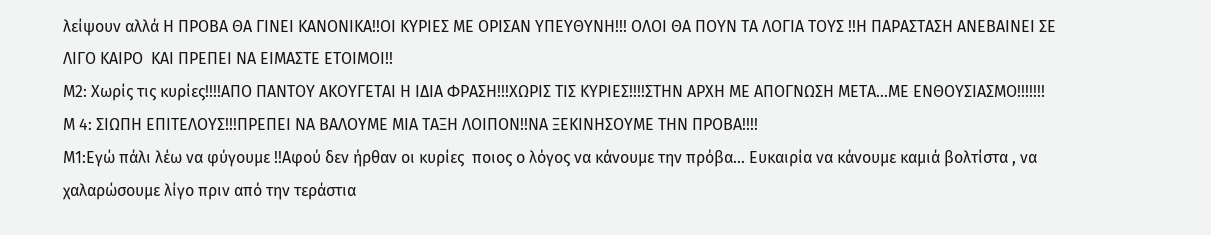λείψουν αλλά Η ΠΡΟΒΑ ΘΑ ΓΙΝΕΙ ΚΑΝΟΝΙΚΑ!!ΟΙ ΚΥΡΙΕΣ ΜΕ ΟΡΙΣΑΝ ΥΠΕΥΘΥΝΗ!!! ΟΛΟΙ ΘΑ ΠΟΥΝ ΤΑ ΛΟΓΙΑ ΤΟΥΣ !!Η ΠΑΡΑΣΤΑΣΗ ΑΝΕΒΑΙΝΕΙ ΣΕ ΛΙΓΟ ΚΑΙΡΟ  ΚΑΙ ΠΡΕΠΕΙ ΝΑ ΕΙΜΑΣΤΕ ΕΤΟΙΜΟΙ!!
Μ2: Χωρίς τις κυρίες!!!!ΑΠΟ ΠΑΝΤΟΥ ΑΚΟΥΓΕΤΑΙ Η ΙΔΙΑ ΦΡΑΣΗ!!!ΧΩΡΙΣ ΤΙΣ ΚΥΡΙΕΣ!!!!ΣΤΗΝ ΑΡΧΗ ΜΕ ΑΠΟΓΝΩΣΗ ΜΕΤΑ…ΜΕ ΕΝΘΟΥΣΙΑΣΜΟ!!!!!!!
Μ 4: ΣΙΩΠΗ ΕΠΙΤΕΛΟΥΣ!!!ΠΡΕΠΕΙ ΝΑ ΒΑΛΟΥΜΕ ΜΙΑ ΤΑΞΗ ΛΟΙΠΟΝ!!ΝΑ ΞΕΚΙΝΗΣΟΥΜΕ ΤΗΝ ΠΡΟΒΑ!!!!
Μ1:Εγώ πάλι λέω να φύγουμε !!Αφού δεν ήρθαν οι κυρίες  ποιος ο λόγος να κάνουμε την πρόβα… Ευκαιρία να κάνουμε καμιά βολτίστα , να χαλαρώσουμε λίγο πριν από την τεράστια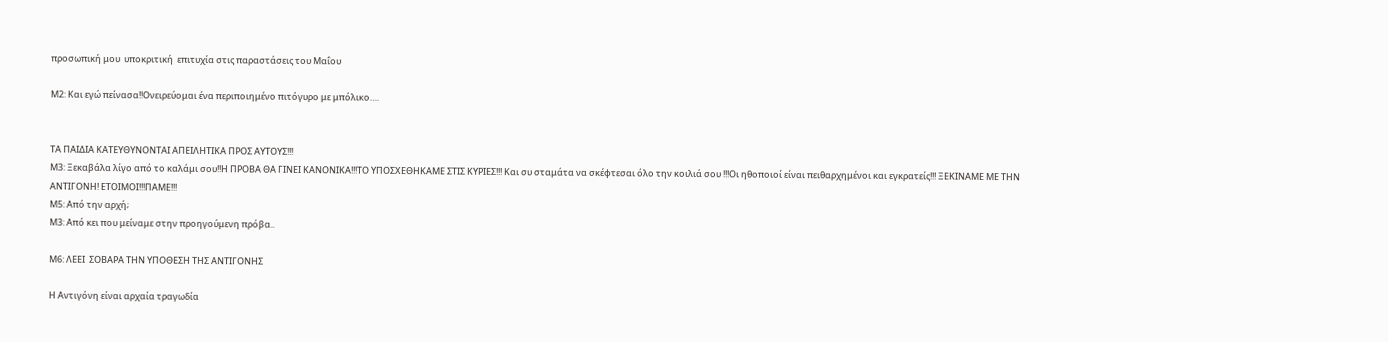προσωπική μου  υποκριτική  επιτυχία στις παραστάσεις του Μαΐου

Μ2: Και εγώ πείνασα!!Ονειρεύομαι ένα περιποιημένο πιτόγυρο με μπόλικο….


ΤΑ ΠΑΙΔΙΑ ΚΑΤΕΥΘΥΝΟΝΤΑΙ ΑΠΕΙΛΗΤΙΚΑ ΠΡΟΣ ΑΥΤΟΥΣ!!!
Μ3: Ξεκαβάλα λίγο από το καλάμι σου!!Η ΠΡΟΒΑ ΘΑ ΓΙΝΕΙ ΚΑΝΟΝΙΚΑ!!!ΤΟ ΥΠΟΣΧΕΘΗΚΑΜΕ ΣΤΙΣ ΚΥΡΙΕΣ!!! Και συ σταμάτα να σκέφτεσαι όλο την κοιλιά σου !!!Οι ηθοποιοί είναι πειθαρχημένοι και εγκρατείς!!! ΞΕΚΙΝΑΜΕ ΜΕ ΤΗΝ ΑΝΤΙΓΟΝΗ! ΕΤΟΙΜΟΙ!!!ΠΑΜΕ!!!
Μ5: Από την αρχή;
Μ3: Από κει που μείναμε στην προηγούμενη πρόβα..

Μ6: ΛΕΕΙ  ΣΟΒΑΡΑ ΤΗΝ ΥΠΟΘΕΣΗ ΤΗΣ ΑΝΤΙΓΟΝΗΣ

Η Αντιγόνη είναι αρχαία τραγωδία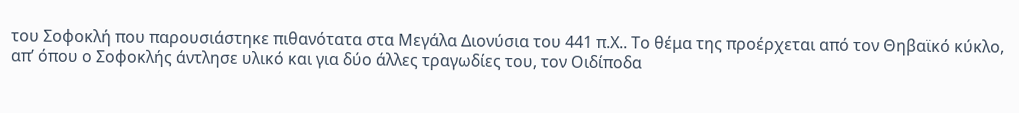του Σοφοκλή που παρουσιάστηκε πιθανότατα στα Μεγάλα Διονύσια του 441 π.Χ.. Το θέμα της προέρχεται από τον Θηβαϊκό κύκλο, απ’ όπου ο Σοφοκλής άντλησε υλικό και για δύο άλλες τραγωδίες του, τον Οιδίποδα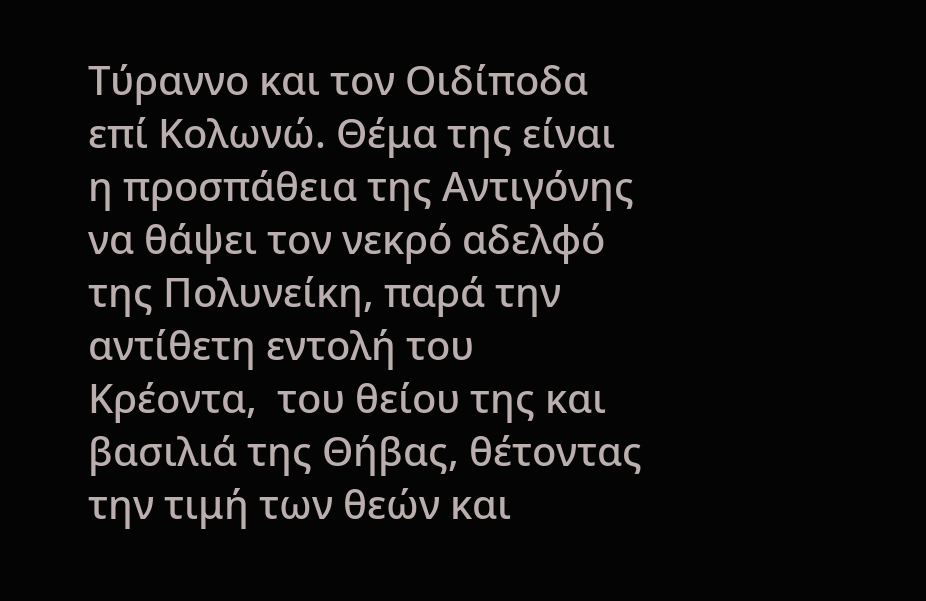Τύραννο και τον Οιδίποδα επί Κολωνώ. Θέμα της είναι η προσπάθεια της Αντιγόνης να θάψει τον νεκρό αδελφό της Πολυνείκη, παρά την αντίθετη εντολή του Κρέοντα,  του θείου της και βασιλιά της Θήβας, θέτοντας την τιμή των θεών και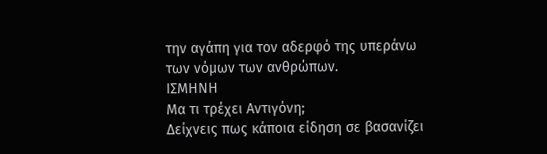την αγάπη για τον αδερφό της υπεράνω των νόμων των ανθρώπων.
ΙΣΜΗΝΗ
Μα τι τρέχει Αντιγόνη;
Δείχνεις πως κάποια είδηση σε βασανίζει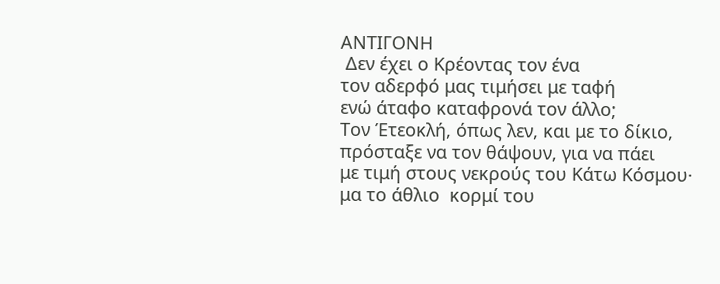ΑΝΤΙΓΟΝΗ
 Δεν έχει ο Κρέοντας τον ένα
τον αδερφό μας τιμήσει με ταφή
ενώ άταφο καταφρονά τον άλλο;
Τον Έτεοκλή, όπως λεν, και με το δίκιο,
πρόσταξε να τον θάψουν, για να πάει
με τιμή στους νεκρούς του Κάτω Κόσμου·
μα το άθλιο  κορμί του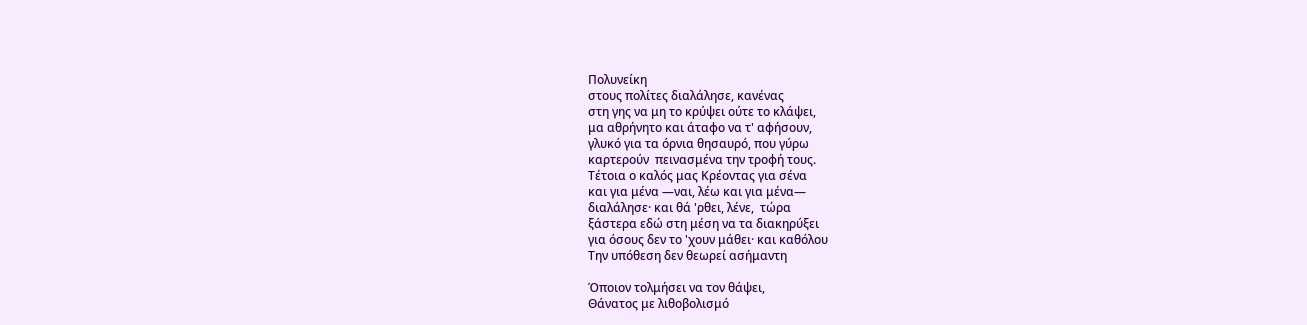Πολυνείκη
στους πολίτες διαλάλησε, κανένας
στη γης να μη το κρύψει ούτε το κλάψει,
μα αθρήνητο και άταφο να τ' αφήσουν,
γλυκό για τα όρνια θησαυρό, που γύρω
καρτερούν  πεινασμένα την τροφή τους.
Τέτοια ο καλός μας Κρέοντας για σένα
και για μένα ―ναι, λέω και για μένα―
διαλάλησε· και θά 'ρθει, λένε,  τώρα
ξάστερα εδώ στη μέση να τα διακηρύξει
για όσους δεν το 'χουν μάθει· και καθόλου
Την υπόθεση δεν θεωρεί ασήμαντη

Όποιον τολμήσει να τον θάψει,
Θάνατος με λιθοβολισμό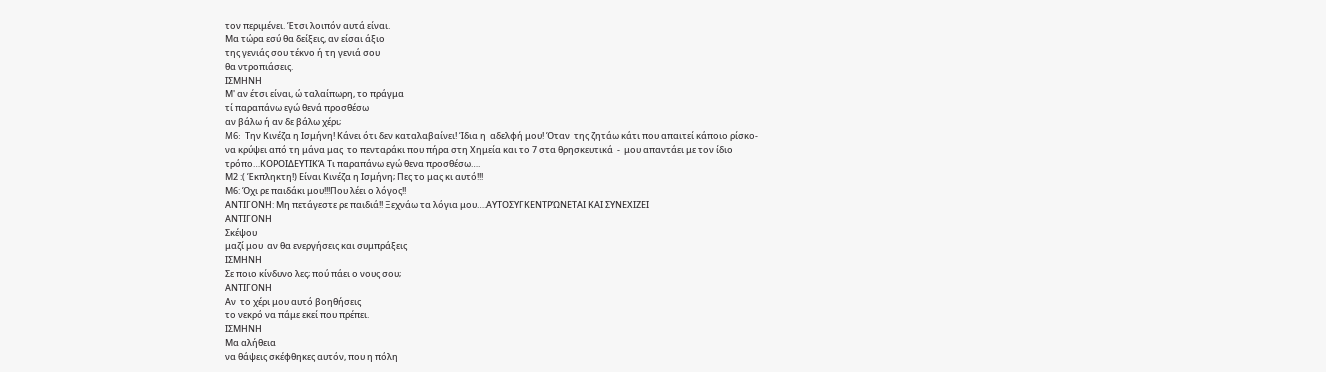τον περιμένει. Έτσι λοιπόν αυτά είναι.
Μα τώρα εσύ θα δείξεις, αν είσαι άξιο
της γενιάς σου τέκνο ή τη γενιά σου
θα ντροπιάσεις.
ΙΣΜΗΝΗ
Μ' αν έτσι είναι, ώ ταλαίπωρη, το πράγμα
τί παραπάνω εγώ θενά προσθέσω
αν βάλω ή αν δε βάλω χέρι;
M6:  Την Κινέζα η Ισμήνη! Κάνει ότι δεν καταλαβαίνει! Ίδια η  αδελφή μου! Όταν  της ζητάω κάτι που απαιτεί κάποιο ρίσκο- να κρύψει από τη μάνα μας  το πενταράκι που πήρα στη Χημεία και το 7 στα θρησκευτικά  -  μου απαντάει με τον ίδιο τρόπο…ΚΟΡΟΙΔΕΥΤΙΚΆ Τι παραπάνω εγώ θενα προσθέσω….
Μ2 :( Έκπληκτη!) Είναι Κινέζα η Ισμήνη; Πες το μας κι αυτό!!!
Μ6: Όχι ρε παιδάκι μου!!!Που λέει ο λόγος!!
ΑΝΤΙΓΟΝΗ: Μη πετάγεστε ρε παιδιά!! Ξεχνάω τα λόγια μου….ΑΥΤΟΣΥΓΚΕΝΤΡΏΝΕΤΑΙ ΚΑΙ ΣΥΝΕΧΙΖΕΙ
ΑΝΤΙΓΟΝΗ
Σκέψου
μαζί μου  αν θα ενεργήσεις και συμπράξεις
ΙΣΜΗΝΗ
Σε ποιο κίνδυνο λες; πού πάει ο νους σου;
ΑΝΤΙΓΟΝΗ
Αν  το χέρι μου αυτό βοηθήσεις
το νεκρό να πάμε εκεί που πρέπει.
ΙΣΜΗΝΗ
Μα αλήθεια
να θάψεις σκέφθηκες αυτόν, που η πόλη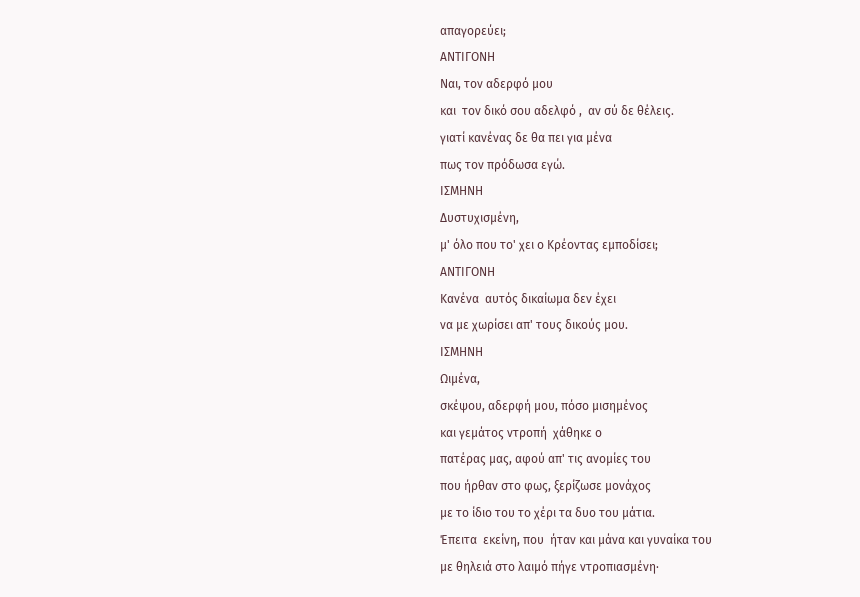απαγορεύει;
ΑΝΤΙΓΟΝΗ
Ναι, τον αδερφό μου
και  τον δικό σου αδελφό ,  αν σύ δε θέλεις.
γιατί κανένας δε θα πει για μένα
πως τον πρόδωσα εγώ.
ΙΣΜΗΝΗ
Δυστυχισμένη,
μ' όλο που το' χει ο Κρέοντας εμποδίσει;
ΑΝΤΙΓΟΝΗ
Κανένα  αυτός δικαίωμα δεν έχει
να με χωρίσει απ' τους δικούς μου.
ΙΣΜΗΝΗ
Ωιμένα,
σκέψου, αδερφή μου, πόσο μισημένος
και γεμάτος ντροπή  χάθηκε ο
πατέρας μας, αφού απ' τις ανομίες του
που ήρθαν στο φως, ξερίζωσε μονάχος
με το ίδιο του το χέρι τα δυο του μάτια.
Έπειτα  εκείνη, που  ήταν και μάνα και γυναίκα του
με θηλειά στο λαιμό πήγε ντροπιασμένη·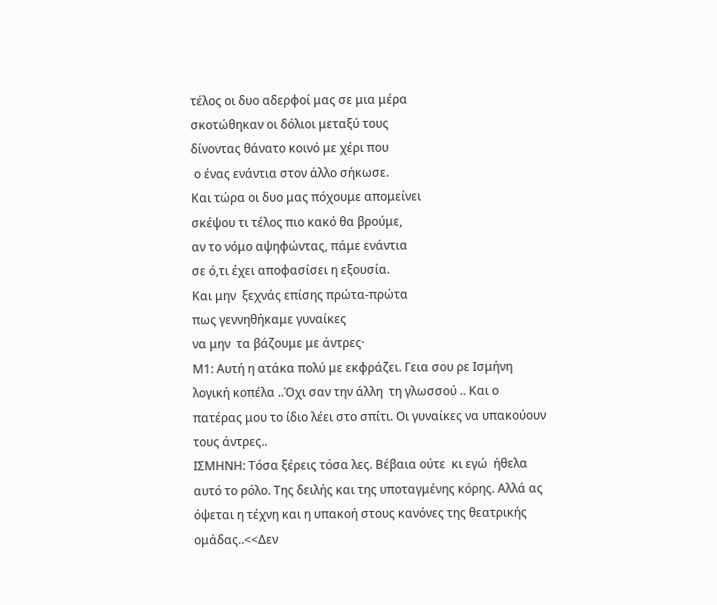τέλος οι δυο αδερφοί μας σε μια μέρα
σκοτώθηκαν οι δόλιοι μεταξύ τους
δίνοντας θάνατο κοινό με χέρι που
 ο ένας ενάντια στον άλλο σήκωσε.
Και τώρα οι δυο μας πόχουμε απομείνει
σκέψου τι τέλος πιο κακό θα βρούμε,
αν το νόμο αψηφώντας, πάμε ενάντια
σε ό,τι έχει αποφασίσει η εξουσία.
Και μην  ξεχνάς επίσης πρώτα-πρώτα
πως γεννηθήκαμε γυναίκες
να μην  τα βάζουμε με άντρες·
Μ1: Αυτή η ατάκα πολύ με εκφράζει. Γεια σου ρε Ισμήνη λογική κοπέλα ..Όχι σαν την άλλη  τη γλωσσού .. Και ο πατέρας μου το ίδιο λέει στο σπίτι. Οι γυναίκες να υπακούουν τους άντρες..
ΙΣΜΗΝΗ: Τόσα ξέρεις τόσα λες. Βέβαια ούτε  κι εγώ  ήθελα  αυτό το ρόλο. Της δειλής και της υποταγμένης κόρης. Αλλά ας όψεται η τέχνη και η υπακοή στους κανόνες της θεατρικής ομάδας..<<Δεν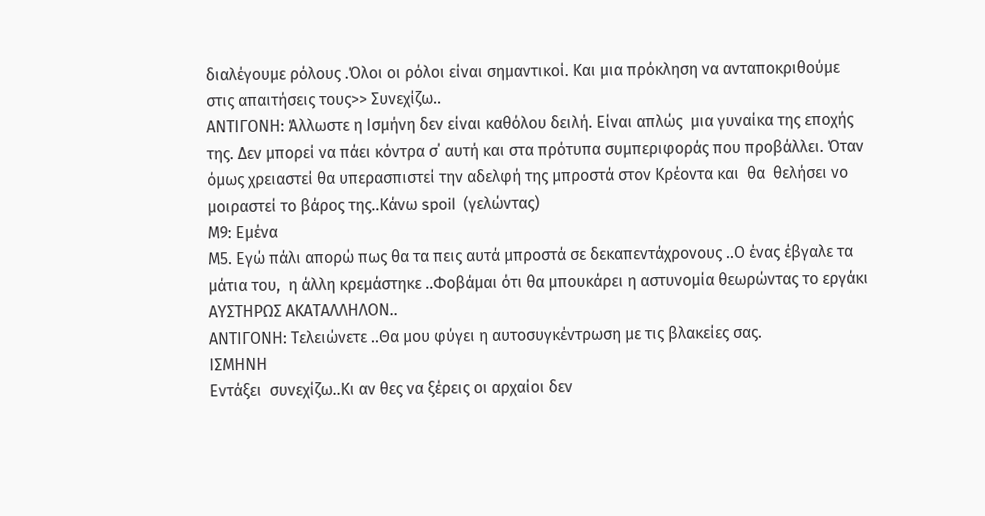διαλέγουμε ρόλους .Όλοι οι ρόλοι είναι σημαντικοί. Και μια πρόκληση να ανταποκριθούμε στις απαιτήσεις τους>> Συνεχίζω..
ΑΝΤΙΓΟΝΗ: Άλλωστε η Ισμήνη δεν είναι καθόλου δειλή. Είναι απλώς  μια γυναίκα της εποχής της. Δεν μπορεί να πάει κόντρα σ΄ αυτή και στα πρότυπα συμπεριφοράς που προβάλλει. Όταν όμως χρειαστεί θα υπερασπιστεί την αδελφή της μπροστά στον Κρέοντα και  θα  θελήσει νο μοιραστεί το βάρος της..Κάνω spoil  (γελώντας)
Μ9: Εμένα
Μ5. Εγώ πάλι απορώ πως θα τα πεις αυτά μπροστά σε δεκαπεντάχρονους ..Ο ένας έβγαλε τα μάτια του,  η άλλη κρεμάστηκε ..Φοβάμαι ότι θα μπουκάρει η αστυνομία θεωρώντας το εργάκι ΑΥΣΤΗΡΩΣ ΑΚΑΤΑΛΛΗΛΟΝ..
ΑΝΤΙΓΟΝΗ: Τελειώνετε ..Θα μου φύγει η αυτοσυγκέντρωση με τις βλακείες σας.
ΙΣΜΗΝΗ
Εντάξει  συνεχίζω..Κι αν θες να ξέρεις οι αρχαίοι δεν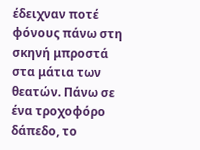έδειχναν ποτέ φόνους πάνω στη σκηνή μπροστά στα μάτια των θεατών. Πάνω σε ένα τροχοφόρο δάπεδο, το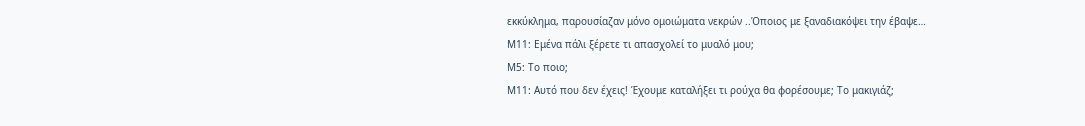εκκύκλημα, παρουσίαζαν μόνο ομοιώματα νεκρών ..Όποιος με ξαναδιακόψει την έβαψε…
Μ11: Εμένα πάλι ξέρετε τι απασχολεί το μυαλό μου;
Μ5: Το ποιο;
Μ11: Αυτό που δεν έχεις! Έχουμε καταλήξει τι ρούχα θα φορέσουμε; Το μακιγιάζ;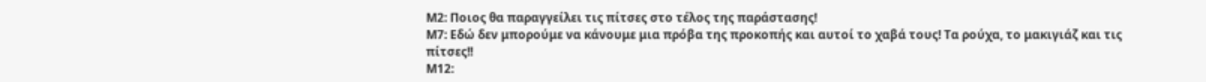Μ2: Ποιος θα παραγγείλει τις πίτσες στο τέλος της παράστασης!
Μ7: Εδώ δεν μπορούμε να κάνουμε μια πρόβα της προκοπής και αυτοί το χαβά τους! Τα ρούχα, το μακιγιάζ και τις πίτσες!!
Μ12: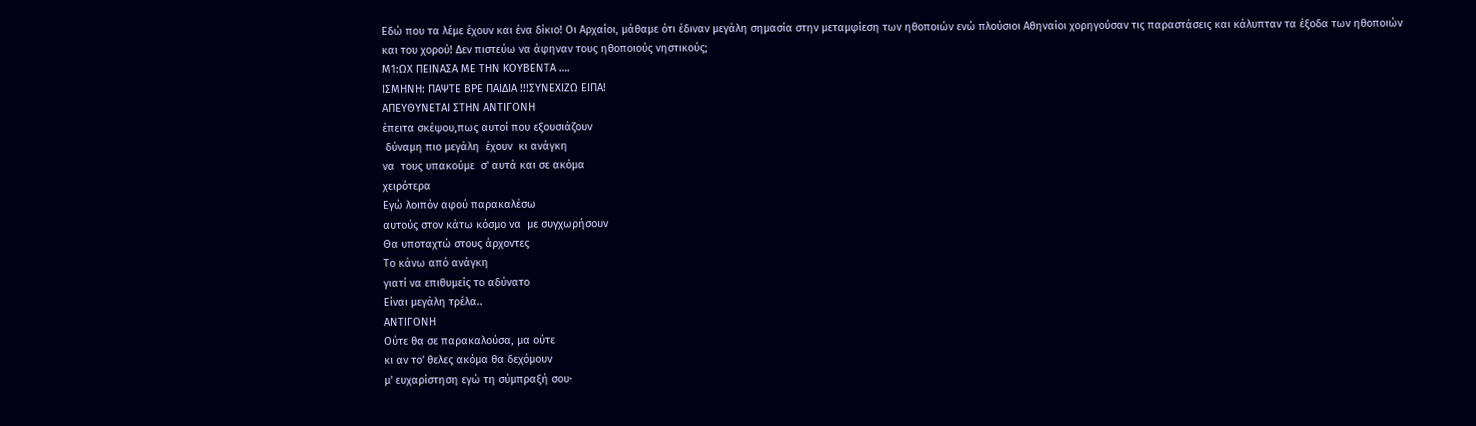Εδώ που τα λέμε έχουν και ένα δίκιο! Οι Αρχαίοι, μάθαμε ότι έδιναν μεγάλη σημασία στην μεταμφίεση των ηθοποιών ενώ πλούσιοι Αθηναίοι χορηγούσαν τις παραστάσεις και κάλυπταν τα έξοδα των ηθοποιών και του χορού! Δεν πιστεύω να άφηναν τους ηθοποιούς νηστικούς;
Μ1:ΩΧ ΠΕΙΝΑΣΑ ΜΕ ΤΗΝ ΚΟΥΒΕΝΤΑ ….
ΙΣΜΗΝΗ: ΠΑΨΤΕ ΒΡΕ ΠΑΙΔΙΑ !!!ΣΥΝΕΧΙΖΩ ΕΙΠΑ!
ΑΠΕΥΘΥΝΕΤΑΙ ΣΤΗΝ ΑΝΤΙΓΟΝΗ
έπειτα σκέψου,πως αυτοί που εξουσιάζουν
 δύναμη πιο μεγάλη  έχουν  κι ανάγκη
να  τους υπακούμε  σ' αυτά και σε ακόμα
χειρότερα
Εγώ λοιπόν αφού παρακαλέσω
αυτούς στον κάτω κόσμο να  με συγχωρήσουν
Θα υποταχτώ στους άρχοντες
Το κάνω από ανάγκη
γιατί να επιθυμείς το αδύνατο
Είναι μεγάλη τρέλα..
ΑΝΤΙΓΟΝΗ
Ούτε θα σε παρακαλούσα, μα ούτε
κι αν το' θελες ακόμα θα δεχόμουν
μ' ευχαρίστηση εγώ τη σύμπραξή σου·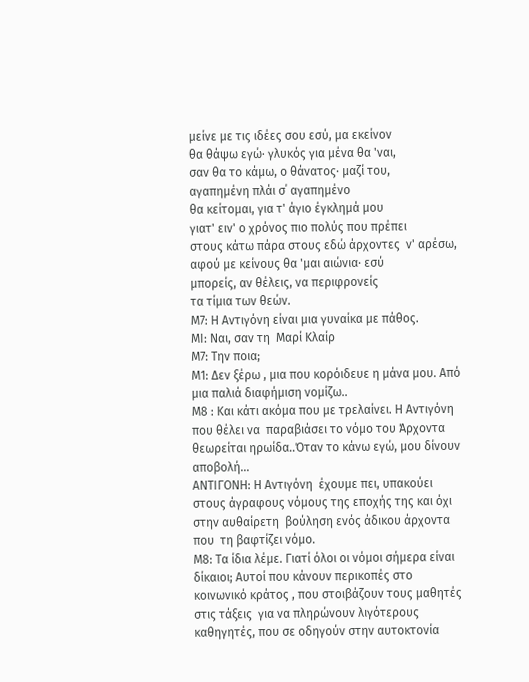μείνε με τις ιδέες σου εσύ, μα εκείνον
θα θάψω εγώ· γλυκός για μένα θα 'ναι,
σαν θα το κάμω, ο θάνατος· μαζί του,
αγαπημένη πλάι σ΄ αγαπημένο
θα κείτομαι, για τ' άγιο έγκλημά μου
γιατ' ειν' ο χρόνος πιο πολύς που πρέπει
στους κάτω πάρα στους εδώ άρχοντες  ν' αρέσω,
αφού με κείνους θα 'μαι αιώνια· εσύ
μπορείς, αν θέλεις, να περιφρονείς
τα τίμια των θεών.
Μ7: Η Αντιγόνη είναι μια γυναίκα με πάθος.
ΜΙ: Ναι, σαν τη  Μαρί Κλαίρ
Μ7: Την ποια;
Μ1: Δεν ξέρω , μια που κορόιδευε η μάνα μου. Από μια παλιά διαφήμιση νομίζω..
Μ8 : Και κάτι ακόμα που με τρελαίνει. Η Αντιγόνη που θέλει να  παραβιάσει το νόμο του Άρχοντα  θεωρείται ηρωίδα..Όταν το κάνω εγώ, μου δίνουν αποβολή…
ΑΝΤΙΓΟΝΗ: Η Αντιγόνη  έχουμε πει, υπακούει στους άγραφους νόμους της εποχής της και όχι στην αυθαίρετη  βούληση ενός άδικου άρχοντα που  τη βαφτίζει νόμο.
Μ8: Τα ίδια λέμε. Γιατί όλοι οι νόμοι σήμερα είναι δίκαιοι; Αυτοί που κάνουν περικοπές στο κοινωνικό κράτος , που στοιβάζουν τους μαθητές στις τάξεις  για να πληρώνουν λιγότερους καθηγητές, που σε οδηγούν στην αυτοκτονία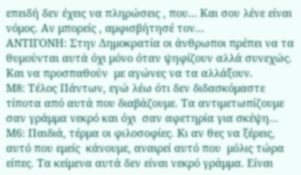επειδή δεν έχεις να πληρώσεις , που… Και σου λένε είναι νόμος. Αν μπορείς , αμφισβήτησέ τον…
ΑΝΤΙΓΟΝΗ: Στην Δημοκρατία οι άνθρωποι πρέπει να τα θυμούνται αυτά όχι μόνο όταν ψηφίζουν αλλά συνεχώς. Και να προσπαθούν  με αγώνες να τα αλλάξουν.
Μ8: Τέλος Πάντων, εγώ λέω ότι δεν διδασκόμαστε τίποτα από αυτά που διαβάζουμε. Τα αντιμετωπίζουμε σαν γράμμα νεκρό και όχι  σαν αφετηρία για σκέψη…
Μ6: Παιδιά, τέρμα οι φιλοσοφίες. Κι αν θες να ξέρεις, αυτό που εμείς  κάνουμε, αναιρεί αυτό που  μόλις τώρα είπες. Τα κείμενα αυτά δεν είναι νεκρό γράμμα. Είναι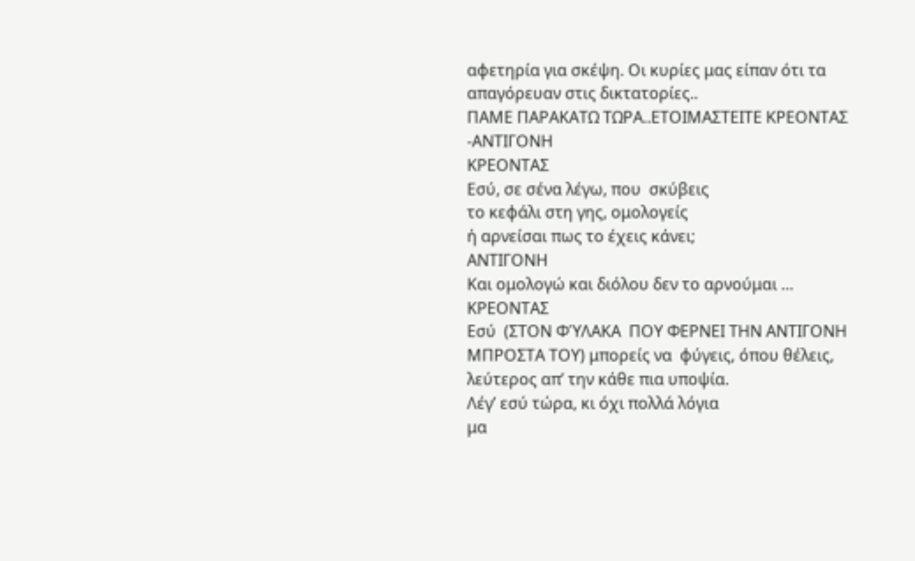αφετηρία για σκέψη. Οι κυρίες μας είπαν ότι τα απαγόρευαν στις δικτατορίες..
ΠΑΜΕ ΠΑΡΑΚΑΤΩ ΤΩΡΑ..ΕΤΟΙΜΑΣΤΕΙΤΕ ΚΡΕΟΝΤΑΣ -ΑΝΤΙΓΟΝΗ
ΚΡΕΟΝΤΑΣ
Εσύ, σε σένα λέγω, που  σκύβεις
το κεφάλι στη γης, ομολογείς
ή αρνείσαι πως το έχεις κάνει;
ΑΝΤΙΓΟΝΗ
Και ομολογώ και διόλου δεν το αρνούμαι …
ΚΡΕΟΝΤΑΣ
Εσύ  (ΣΤΟΝ ΦΎΛΑΚΑ  ΠΟΥ ΦΕΡΝΕΙ ΤΗΝ ΑΝΤΙΓΟΝΗ ΜΠΡΟΣΤΑ ΤΟΥ) μπορείς να  φύγεις, όπου θέλεις,
λεύτερος απ’ την κάθε πια υποψία.
Λέγ’ εσύ τώρα, κι όχι πολλά λόγια
μα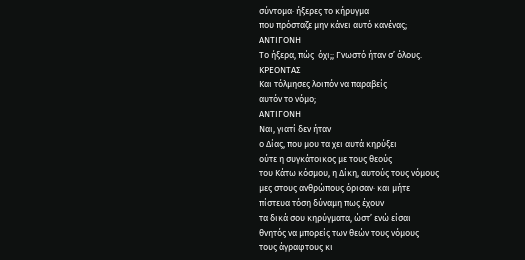σύντομα· ήξερες το κήρυγμα
που πρόσταζε μην κάνει αυτό κανένας;
ΑΝΤΙΓΟΝΗ
Το ήξερα, πώς  όχι;; Γνωστό ήταν σ’ όλους.
ΚΡΕΟΝΤΑΣ
Και τόλμησες λοιπόν να παραβείς
αυτόν το νόμο;
ΑΝΤΙΓΟΝΗ
Ναι, γιατί δεν ήταν
ο Δίας, που μου τα χει αυτά κηρύξει
ούτε η συγκάτοικος με τους θεούς
του Κάτω κόσμου, η Δίκη, αυτούς τους νόμους
μες στους ανθρώπους όρισαν· και μήτε
πίστευα τόση δύναμη πως έχουν
τα δικά σου κηρύγματα, ώστ’ ενώ είσαι
θνητός να μπορείς των θεών τους νόμους
τους άγραφτους κι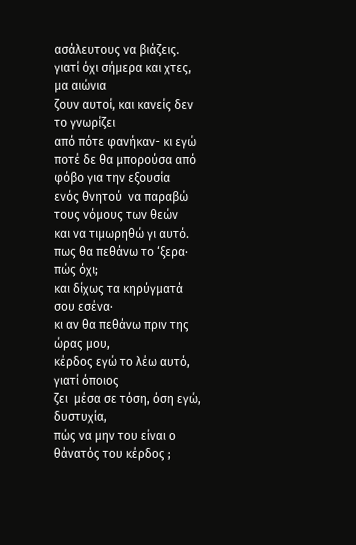ασάλευτους να βιάζεις.
γιατί όχι σήμερα και χτες, μα αιώνια
ζουν αυτοί, και κανείς δεν το γνωρίζει
από πότε φανήκαν- κι εγώ
ποτέ δε θα μπορούσα από φόβο για την εξουσία
ενός θνητού  να παραβώ τους νόμους των θεών
και να τιμωρηθώ γι αυτό.
πως θα πεθάνω το ‘ξερα· πώς όχι;
και δίχως τα κηρύγματά σου εσένα·
κι αν θα πεθάνω πριν της ώρας μου,
κέρδος εγώ το λέω αυτό, γιατί όποιος
ζει  μέσα σε τόση, όση εγώ, δυστυχία,
πώς να μην του είναι ο θάνατός του κέρδος ;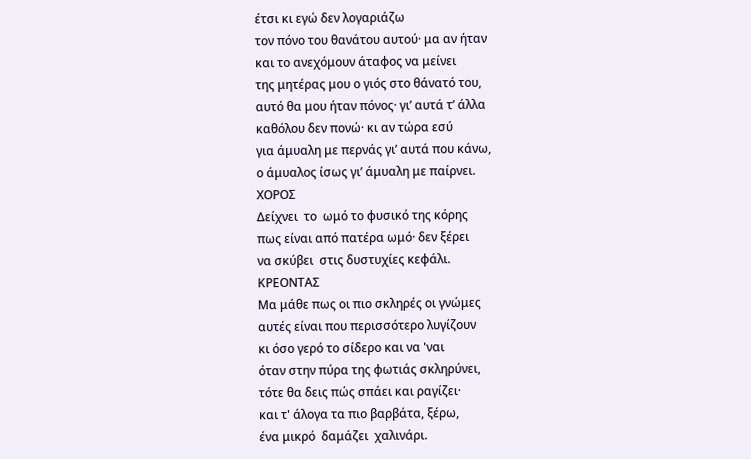έτσι κι εγώ δεν λογαριάζω
τον πόνο του θανάτου αυτού· μα αν ήταν
και το ανεχόμουν άταφος να μείνει
της μητέρας μου ο γιός στο θάνατό του,
αυτό θα μου ήταν πόνος· γι’ αυτά τ’ άλλα
καθόλου δεν πονώ· κι αν τώρα εσύ
για άμυαλη με περνάς γι’ αυτά που κάνω,
ο άμυαλος ίσως γι’ άμυαλη με παίρνει.
ΧΟΡΟΣ
Δείχνει  το  ωμό το φυσικό της κόρης
πως είναι από πατέρα ωμό· δεν ξέρει
να σκύβει  στις δυστυχίες κεφάλι.
ΚΡΕΟΝΤΑΣ
Μα μάθε πως οι πιο σκληρές οι γνώμες
αυτές είναι που περισσότερο λυγίζουν
κι όσο γερό το σίδερο και να 'ναι
όταν στην πύρα της φωτιάς σκληρύνει,
τότε θα δεις πώς σπάει και ραγίζει·
και τ' άλογα τα πιο βαρβάτα, ξέρω,
ένα μικρό  δαμάζει  χαλινάρι.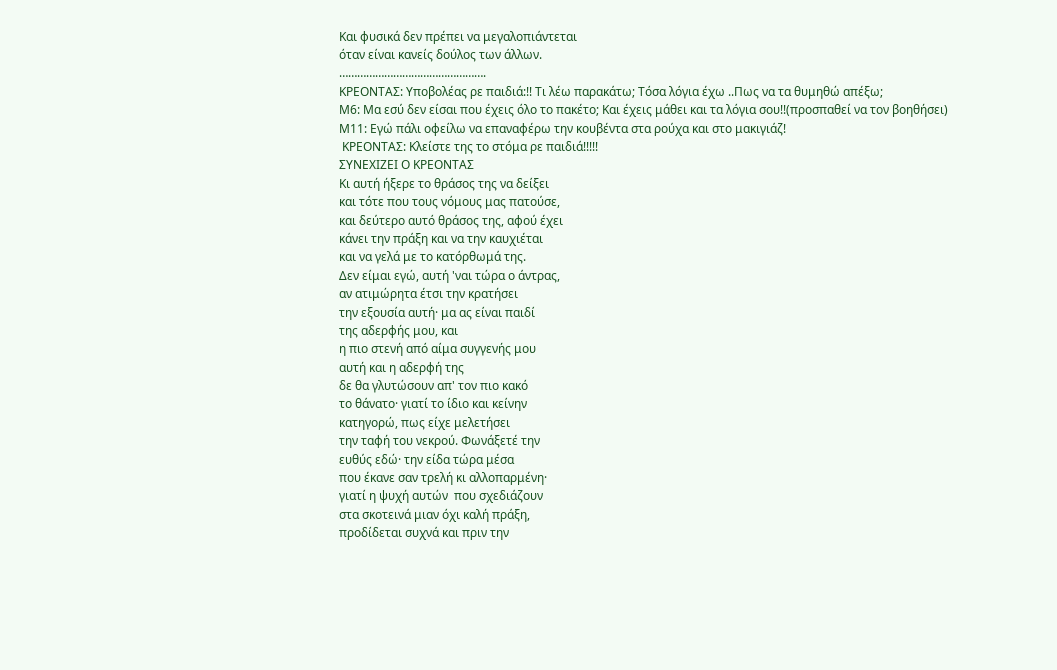Και φυσικά δεν πρέπει να μεγαλοπιάντεται
όταν είναι κανείς δούλος των άλλων.
………………………………………….
ΚΡΕΟΝΤΑΣ: Υποβολέας ρε παιδιά:!! Τι λέω παρακάτω; Τόσα λόγια έχω ..Πως να τα θυμηθώ απέξω;
Μ6: Μα εσύ δεν είσαι που έχεις όλο το πακέτο; Και έχεις μάθει και τα λόγια σου!!(προσπαθεί να τον βοηθήσει)
Μ11: Εγώ πάλι οφείλω να επαναφέρω την κουβέντα στα ρούχα και στο μακιγιάζ!
 ΚΡΕΟΝΤΑΣ: Κλείστε της το στόμα ρε παιδιά!!!!!
ΣΥΝΕΧΙΖΕΙ Ο ΚΡΕΟΝΤΑΣ
Κι αυτή ήξερε το θράσος της να δείξει
και τότε που τους νόμους μας πατούσε,
και δεύτερο αυτό θράσος της, αφού έχει
κάνει την πράξη και να την καυχιέται
και να γελά με το κατόρθωμά της.
Δεν είμαι εγώ, αυτή 'ναι τώρα ο άντρας,
αν ατιμώρητα έτσι την κρατήσει
την εξουσία αυτή· μα ας είναι παιδί
της αδερφής μου, και
η πιο στενή από αίμα συγγενής μου
αυτή και η αδερφή της
δε θα γλυτώσουν απ' τον πιο κακό
το θάνατο· γιατί το ίδιο και κείνην
κατηγορώ, πως είχε μελετήσει
την ταφή του νεκρού. Φωνάξετέ την
ευθύς εδώ· την είδα τώρα μέσα
που έκανε σαν τρελή κι αλλοπαρμένη·
γιατί η ψυχή αυτών  που σχεδιάζουν
στα σκοτεινά μιαν όχι καλή πράξη,
προδίδεται συχνά και πριν την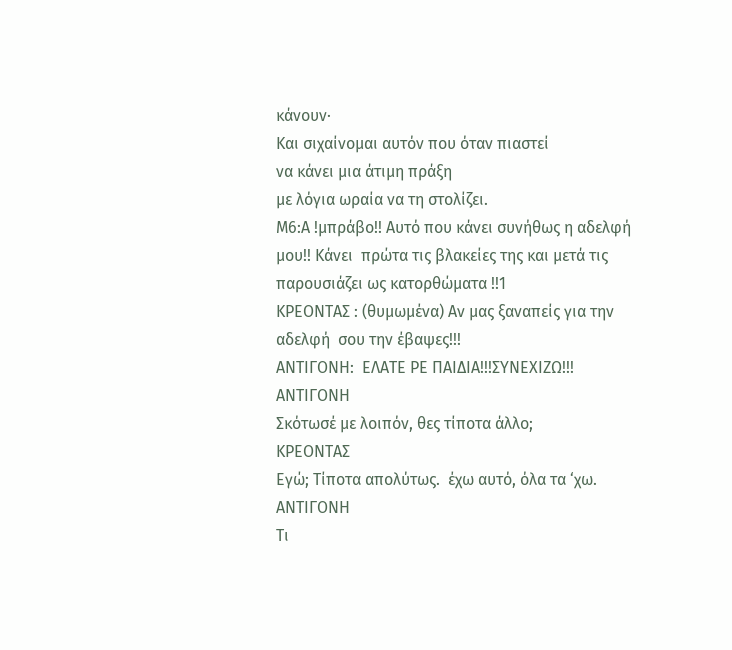κάνουν·
Και σιχαίνομαι αυτόν που όταν πιαστεί
να κάνει μια άτιμη πράξη
με λόγια ωραία να τη στολίζει.
Μ6:Α !μπράβο!! Αυτό που κάνει συνήθως η αδελφή μου!! Κάνει  πρώτα τις βλακείες της και μετά τις παρουσιάζει ως κατορθώματα !!1
ΚΡΕΟΝΤΑΣ : (θυμωμένα) Αν μας ξαναπείς για την αδελφή  σου την έβαψες!!!
ΑΝΤΙΓΟΝΗ:  ΕΛΑΤΕ ΡΕ ΠΑΙΔΙΑ!!!ΣΥΝΕΧΙΖΩ!!!
ΑΝΤΙΓΟΝΗ
Σκότωσέ με λοιπόν, θες τίποτα άλλο;
ΚΡΕΟΝΤΑΣ
Εγώ; Τίποτα απολύτως.  έχω αυτό, όλα τα ‘χω.
ΑΝΤΙΓΟΝΗ
Τι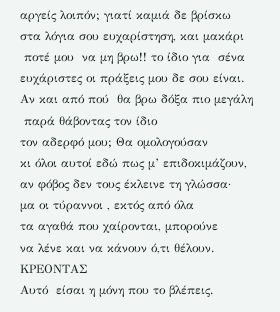αργείς λοιπόν; γιατί καμιά δε βρίσκω
στα λόγια σου ευχαρίστηση, και μακάρι
 ποτέ μου  να μη βρω!! το ίδιο για  σένα
ευχάριστες οι πράξεις μου δε σου είναι.
Αν και από πού  θα βρω δόξα πιο μεγάλη
 παρά θάβοντας τον ίδιο
τον αδερφό μου; Θα ομολογούσαν
κι όλοι αυτοί εδώ πως μ’ επιδοκιμάζουν,
αν φόβος δεν τους έκλεινε τη γλώσσα·
μα οι τύραννοι , εκτός από όλα
τα αγαθά που χαίρονται, μπορούνε
να λένε και να κάνουν ό,τι θέλουν.
ΚΡΕΟΝΤΑΣ
Αυτό  είσαι η μόνη που το βλέπεις.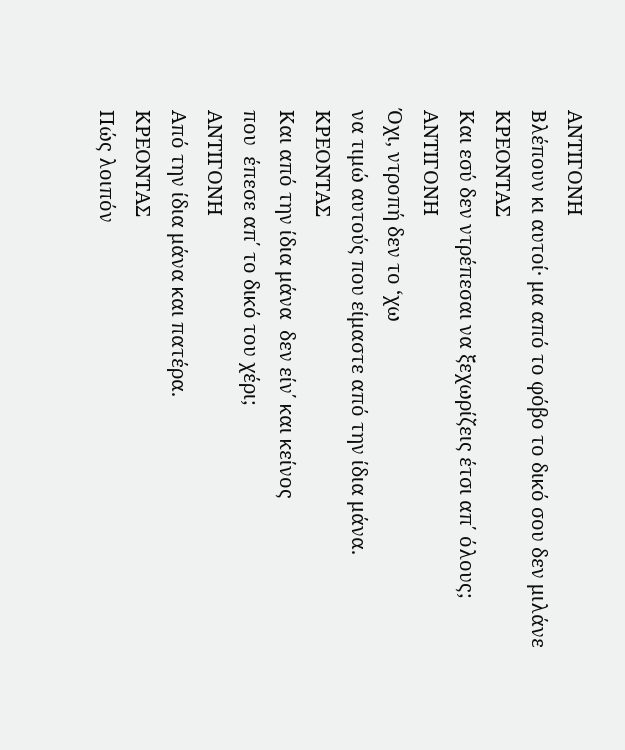ΑΝΤΙΓΟΝΗ
Βλέπουν κι αυτοί· μα από το φόβο το δικό σου δεν μιλάνε
ΚΡΕΟΝΤΑΣ
Και εσύ δεν ντρέπεσαι να ξεχωρίζεις έτσι απ΄ όλους;
ΑΝΤΙΓΟΝΗ
Όχι, ντροπή δεν το ‘χω
να τιμώ αυτούς που είμαστε από την ίδια μάνα.
ΚΡΕΟΝΤΑΣ
Και από την ίδια μάνα  δεν είν΄ και κείνος
που  έπεσε απ΄ το δικό του χέρι;
ΑΝΤΙΓΟΝΗ
Από την ίδια μάνα και πατέρα.
ΚΡΕΟΝΤΑΣ
Πώς λοιπόν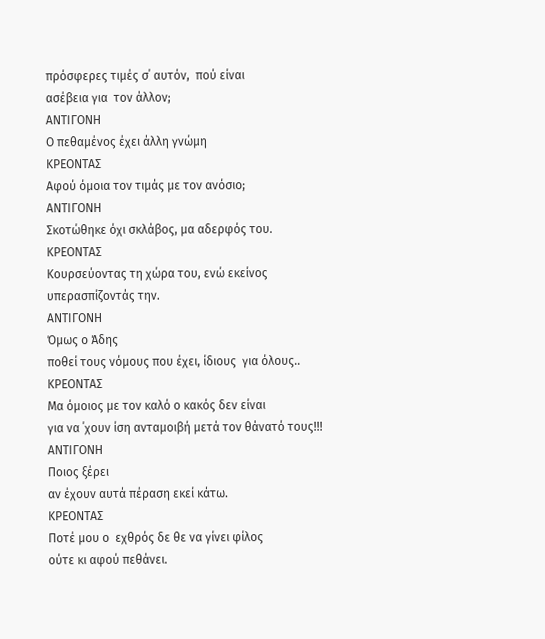πρόσφερες τιμές σ΄ αυτόν,  πού είναι
ασέβεια για  τον άλλον;
ΑΝΤΙΓΟΝΗ
Ο πεθαμένος έχει άλλη γνώμη
ΚΡΕΟΝΤΑΣ
Αφού όμοια τον τιμάς με τον ανόσιο;
ΑΝΤΙΓΟΝΗ
Σκοτώθηκε όχι σκλάβος, μα αδερφός του.
ΚΡΕΟΝΤΑΣ
Κουρσεύοντας τη χώρα του, ενώ εκείνος
υπερασπίζοντάς την.
ΑΝΤΙΓΟΝΗ
Όμως ο Άδης
ποθεί τους νόμους που έχει, ίδιους  για όλους..
ΚΡΕΟΝΤΑΣ
Μα όμοιος με τον καλό ο κακός δεν είναι
για να ΄χουν ίση ανταμοιβή μετά τον θάνατό τους!!!
ΑΝΤΙΓΟΝΗ
Ποιος ξέρει
αν έχουν αυτά πέραση εκεί κάτω.
ΚΡΕΟΝΤΑΣ
Ποτέ μου ο  εχθρός δε θε να γίνει φίλος
ούτε κι αφού πεθάνει.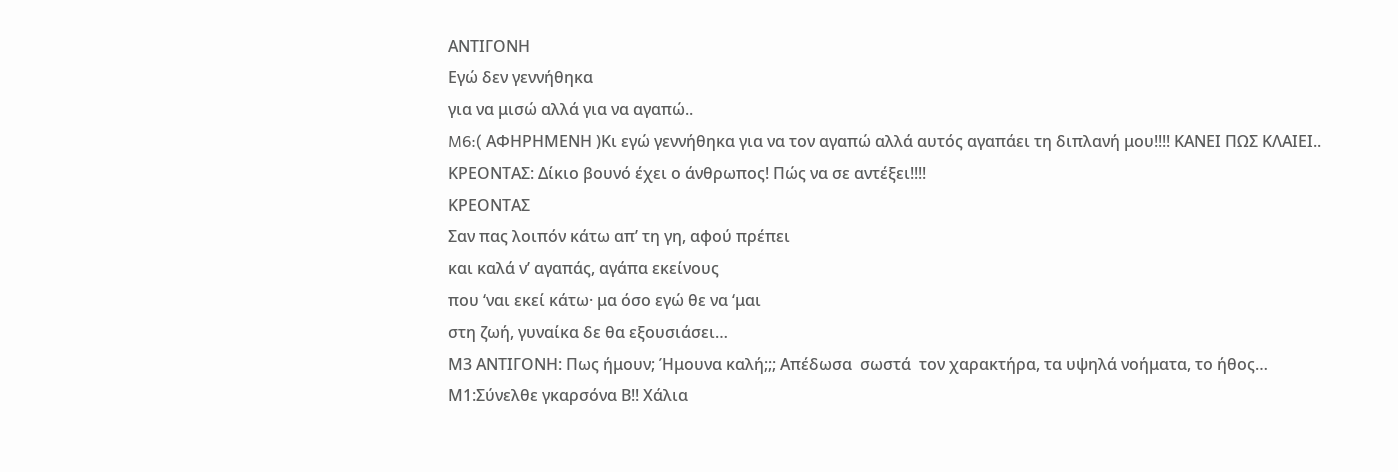ΑΝΤΙΓΟΝΗ
Εγώ δεν γεννήθηκα
για να μισώ αλλά για να αγαπώ..
M6:( ΑΦΗΡΗΜΕΝΗ )Κι εγώ γεννήθηκα για να τον αγαπώ αλλά αυτός αγαπάει τη διπλανή μου!!!! ΚΑΝΕΙ ΠΩΣ ΚΛΑΙΕΙ..
ΚΡΕΟΝΤΑΣ: Δίκιο βουνό έχει ο άνθρωπος! Πώς να σε αντέξει!!!!
ΚΡΕΟΝΤΑΣ
Σαν πας λοιπόν κάτω απ’ τη γη, αφού πρέπει
και καλά ν’ αγαπάς, αγάπα εκείνους
που ‘ναι εκεί κάτω· μα όσο εγώ θε να ‘μαι
στη ζωή, γυναίκα δε θα εξουσιάσει…
Μ3 ΑΝΤΙΓΟΝΗ: Πως ήμουν; Ήμουνα καλή;;; Απέδωσα  σωστά  τον χαρακτήρα, τα υψηλά νοήματα, το ήθος…
Μ1:Σύνελθε γκαρσόνα Β!! Χάλια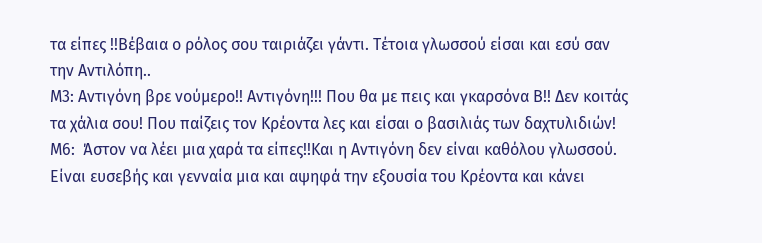τα είπες !!Βέβαια ο ρόλος σου ταιριάζει γάντι. Τέτοια γλωσσού είσαι και εσύ σαν την Αντιλόπη..
Μ3: Αντιγόνη βρε νούμερο!! Αντιγόνη!!! Που θα με πεις και γκαρσόνα Β!! Δεν κοιτάς τα χάλια σου! Που παίζεις τον Κρέοντα λες και είσαι ο βασιλιάς των δαχτυλιδιών!
Μ6:  Άστον να λέει μια χαρά τα είπες!!Και η Αντιγόνη δεν είναι καθόλου γλωσσού. Είναι ευσεβής και γενναία μια και αψηφά την εξουσία του Κρέοντα και κάνει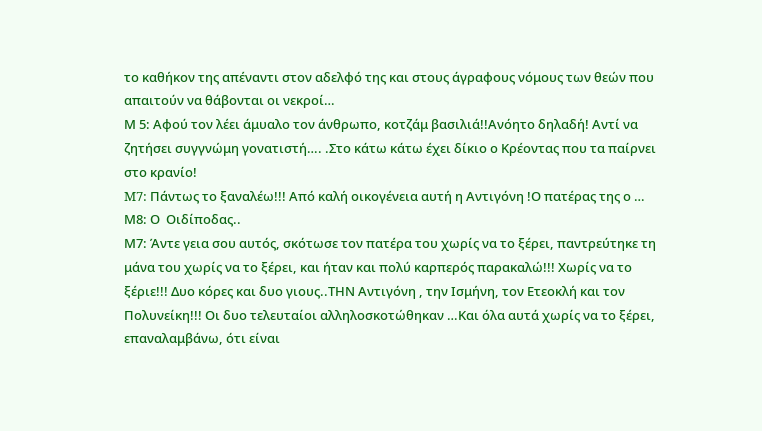το καθήκον της απέναντι στον αδελφό της και στους άγραφους νόμους των θεών που απαιτούν να θάβονται οι νεκροί…
Μ 5: Αφού τον λέει άμυαλο τον άνθρωπο, κοτζάμ βασιλιά!!Ανόητο δηλαδή! Αντί να ζητήσει συγγνώμη γονατιστή…. .Στο κάτω κάτω έχει δίκιο ο Κρέοντας που τα παίρνει στο κρανίο!
M7: Πάντως το ξαναλέω!!! Από καλή οικογένεια αυτή η Αντιγόνη !Ο πατέρας της ο …
Μ8: Ο  Οιδίποδας..
Μ7: Άντε γεια σου αυτός, σκότωσε τον πατέρα του χωρίς να το ξέρει, παντρεύτηκε τη μάνα του χωρίς να το ξέρει, και ήταν και πολύ καρπερός παρακαλώ!!! Χωρίς να το ξέριε!!! Δυο κόρες και δυο γιους..ΤΗΝ Αντιγόνη , την Ισμήνη, τον Ετεοκλή και τον Πολυνείκη!!! Οι δυο τελευταίοι αλληλοσκοτώθηκαν …Και όλα αυτά χωρίς να το ξέρει, επαναλαμβάνω, ότι είναι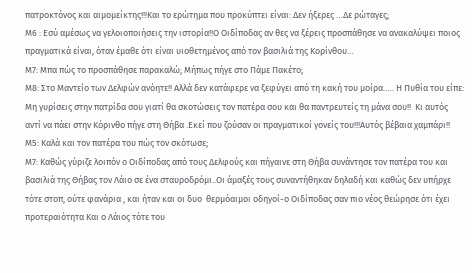πατροκτόνος και αιμομείκτης!!!Και το ερώτημα που προκύπτει είναι: Δεν ήξερες …Δε ρώταγες;
Μ6 : Εσύ αμέσως να γελοιοποιήσεις την ιστορία!!Ο Οιδίποδας αν θες να ξέρεις προσπάθησε να ανακαλύψει ποιος πραγματικά είναι, όταν έμαθε ότι είναι υιοθετημένος από τον βασιλιά της Κορίνθου…
Μ7: Μπα πώς το προσπάθησε παρακαλώ; Μήπως πήγε στο Πάμε Πακέτο;
Μ8: Στο Μαντείο των Δελφών ανόητε!! Αλλά δεν κατάφερε να ξεφύγει από τη κακή του μοίρα….. Η Πυθία του είπε: Μη γυρίσεις στην πατρίδα σου γιατί θα σκοτώσεις τον πατέρα σου και θα παντρευτείς τη μάνα σου!!  Κι αυτός αντί να πάει στην Κόρινθο πήγε στη Θήβα .Εκεί που ζούσαν οι πραγματικοί γονείς του!!!Αυτός βέβαια χαμπάρι!!
Μ5: Καλά και τον πατέρα του πώς τον σκότωσε;
Μ7: Καθώς γύριζε λοιπόν ο Οιδίποδας από τους Δελφούς και πήγαινε στη Θήβα συνάντησε τον πατέρα του και βασιλιά της Θήβας τον Λάιο σε ένα σταυροδρόμι..Οι άμαξές τους συναντήθηκαν δηλαδή και καθώς δεν υπήρχε τότε στοπ, ούτε φανάρια , και ήταν και οι δυο  θερμόαιμοι οδηγοί-ο Οιδίποδας σαν πιο νέος θεώρησε ότι έχει προτεραιότητα Και ο Λάιος τότε του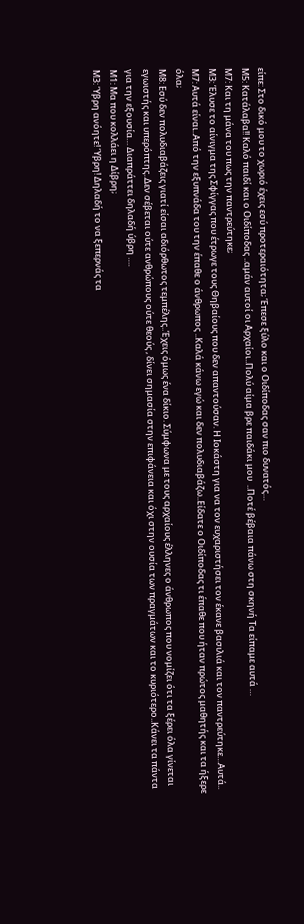είπε: Στο δικό μου το χωριό έχεις εσύ προτεραιότητα; Έπεσε ξύλο και ο Οιδίποδας σαν πιο δυνατός…
Μ5: Κατάλαβα!! Καλό παιδί και ο Οιδίποδας ..αμάν αυτοί οι Αρχαίοι..Πολύ αίμα βρε παιδάκι μου  ..Ποτέ βέβαια πάνω στη σκηνή Τα είπαμε αυτά …
Μ7: Και τη μάνα του πως την παντρεύτηκε;
Μ3: Έλυσε το αίνιγμα της Σφίγγας που έτρωγε τους Θηβαίους που δεν απαντούσαν. Η Ιοκάστη για να τον ευχαριστήσει τον έκανε βασιλιά και τον παντρεύτηκε…Αυτά..
Μ7: Αυτά είναι..Από την εξυπνάδα του την έπαθε ο άνθρωπος ..Καλά κάνω εγώ και δεν πολυδιαβάζω..Είδατε ο Οιδίποδας τι έπαθε που ήταν πρώτος μαθητής και τα ήξερε όλα;
Μ8: Εσύ δεν πολυδιαβάζεις γιατί είσαι αδιόρθωτος τεμπέλης..Έχεις όμως ένα δίκιο. Σύμφωνα με τους αρχαίους έλληνες ο άνθρωπος που νομίζει ότι τα ξέρει όλα γίνεται εγωιστής και υπερόπτης..Δεν σέβεται ούτε ανθρώπους ούτε θεούς , δίνει σημασία στην επιφάνεια και όχι στην ουσία των πραγμάτων και το κυριότερο..Κάνει τα πάντα για την εξουσία… Διαπράττει δηλαδή ύβρη ….
Μ1: Μα που κολλάει η Δίβρη;
Μ3: Ύβρη ανόητε! Ύβρη! Δηλαδή το να ξεπερνάς τα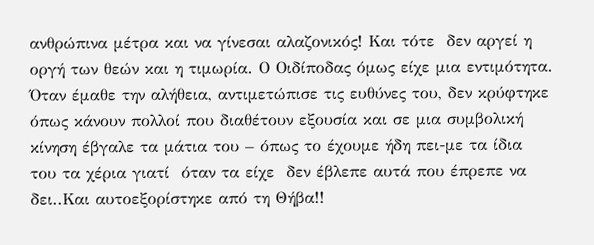ανθρώπινα μέτρα και να γίνεσαι αλαζονικός! Και τότε  δεν αργεί η οργή των θεών και η τιμωρία. Ο Οιδίποδας όμως είχε μια εντιμότητα. Όταν έμαθε την αλήθεια, αντιμετώπισε τις ευθύνες του, δεν κρύφτηκε όπως κάνουν πολλοί που διαθέτουν εξουσία και σε μια συμβολική κίνηση έβγαλε τα μάτια του – όπως το έχουμε ήδη πει-με τα ίδια του τα χέρια γιατί  όταν τα είχε  δεν έβλεπε αυτά που έπρεπε να δει..Και αυτοεξορίστηκε από τη Θήβα!!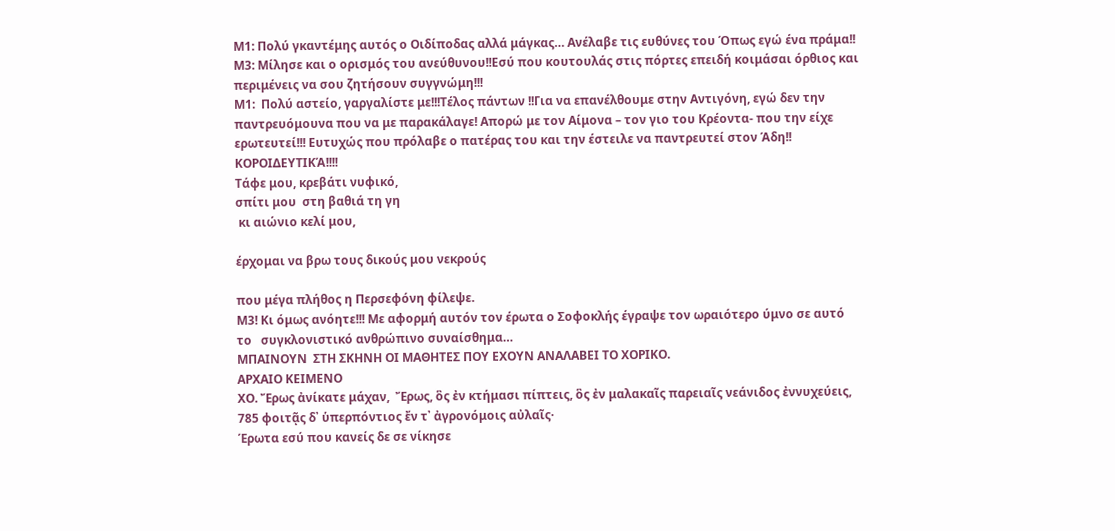Μ1: Πολύ γκαντέμης αυτός ο Οιδίποδας αλλά μάγκας… Ανέλαβε τις ευθύνες του Όπως εγώ ένα πράμα!!
Μ3: Μίλησε και ο ορισμός του ανεύθυνου!!Εσύ που κουτουλάς στις πόρτες επειδή κοιμάσαι όρθιος και περιμένεις να σου ζητήσουν συγγνώμη!!!
Μ1:  Πολύ αστείο, γαργαλίστε με!!!Τέλος πάντων !!Για να επανέλθουμε στην Αντιγόνη, εγώ δεν την παντρευόμουνα που να με παρακάλαγε! Απορώ με τον Αίμονα – τον γιο του Κρέοντα- που την είχε ερωτευτεί!!! Ευτυχώς που πρόλαβε ο πατέρας του και την έστειλε να παντρευτεί στον Άδη!!
ΚΟΡΟΙΔΕΥΤΙΚΆ!!!!
Τάφε μου, κρεβάτι νυφικό,
σπίτι μου  στη βαθιά τη γη
 κι αιώνιο κελί μου,

έρχομαι να βρω τους δικούς μου νεκρούς

που μέγα πλήθος η Περσεφόνη φίλεψε.
Μ3! Κι όμως ανόητε!!! Με αφορμή αυτόν τον έρωτα ο Σοφοκλής έγραψε τον ωραιότερο ύμνο σε αυτό το   συγκλονιστικό ανθρώπινο συναίσθημα…
ΜΠΑΙΝΟΥΝ  ΣΤΗ ΣΚΗΝΗ ΟΙ ΜΑΘΗΤΕΣ ΠΟΥ ΕΧΟΥΝ ΑΝΑΛΑΒΕΙ ΤΟ ΧΟΡΙΚΟ.
ΑΡΧΑΙΟ ΚΕΙΜΕΝΟ
ΧΟ. Ἔρως ἀνίκατε μάχαν,  Ἔρως, ὃς ἐν κτήμασι πίπτεις, ὃς ἐν μαλακαῖς παρειαῖς νεάνιδος ἐννυχεύεις, 785 φοιτᾷς δ᾽ ὑπερπόντιος ἔν τ᾽ ἀγρονόμοις αὐλαῖς·
Έρωτα εσύ που κανείς δε σε νίκησε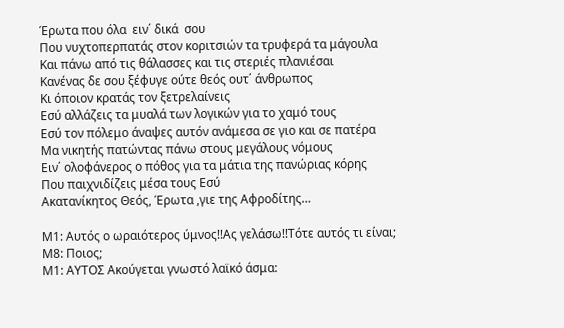Έρωτα που όλα  ειν΄ δικά  σου
Που νυχτοπερπατάς στον κοριτσιών τα τρυφερά τα μάγουλα
Και πάνω από τις θάλασσες και τις στεριές πλανιέσαι
Κανένας δε σου ξέφυγε ούτε θεός ουτ΄ άνθρωπος
Κι όποιον κρατάς τον ξετρελαίνεις
Εσύ αλλάζεις τα μυαλά των λογικών για το χαμό τους
Εσύ τον πόλεμο άναψες αυτόν ανάμεσα σε γιο και σε πατέρα
Μα νικητής πατώντας πάνω στους μεγάλους νόμους
Ειν΄ ολοφάνερος ο πόθος για τα μάτια της πανώριας κόρης
Που παιχνιδίζεις μέσα τους Εσύ
Ακατανίκητος Θεός, Έρωτα ,γιε της Αφροδίτης…

Μ1: Αυτός ο ωραιότερος ύμνος!!Ας γελάσω!!Τότε αυτός τι είναι;
Μ8: Ποιος;
Μ1: ΑΥΤΟΣ Ακούγεται γνωστό λαϊκό άσμα: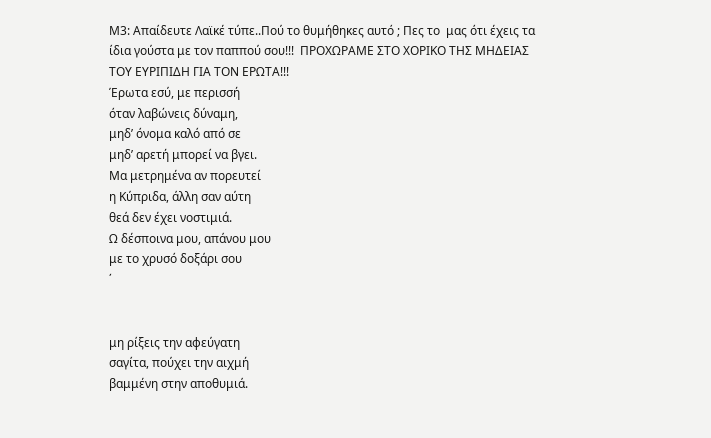Μ3: Απαίδευτε Λαϊκέ τύπε..Πού το θυμήθηκες αυτό ; Πες το  μας ότι έχεις τα ίδια γούστα με τον παππού σου!!!  ΠΡΟΧΩΡΑΜΕ ΣΤΟ ΧΟΡΙΚΟ ΤΗΣ ΜΗΔΕΙΑΣ ΤΟΥ ΕΥΡΙΠΙΔΗ ΓΙΑ ΤΟΝ ΕΡΩΤΑ!!!
Έρωτα εσύ, με περισσή
όταν λαβώνεις δύναμη,
μηδ’ όνομα καλό από σε
μηδ’ αρετή μπορεί να βγει.
Μα μετρημένα αν πορευτεί
η Κύπριδα, άλλη σαν αύτη
θεά δεν έχει νοστιμιά.
Ω δέσποινα μου, απάνου μου
με το χρυσό δοξάρι σου
΄


μη ρίξεις την αφεύγατη
σαγίτα, πούχει την αιχμή
βαμμένη στην αποθυμιά.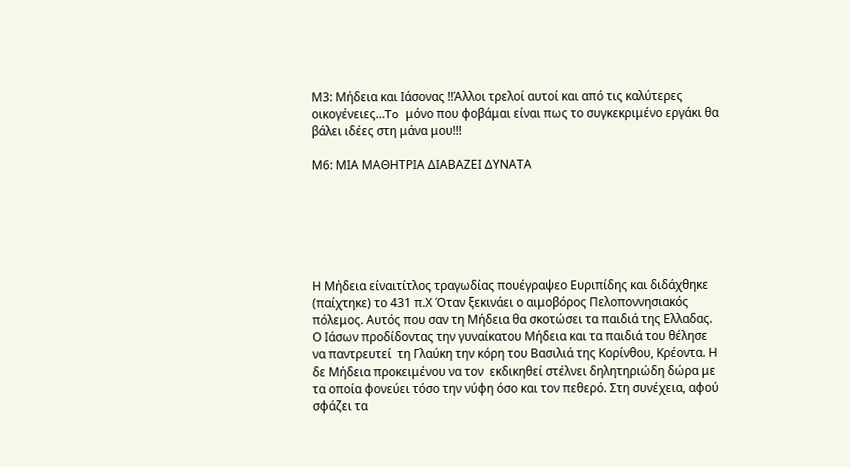Μ3: Μήδεια και Ιάσονας !!Άλλοι τρελοί αυτοί και από τις καλύτερες οικογένειες…To μόνο που φοβάμαι είναι πως το συγκεκριμένο εργάκι θα βάλει ιδέες στη μάνα μου!!!

Μ6: ΜΙΑ ΜΑΘΗΤΡΙΑ ΔΙΑΒΑΖΕΙ ΔΥΝΑΤΑ






Η Μήδεια είναιτίτλος τραγωδίας πουέγραψεο Ευριπίδης και διδάχθηκε (παίχτηκε) το 431 π.Χ Όταν ξεκινάει ο αιμοβόρος Πελοποννησιακός πόλεμος. Αυτός που σαν τη Μήδεια θα σκοτώσει τα παιδιά της Ελλαδας.
Ο Ιάσων προδίδοντας την γυναίκατου Μήδεια και τα παιδιά του θέλησε να παντρευτεί  τη Γλαύκη την κόρη του Βασιλιά της Κορίνθου, Κρέοντα. Η δε Μήδεια προκειμένου να τον  εκδικηθεί στέλνει δηλητηριώδη δώρα με τα οποία φονεύει τόσο την νύφη όσο και τον πεθερό. Στη συνέχεια, αφού σφάζει τα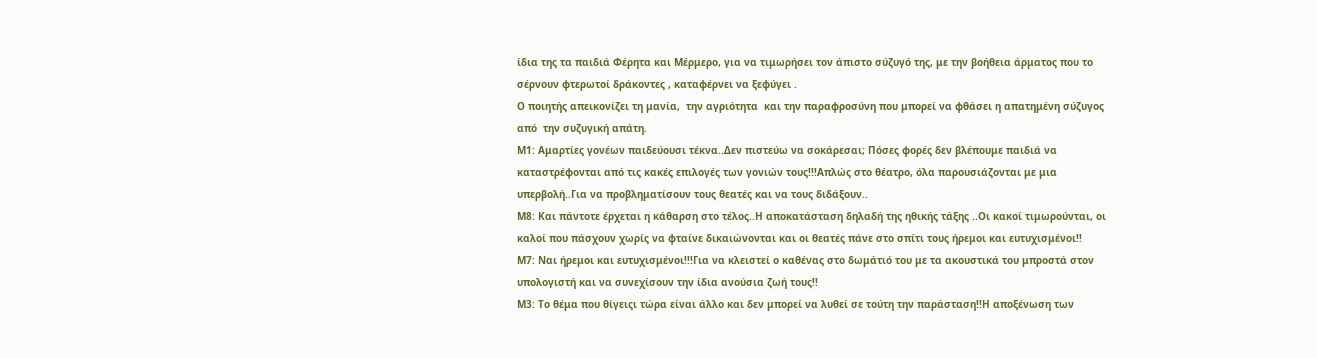ίδια της τα παιδιά Φέρητα και Μέρμερο, για να τιμωρήσει τον άπιστο σύζυγό της, με την βοήθεια άρματος που το σέρνουν φτερωτοί δράκοντες , καταφέρνει να ξεφύγει .
Ο ποιητής απεικονίζει τη μανία,  την αγριότητα  και την παραφροσύνη που μπορεί να φθάσει η απατημένη σύζυγος  από  την συζυγική απάτη.
Μ1: Αμαρτίες γονέων παιδεύουσι τέκνα..Δεν πιστεύω να σοκάρεσαι; Πόσες φορές δεν βλέπουμε παιδιά να καταστρέφονται από τις κακές επιλογές των γονιών τους!!!Απλώς στο θέατρο, όλα παρουσιάζονται με μια υπερβολή..Για να προβληματίσουν τους θεατές και να τους διδάξουν..
Μ8: Και πάντοτε έρχεται η κάθαρση στο τέλος..Η αποκατάσταση δηλαδή της ηθικής τάξης ..Οι κακοί τιμωρούνται, οι καλοί που πάσχουν χωρίς να φταίνε δικαιώνονται και οι θεατές πάνε στο σπίτι τους ήρεμοι και ευτυχισμένοι!!
Μ7: Ναι ήρεμοι και ευτυχισμένοι!!!Για να κλειστεί ο καθένας στο δωμάτιό του με τα ακουστικά του μπροστά στον υπολογιστή και να συνεχίσουν την ίδια ανούσια ζωή τους!!
Μ3: Το θέμα που θίγειςι τώρα είναι άλλο και δεν μπορεί να λυθεί σε τούτη την παράσταση!!Η αποξένωση των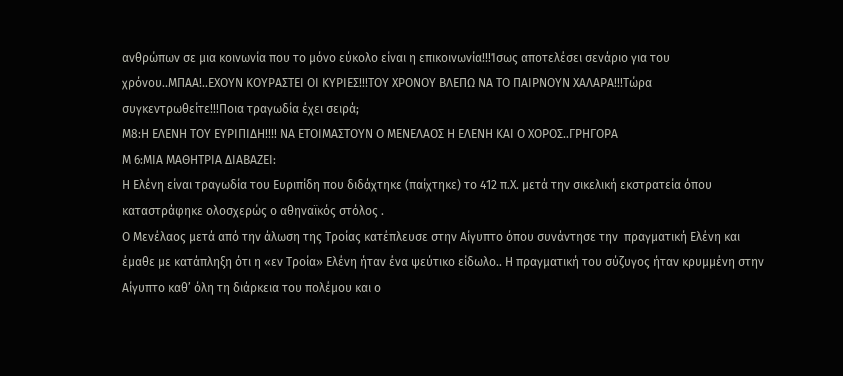ανθρώπων σε μια κοινωνία που το μόνο εύκολο είναι η επικοινωνία!!!Ίσως αποτελέσει σενάριο για του χρόνου..ΜΠΑΑ!..ΕΧΟΥΝ ΚΟΥΡΑΣΤΕΙ ΟΙ ΚΥΡΙΕΣ!!!ΤΟΥ ΧΡΟΝΟΥ ΒΛΕΠΩ ΝΑ ΤΟ ΠΑΙΡΝΟΥΝ ΧΑΛΑΡΑ!!!Τώρα συγκεντρωθείτε!!!Ποια τραγωδία έχει σειρά;
Μ8:Η ΕΛΕΝΗ ΤΟΥ ΕΥΡΙΠΙΔΗ!!!! ΝΑ ΕΤΟΙΜΑΣΤΟΥΝ Ο ΜΕΝΕΛΑΟΣ Η ΕΛΕΝΗ ΚΑΙ Ο ΧΟΡΟΣ..ΓΡΗΓΟΡΑ
Μ 6:ΜΙΑ ΜΑΘΗΤΡΙΑ ΔΙΑΒΑΖΕΙ:
Η Ελένη είναι τραγωδία του Ευριπίδη που διδάχτηκε (παίχτηκε) το 412 π.Χ. μετά την σικελική εκστρατεία όπου καταστράφηκε ολοσχερώς ο αθηναϊκός στόλος .
Ο Μενέλαος μετά από την άλωση της Τροίας κατέπλευσε στην Αίγυπτο όπου συνάντησε την  πραγματική Ελένη και έμαθε με κατάπληξη ότι η «εν Τροία» Ελένη ήταν ένα ψεύτικο είδωλο.. Η πραγματική του σύζυγος ήταν κρυμμένη στην Αίγυπτο καθ’ όλη τη διάρκεια του πολέμου και ο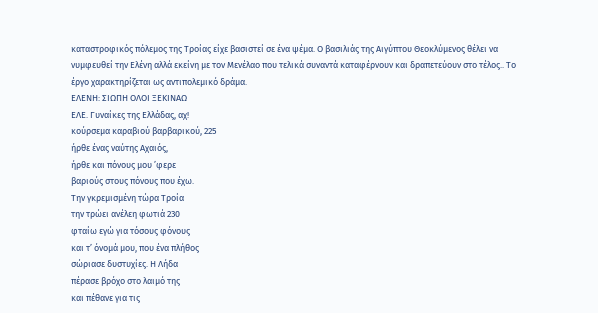καταστροφικός πόλεμος της Τροίας είχε βασιστεί σε ένα ψέμα. Ο βασιλιάς της Αιγύπτου Θεοκλύμενος θέλει να νυμφευθεί την Ελένη αλλά εκείνη με τον Μενέλαο που τελικά συναντά καταφέρνουν και δραπετεύουν στο τέλος.. Το έργο χαρακτηρίζεται ως αντιπολεμικό δράμα.
ΕΛΕΝΗ: ΣΙΩΠΗ ΟΛΟΙ ΞΕΚΙΝΑΩ
ΕΛE. Γυναίκες της Ελλάδας, αχ!
κούρσεµα καραβιού βαρβαρικού, 225
ήρθε ένας ναύτης Αχαιός,
ήρθε και πόνους µου ’φερε
βαριούς στους πόνους που έχω.
Την γκρεµισµένη τώρα Τροία
την τρώει ανέλεη φωτιά 230
φταίω εγώ για τόσους φόνους
και τ’ όνοµά µου, που ένα πλήθος
σώριασε δυστυχίες. Η Λήδα
πέρασε βρόχο στο λαιµό της
και πέθανε για τις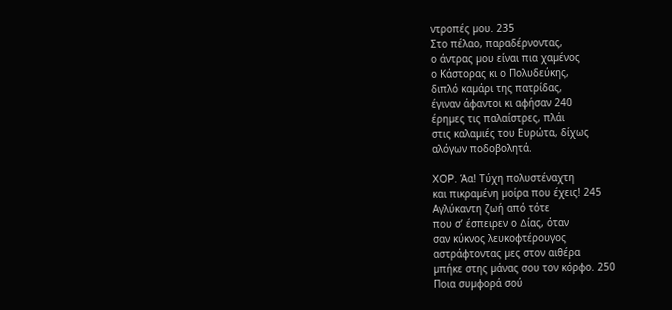ντροπές µου. 235
Στο πέλαο, παραδέρνοντας,
ο άντρας µου είναι πια χαµένος
ο Κάστορας κι ο Πολυδεύκης,
διπλό καµάρι της πατρίδας,
έγιναν άφαντοι κι αφήσαν 240
έρηµες τις παλαίστρες, πλάι
στις καλαµιές του Ευρώτα, δίχως
αλόγων ποδοβολητά.

XOP. Άα! Τύχη πολυστέναχτη
και πικραµένη µοίρα που έχεις! 245
Αγλύκαντη ζωή από τότε
που σ’ έσπειρεν ο ∆ίας, όταν
σαν κύκνος λευκοφτέρουγος
αστράφτοντας µες στον αιθέρα
µπήκε στης µάνας σου τον κόρφο. 250
Ποια συµφορά σού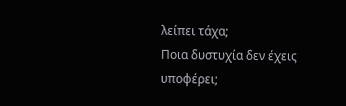λείπει τάχα;
Ποια δυστυχία δεν έχεις υποφέρει;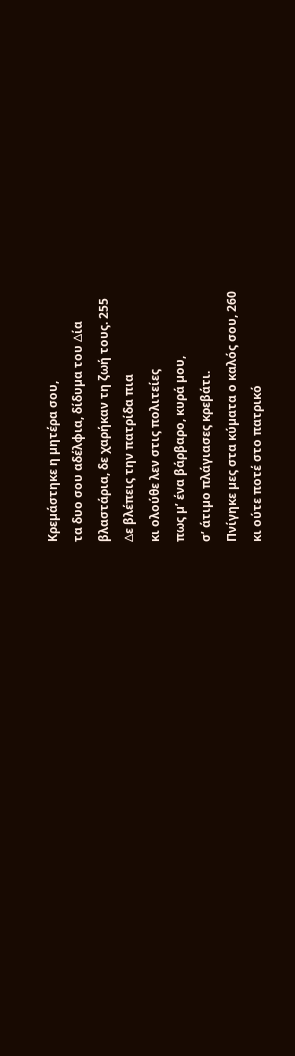Κρεµάστηκε η µητέρα σου,
τα δυο σου αδέλφια, δίδυµα του ∆ία
βλαστάρια, δε χαρήκαν τη ζωή τους. 255
∆ε βλέπεις την πατρίδα πια
κι ολούθε λεν στις πολιτείες
πως µ’ ένα βάρβαρο, κυρά µου,
σ’ άτιµο πλάγιασες κρεβάτι.
Πνίγηκε µες στα κύµατα ο καλός σου, 260
κι ούτε ποτέ στο πατρικό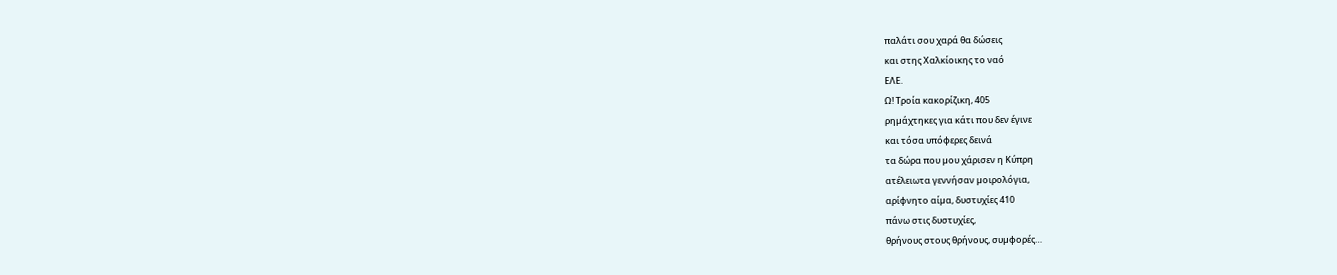παλάτι σου χαρά θα δώσεις
και στης Χαλκίοικης το ναό
ΕΛE.
Ω! Τροία κακορίζικη, 405
ρηµάχτηκες για κάτι που δεν έγινε
και τόσα υπόφερες δεινά
τα δώρα που µου χάρισεν η Κύπρη
ατέλειωτα γεννήσαν µοιρολόγια,
αρίφνητο αίµα, δυστυχίες 410
πάνω στις δυστυχίες,
θρήνους στους θρήνους, συµφορές…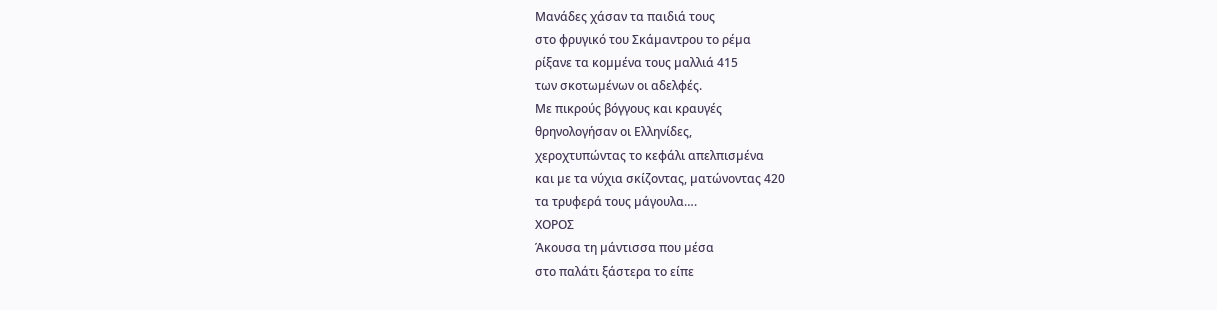Μανάδες χάσαν τα παιδιά τους
στο φρυγικό του Σκάµαντρου το ρέµα
ρίξανε τα κοµµένα τους µαλλιά 415
των σκοτωµένων οι αδελφές.
Με πικρούς βόγγους και κραυγές
θρηνολογήσαν οι Ελληνίδες,
χεροχτυπώντας το κεφάλι απελπισµένα
και µε τα νύχια σκίζοντας, µατώνοντας 420
τα τρυφερά τους µάγουλα….
ΧΟΡΟΣ
Άκουσα τη µάντισσα που µέσα
στο παλάτι ξάστερα το είπε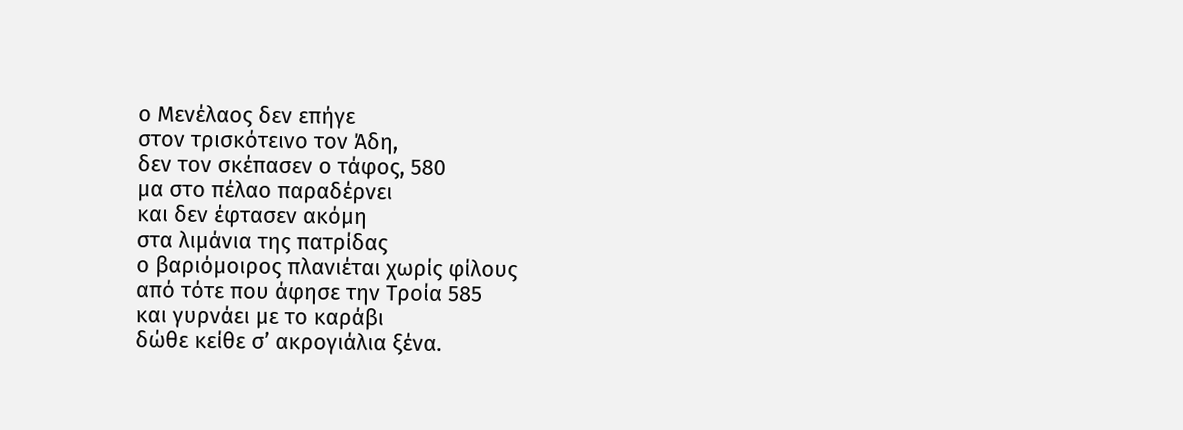ο Μενέλαος δεν επήγε
στον τρισκότεινο τον Άδη,
δεν τον σκέπασεν ο τάφος, 580
µα στο πέλαο παραδέρνει
και δεν έφτασεν ακόµη
στα λιµάνια της πατρίδας
ο βαριόµοιρος πλανιέται χωρίς φίλους
από τότε που άφησε την Τροία 585
και γυρνάει µε το καράβι
δώθε κείθε σ’ ακρογιάλια ξένα.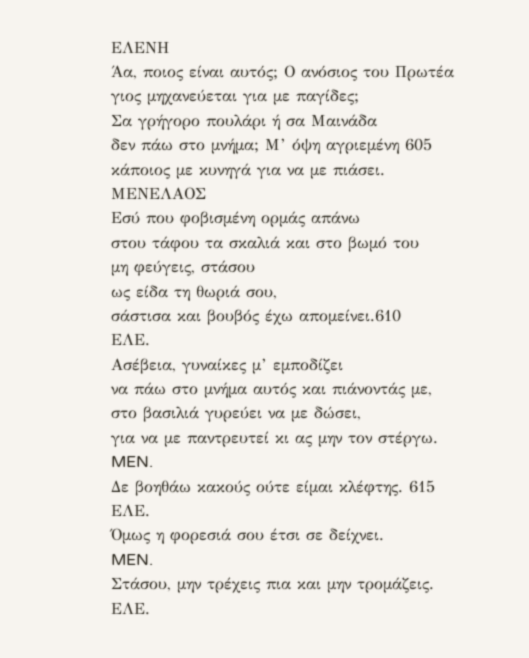ΕΛΕΝΗ
Άα, ποιος είναι αυτός; Ο ανόσιος του Πρωτέα
γιος µηχανεύεται για µε παγίδες;
Σα γρήγορο πουλάρι ή σα Μαινάδα
δεν πάω στο µνήµα; Μ’ όψη αγριεµένη 605
κάποιος µε κυνηγά για να µε πιάσει.
ΜΕΝΕΛΑΟΣ
Εσύ που φοβισµένη ορµάς απάνω
στου τάφου τα σκαλιά και στο βωµό του
µη φεύγεις, στάσου
ως είδα τη θωριά σου,
σάστισα και βουβός έχω αποµείνει.610
ΕΛE.
Ασέβεια, γυναίκες µ’ εµποδίζει
να πάω στο µνήµα αυτός και πιάνοντάς µε,
στο βασιλιά γυρεύει να µε δώσει,
για να µε παντρευτεί κι ας µην τον στέργω.
MEN.
∆ε βοηθάω κακούς ούτε είµαι κλέφτης. 615
ΕΛE.
Όµως η φορεσιά σου έτσι σε δείχνει.
MEN.
Στάσου, µην τρέχεις πια και µην τροµάζεις.
ΕΛE.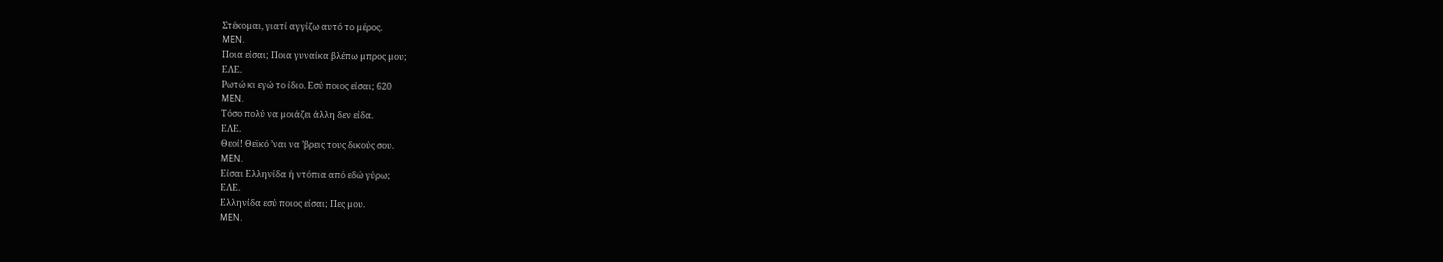Στέκοµαι, γιατί αγγίζω αυτό το µέρος.
MEN.
Ποια είσαι; Ποια γυναίκα βλέπω µπρος µου;
ΕΛE.
Ρωτώ κι εγώ το ίδιο. Εσύ ποιος είσαι; 620
MEN.
Τόσο πολύ να µοιάζει άλλη δεν είδα.
ΕΛE.
Θεοί! Θεϊκό ’ναι να ’βρεις τους δικούς σου.
MEN.
Είσαι Ελληνίδα ή ντόπια από εδώ γύρω;
ΕΛE.
Ελληνίδα εσύ ποιος είσαι; Πες µου.
MEN.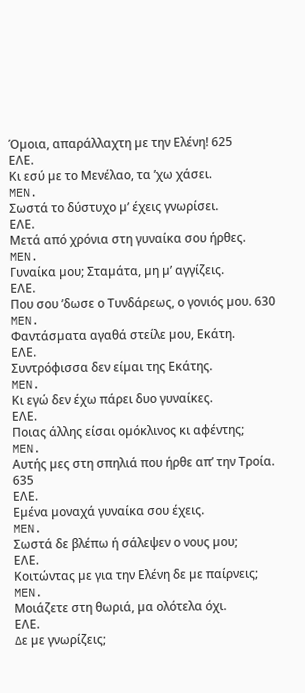Όµοια, απαράλλαχτη µε την Ελένη! 625
ΕΛE.
Κι εσύ µε το Μενέλαο, τα ’χω χάσει.
MEN.
Σωστά το δύστυχο µ’ έχεις γνωρίσει.
ΕΛE.
Μετά από χρόνια στη γυναίκα σου ήρθες.
MEN.
Γυναίκα µου; Σταµάτα, µη µ’ αγγίζεις.
ΕΛE.
Που σου ’δωσε ο Τυνδάρεως, ο γονιός µου. 630
MEN.
Φαντάσµατα αγαθά στείλε µου, Εκάτη.
ΕΛE.
Συντρόφισσα δεν είµαι της Εκάτης.
MEN.
Κι εγώ δεν έχω πάρει δυο γυναίκες.
ΕΛE.
Ποιας άλλης είσαι οµόκλινος κι αφέντης;
MEN.
Αυτής µες στη σπηλιά που ήρθε απ’ την Τροία. 635
ΕΛE.
Εµένα µοναχά γυναίκα σου έχεις.
MEN.
Σωστά δε βλέπω ή σάλεψεν ο νους µου;
ΕΛE.
Κοιτώντας µε για την Ελένη δε µε παίρνεις;
MEN.
Μοιάζετε στη θωριά, µα ολότελα όχι.
ΕΛE.
∆ε µε γνωρίζεις;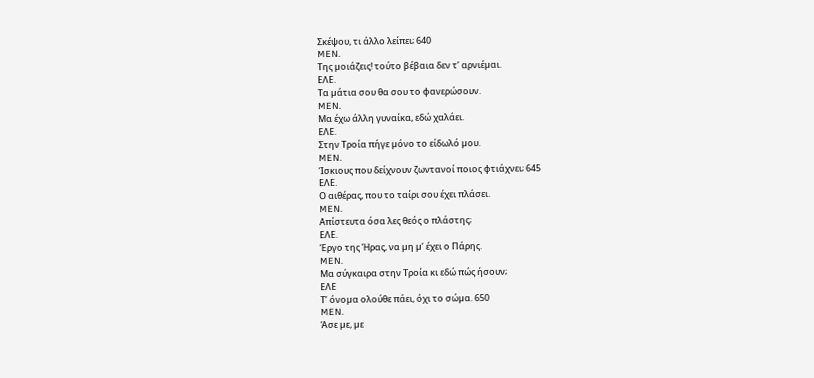Σκέψου, τι άλλο λείπει; 640
MEN.
Της µοιάζεις! τούτο βέβαια δεν τ’ αρνιέµαι.
ΕΛE.
Τα µάτια σου θα σου το φανερώσουν.
MEN.
Μα έχω άλλη γυναίκα, εδώ χαλάει.
ΕΛE.
Στην Τροία πήγε µόνο το είδωλό µου.
MEN.
Ίσκιους που δείχνουν ζωντανοί ποιος φτιάχνει; 645
ΕΛE.
Ο αιθέρας, που το ταίρι σου έχει πλάσει.
MEN.
Απίστευτα όσα λες θεός ο πλάστης;
ΕΛE.
Έργο της Ήρας, να µη µ’ έχει ο Πάρης.
MEN.
Μα σύγκαιρα στην Τροία κι εδώ πώς ήσουν;
ΕΛE
Τ’ όνοµα ολούθε πάει, όχι το σώµα. 650
MEN.
Άσε µε, µε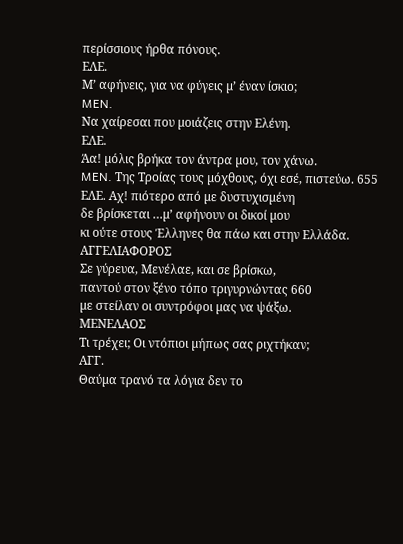περίσσιους ήρθα πόνους.
ΕΛE.
Μ’ αφήνεις, για να φύγεις µ’ έναν ίσκιο;
MEN.
Να χαίρεσαι που µοιάζεις στην Ελένη.
ΕΛE.
Άα! µόλις βρήκα τον άντρα µου, τον χάνω.
MEN. Της Τροίας τους µόχθους, όχι εσέ, πιστεύω. 655
ΕΛE. Αχ! πιότερο από µε δυστυχισµένη
δε βρίσκεται …µ’ αφήνουν οι δικοί µου
κι ούτε στους Έλληνες θα πάω και στην Ελλάδα.
ΑΓΓΕΛΙΑΦΟΡΟΣ
Σε γύρευα, Μενέλαε, και σε βρίσκω,
παντού στον ξένο τόπο τριγυρνώντας 660
µε στείλαν οι συντρόφοι µας να ψάξω.
ΜΕΝΕΛΑΟΣ
Τι τρέχει; Οι ντόπιοι µήπως σας ριχτήκαν;
ΑΓΓ.
Θαύµα τρανό τα λόγια δεν το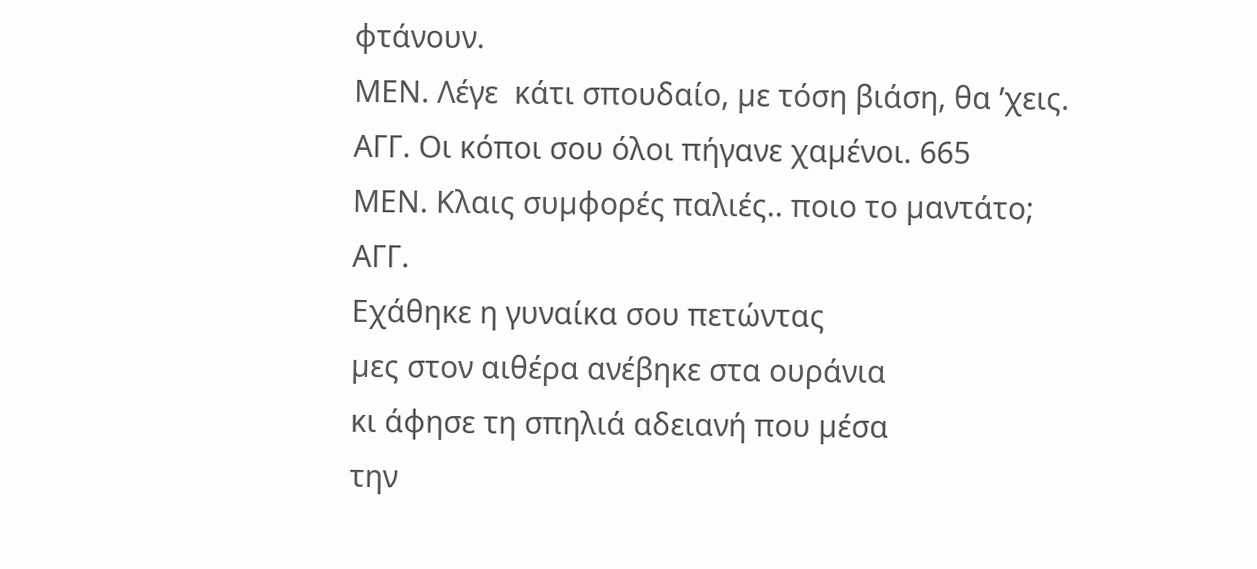φτάνουν.
ΜEN. Λέγε  κάτι σπουδαίο, µε τόση βιάση, θα ’χεις.
ΑΓΓ. Οι κόποι σου όλοι πήγανε χαµένοι. 665
ΜEN. Κλαις συµφορές παλιές.. ποιο το µαντάτο;
ΑΓΓ.
Εχάθηκε η γυναίκα σου πετώντας
µες στον αιθέρα ανέβηκε στα ουράνια
κι άφησε τη σπηλιά αδειανή που µέσα
την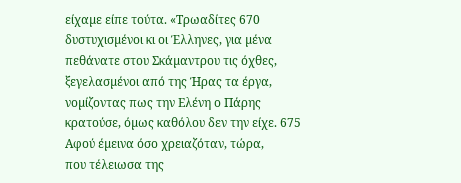είχαµε είπε τούτα. «Τρωαδίτες 670
δυστυχισµένοι κι οι Έλληνες, για µένα
πεθάνατε στου Σκάµαντρου τις όχθες,
ξεγελασµένοι από της Ήρας τα έργα,
νοµίζοντας πως την Ελένη ο Πάρης
κρατούσε, όµως καθόλου δεν την είχε. 675
Αφού έµεινα όσο χρειαζόταν, τώρα,
που τέλειωσα της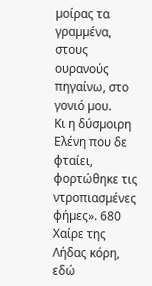µοίρας τα γραµµένα,
στους ουρανούς πηγαίνω, στο γονιό µου.
Κι η δύσµοιρη Ελένη που δε φταίει,
φορτώθηκε τις ντροπιασµένες φήµες». 680
Χαίρε της Λήδας κόρη, εδώ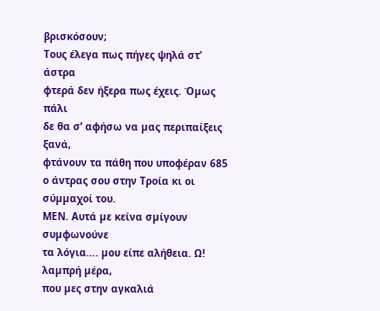βρισκόσουν;
Τους έλεγα πως πήγες ψηλά στ’ άστρα
φτερά δεν ήξερα πως έχεις. Όµως πάλι
δε θα σ’ αφήσω να µας περιπαίξεις ξανά,
φτάνουν τα πάθη που υποφέραν 685
ο άντρας σου στην Τροία κι οι σύµµαχοί του.
ΜEN. Αυτά µε κείνα σµίγουν συµφωνούνε
τα λόγια…. µου είπε αλήθεια. Ω! λαµπρή µέρα,
που µες στην αγκαλιά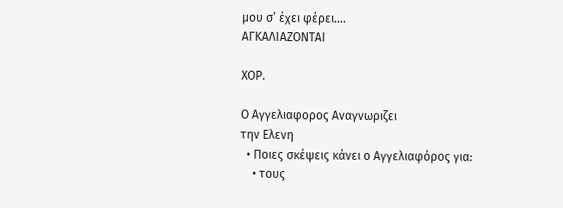µου σ’ έχει φέρει….
ΑΓΚΑΛΙΑΖΟΝΤΑΙ

XOP.

Ο Αγγελιαφορος Αναγνωριζει
την Ελενη
  • Ποιες σκέψεις κάνει ο Aγγελιαφόρος για:
    • τους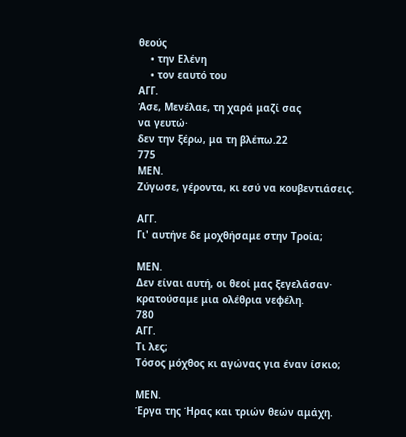θεούς
    • την Ελένη
    • τον εαυτό του
ΑΓΓ.
Άσε, Μενέλαε, τη χαρά μαζί σας
να γευτώ·
δεν την ξέρω, μα τη βλέπω.22
775
ΜEN.
Ζύγωσε, γέροντα, κι εσύ να κουβεντιάσεις.

ΑΓΓ.
Γι' αυτήνε δε μοχθήσαμε στην Τροία;

ΜEN.
Δεν είναι αυτή, οι θεοί μας ξεγελάσαν·
κρατούσαμε μια ολέθρια νεφέλη.
780
ΑΓΓ.
Τι λες;
Τόσος μόχθος κι αγώνας για έναν ίσκιο;

ΜEN.
Έργα της Ήρας και τριών θεών αμάχη.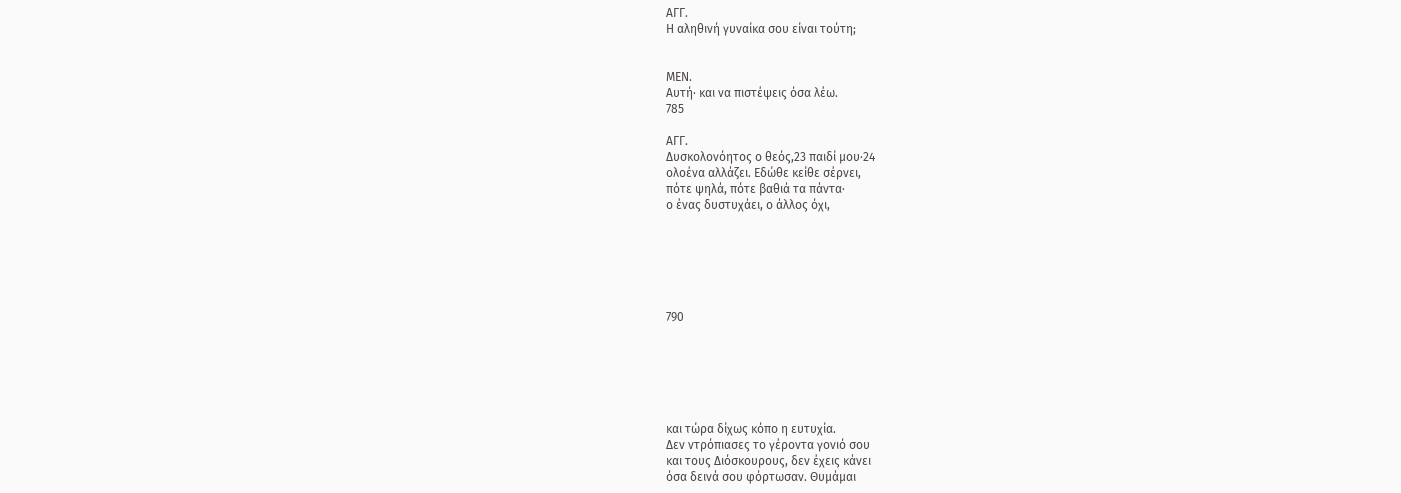ΑΓΓ.
Η αληθινή γυναίκα σου είναι τούτη;


ΜEN.
Αυτή· και να πιστέψεις όσα λέω.
785

ΑΓΓ.
Δυσκολονόητος ο θεός,23 παιδί μου·24
ολοένα αλλάζει. Εδώθε κείθε σέρνει,
πότε ψηλά, πότε βαθιά τα πάντα·
ο ένας δυστυχάει, ο άλλος όχι,






790






και τώρα δίχως κόπο η ευτυχία.
Δεν ντρόπιασες το γέροντα γονιό σου
και τους Διόσκουρους, δεν έχεις κάνει
όσα δεινά σου φόρτωσαν. Θυμάμαι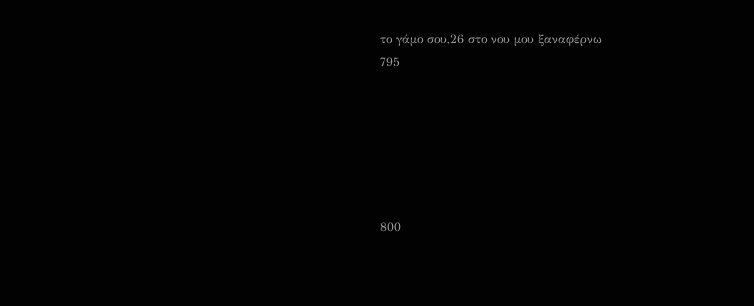το γάμο σου,26 στο νου μου ξαναφέρνω
795






800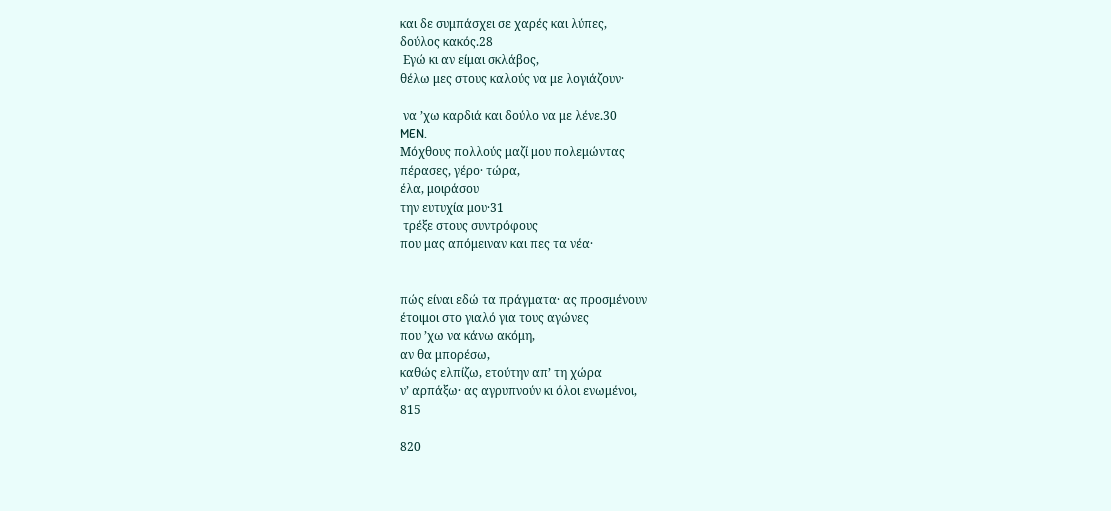και δε συμπάσχει σε χαρές και λύπες,
δούλος κακός.28
 Εγώ κι αν είμαι σκλάβος,
θέλω μες στους καλούς να με λογιάζουν·

 να ’χω καρδιά και δούλο να με λένε.30
MEN.
Μόχθους πολλούς μαζί μου πολεμώντας
πέρασες, γέρο· τώρα,
έλα, μοιράσου
την ευτυχία μου·31
 τρέξε στους συντρόφους
που μας απόμειναν και πες τα νέα·


πώς είναι εδώ τα πράγματα· ας προσμένουν
έτοιμοι στο γιαλό για τους αγώνες
που ’χω να κάνω ακόμη,
αν θα μπορέσω,
καθώς ελπίζω, ετούτην απ’ τη χώρα
ν’ αρπάξω· ας αγρυπνούν κι όλοι ενωμένοι,
815

820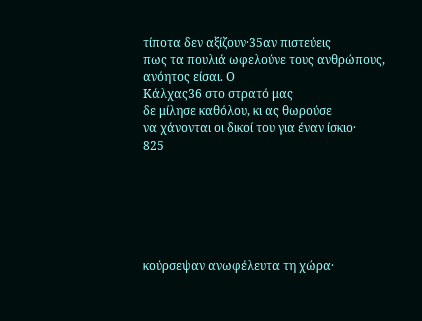τίποτα δεν αξίζουν·35αν πιστεύεις
πως τα πουλιά ωφελούνε τους ανθρώπους,
ανόητος είσαι. Ο
Κάλχας36 στο στρατό μας
δε μίλησε καθόλου, κι ας θωρούσε
να χάνονται οι δικοί του για έναν ίσκιο·
825






κούρσεψαν ανωφέλευτα τη χώρα·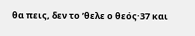θα πεις, δεν το ’θελε ο θεός·37 και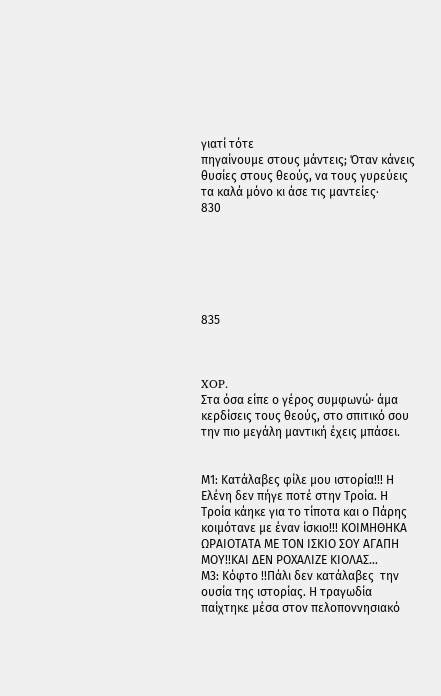γιατί τότε
πηγαίνουμε στους μάντεις; Όταν κάνεις
θυσίες στους θεούς, να τους γυρεύεις
τα καλά μόνο κι άσε τις μαντείες·
830






835



XOP.
Στα όσα είπε ο γέρος συμφωνώ· άμα
κερδίσεις τους θεούς, στο σπιτικό σου
την πιο μεγάλη μαντική έχεις μπάσει.


Μ1: Κατάλαβες φίλε μου ιστορία!!! Η Ελένη δεν πήγε ποτέ στην Τροία. Η Τροία κάηκε για το τίποτα και ο Πάρης κοιμότανε με έναν ίσκιο!!! ΚΟΙΜΗΘΗΚΑ ΩΡΑΙΟΤΑΤΑ ΜΕ ΤΟΝ ΙΣΚΙΟ ΣΟΥ ΑΓΑΠΗ ΜΟΥ!!ΚΑΙ ΔΕΝ ΡΟΧΑΛΙΖΕ ΚΙΟΛΑΣ…
Μ3: Κόφτο !!Πάλι δεν κατάλαβες  την ουσία της ιστορίας. Η τραγωδία παίχτηκε μέσα στον πελοποννησιακό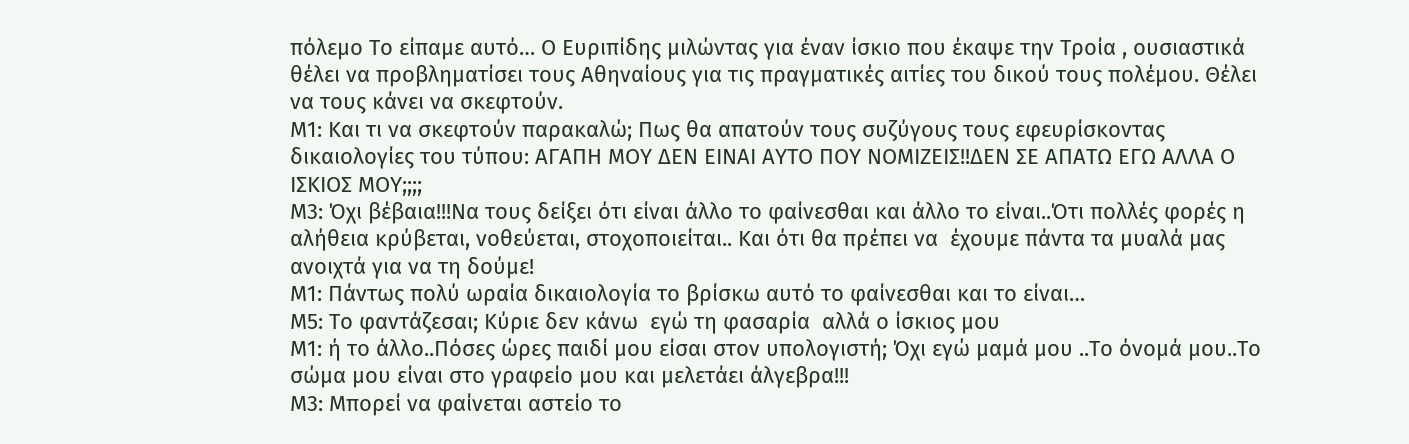πόλεμο Το είπαμε αυτό… Ο Ευριπίδης μιλώντας για έναν ίσκιο που έκαψε την Τροία , ουσιαστικά θέλει να προβληματίσει τους Αθηναίους για τις πραγματικές αιτίες του δικού τους πολέμου. Θέλει να τους κάνει να σκεφτούν.
Μ1: Και τι να σκεφτούν παρακαλώ; Πως θα απατούν τους συζύγους τους εφευρίσκοντας δικαιολογίες του τύπου: ΑΓΑΠΗ ΜΟΥ ΔΕΝ ΕΙΝΑΙ ΑΥΤΟ ΠΟΥ ΝΟΜΙΖΕΙΣ!!ΔΕΝ ΣΕ ΑΠΑΤΩ ΕΓΩ ΑΛΛΑ Ο ΙΣΚΙΟΣ ΜΟΥ;;;;
Μ3: Όχι βέβαια!!!Να τους δείξει ότι είναι άλλο το φαίνεσθαι και άλλο το είναι..Ότι πολλές φορές η αλήθεια κρύβεται, νοθεύεται, στοχοποιείται.. Και ότι θα πρέπει να  έχουμε πάντα τα μυαλά μας  ανοιχτά για να τη δούμε!
Μ1: Πάντως πολύ ωραία δικαιολογία το βρίσκω αυτό το φαίνεσθαι και το είναι…
Μ5: Το φαντάζεσαι; Κύριε δεν κάνω  εγώ τη φασαρία  αλλά ο ίσκιος μου
Μ1: ή το άλλο..Πόσες ώρες παιδί μου είσαι στον υπολογιστή; Όχι εγώ μαμά μου ..Το όνομά μου..Το σώμα μου είναι στο γραφείο μου και μελετάει άλγεβρα!!!
Μ3: Μπορεί να φαίνεται αστείο το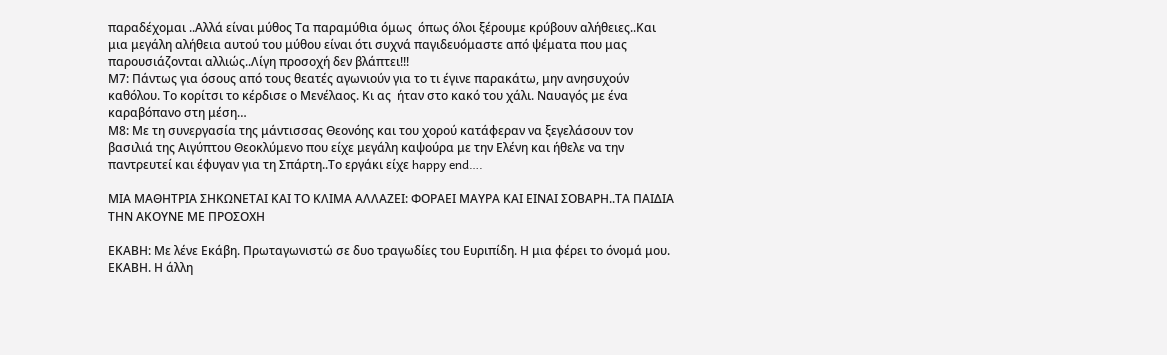παραδέχομαι ..Αλλά είναι μύθος Τα παραμύθια όμως  όπως όλοι ξέρουμε κρύβουν αλήθειες..Και μια μεγάλη αλήθεια αυτού του μύθου είναι ότι συχνά παγιδευόμαστε από ψέματα που μας παρουσιάζονται αλλιώς..Λίγη προσοχή δεν βλάπτει!!!
Μ7: Πάντως για όσους από τους θεατές αγωνιούν για το τι έγινε παρακάτω, μην ανησυχούν καθόλου. Το κορίτσι το κέρδισε ο Μενέλαος. Κι ας  ήταν στο κακό του χάλι. Ναυαγός με ένα καραβόπανο στη μέση…
Μ8: Με τη συνεργασία της μάντισσας Θεονόης και του χορού κατάφεραν να ξεγελάσουν τον βασιλιά της Αιγύπτου Θεοκλύμενο που είχε μεγάλη καψούρα με την Ελένη και ήθελε να την παντρευτεί και έφυγαν για τη Σπάρτη..Το εργάκι είχε happy end….

ΜΙΑ ΜΑΘΗΤΡΙΑ ΣΗΚΩΝΕΤΑΙ ΚΑΙ ΤΟ ΚΛΙΜΑ ΑΛΛΑΖΕΙ: ΦΟΡΑΕΙ ΜΑΥΡΑ ΚΑΙ ΕΙΝΑΙ ΣΟΒΑΡΗ..ΤΑ ΠΑΙΔΙΑ ΤΗΝ ΑΚΟΥΝΕ ΜΕ ΠΡΟΣΟΧΗ

ΕΚΑΒΗ: Με λένε Εκάβη. Πρωταγωνιστώ σε δυο τραγωδίες του Ευριπίδη. Η μια φέρει το όνομά μου. ΕΚΑΒΗ. Η άλλη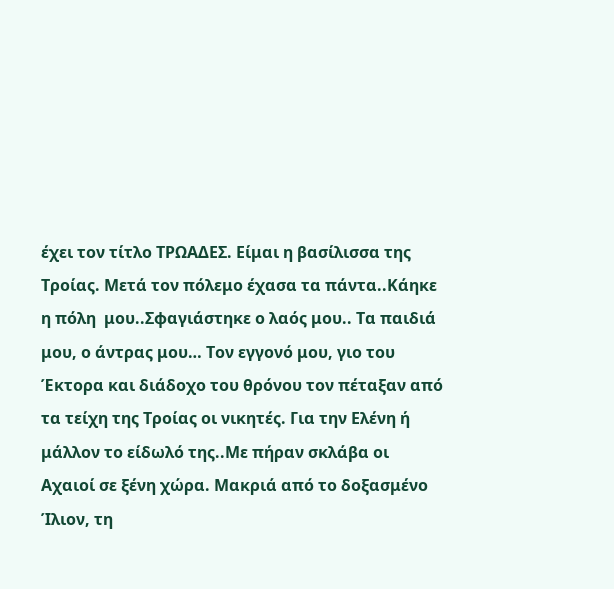έχει τον τίτλο ΤΡΩΑΔΕΣ. Είμαι η βασίλισσα της Τροίας. Μετά τον πόλεμο έχασα τα πάντα..Κάηκε η πόλη  μου..Σφαγιάστηκε ο λαός μου.. Τα παιδιά μου, ο άντρας μου… Τον εγγονό μου, γιο του Έκτορα και διάδοχο του θρόνου τον πέταξαν από τα τείχη της Τροίας οι νικητές. Για την Ελένη ή μάλλον το είδωλό της..Με πήραν σκλάβα οι Αχαιοί σε ξένη χώρα. Μακριά από το δοξασμένο Ίλιον, τη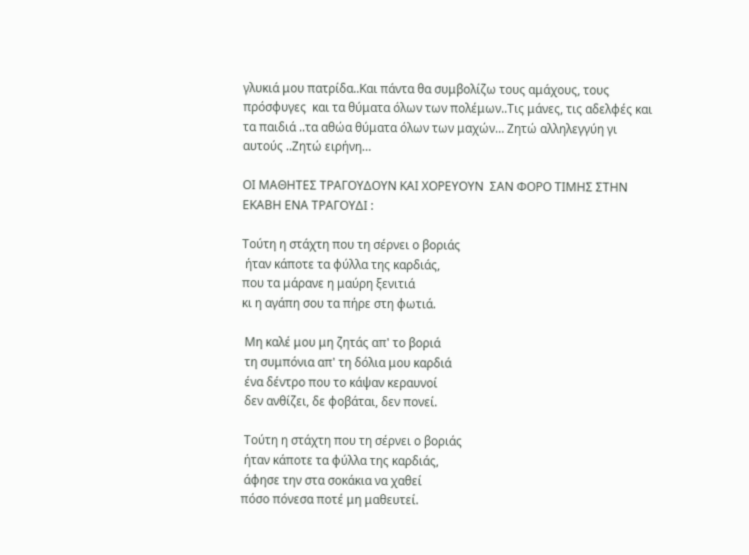γλυκιά μου πατρίδα..Και πάντα θα συμβολίζω τους αμάχους, τους πρόσφυγες  και τα θύματα όλων των πολέμων..Τις μάνες, τις αδελφές και τα παιδιά ..τα αθώα θύματα όλων των μαχών… Ζητώ αλληλεγγύη γι αυτούς ..Ζητώ ειρήνη…

ΟΙ ΜΑΘΗΤΕΣ ΤΡΑΓΟΥΔΟΥΝ ΚΑΙ ΧΟΡΕΥΟΥΝ  ΣΑΝ ΦΟΡΟ ΤΙΜΗΣ ΣΤΗΝ ΕΚΑΒΗ ΕΝΑ ΤΡΑΓΟΥΔΙ :

Τούτη η στάχτη που τη σέρνει ο βοριάς
 ήταν κάποτε τα φύλλα της καρδιάς,
που τα μάρανε η μαύρη ξενιτιά
κι η αγάπη σου τα πήρε στη φωτιά.

 Μη καλέ μου μη ζητάς απ' το βοριά
 τη συμπόνια απ' τη δόλια μου καρδιά
 ένα δέντρο που το κάψαν κεραυνοί
 δεν ανθίζει, δε φοβάται, δεν πονεί.

 Τούτη η στάχτη που τη σέρνει ο βοριάς
 ήταν κάποτε τα φύλλα της καρδιάς,
 άφησε την στα σοκάκια να χαθεί
πόσο πόνεσα ποτέ μη μαθευτεί.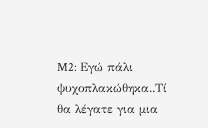M2: Εγώ πάλι ψυχοπλακώθηκα..Τί θα λέγατε για μια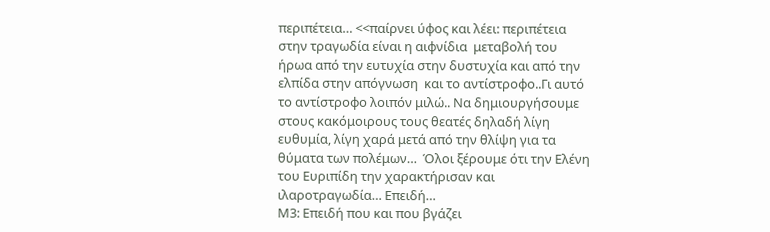περιπέτεια… <<παίρνει ύφος και λέει: περιπέτεια στην τραγωδία είναι η αιφνίδια  μεταβολή του ήρωα από την ευτυχία στην δυστυχία και από την ελπίδα στην απόγνωση  και το αντίστροφο..Γι αυτό το αντίστροφο λοιπόν μιλώ.. Να δημιουργήσουμε στους κακόμοιρους τους θεατές δηλαδή λίγη ευθυμία, λίγη χαρά μετά από την θλίψη για τα θύματα των πολέμων…  Όλοι ξέρουμε ότι την Ελένη του Ευριπίδη την χαρακτήρισαν και ιλαροτραγωδία… Επειδή…
Μ3: Επειδή που και που βγάζει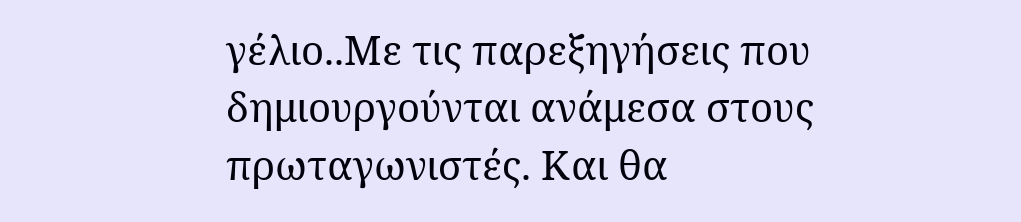γέλιο..Με τις παρεξηγήσεις που δημιουργούνται ανάμεσα στους πρωταγωνιστές. Και θα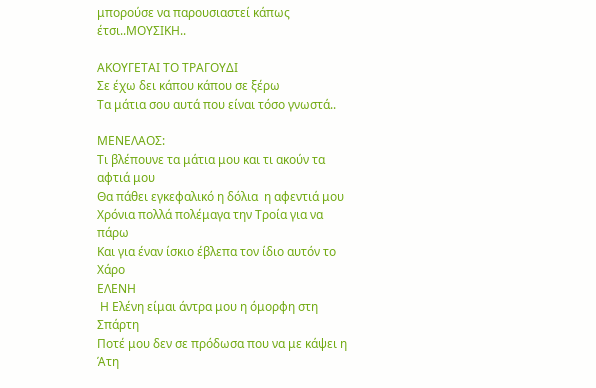μπορούσε να παρουσιαστεί κάπως έτσι..ΜΟΥΣΙΚΗ..

ΑΚΟΥΓΕΤΑΙ ΤΟ ΤΡΑΓΟΥΔΙ
Σε έχω δει κάπου κάπου σε ξέρω
Τα μάτια σου αυτά που είναι τόσο γνωστά..

ΜΕΝΕΛΑΟΣ:
Τι βλέπουνε τα μάτια μου και τι ακούν τα αφτιά μου
Θα πάθει εγκεφαλικό η δόλια  η αφεντιά μου
Χρόνια πολλά πολέμαγα την Τροία για να πάρω
Και για έναν ίσκιο έβλεπα τον ίδιο αυτόν το Χάρο
ΕΛΕΝΗ
 Η Ελένη είμαι άντρα μου η όμορφη στη Σπάρτη
Ποτέ μου δεν σε πρόδωσα που να με κάψει η Άτη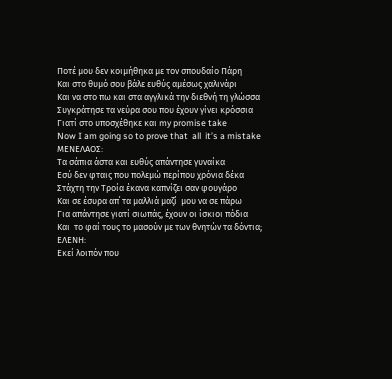Ποτέ μου δεν κοιμήθηκα με τον σπουδαίο Πάρη
Και στο θυμό σου βάλε ευθύς αμέσως χαλινάρι
Και να στο πω και στα αγγλικά την διεθνή τη γλώσσα
Συγκράτησε τα νεύρα σου που έχουν γίνει κρόσσια
Γιατί στο υποσχέθηκε και my promise take
Now I am going so to prove that  all  it’s a mistake
ΜΕΝΕΛΑΟΣ:
Τα σάπια άστα και ευθύς απάντησε γυναίκα
Εσύ δεν φταις που πολεμώ περίπου χρόνια δέκα
Στάχτη την Τροία έκανα καπνίζει σαν φουγάρο
Και σε έσυρα απ΄ τα μαλλιά μαζί  μου να σε πάρω
Για απάντησε γιατί σιωπάς, έχουν οι ίσκιοι πόδια
Και  το φαί τους το μασούν με των θνητών τα δόντια;
ΕΛΕΝΗ:
Εκεί λοιπόν που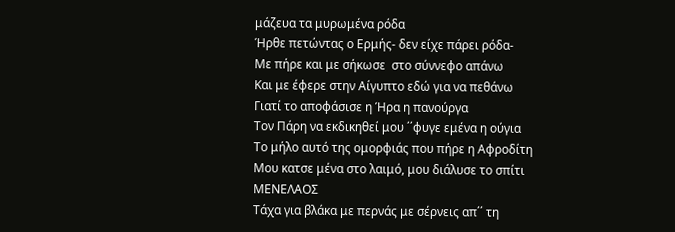μάζευα τα μυρωμένα ρόδα
Ήρθε πετώντας ο Ερμής- δεν είχε πάρει ρόδα-
Με πήρε και με σήκωσε  στο σύννεφο απάνω
Και με έφερε στην Αίγυπτο εδώ για να πεθάνω
Γιατί το αποφάσισε η Ήρα η πανούργα
Τον Πάρη να εκδικηθεί μου ΄΄φυγε εμένα η ούγια
Το μήλο αυτό της ομορφιάς που πήρε η Αφροδίτη
Μου κατσε μένα στο λαιμό, μου διάλυσε το σπίτι
ΜΕΝΕΛΑΟΣ
Τάχα για βλάκα με περνάς με σέρνεις απ΄΄ τη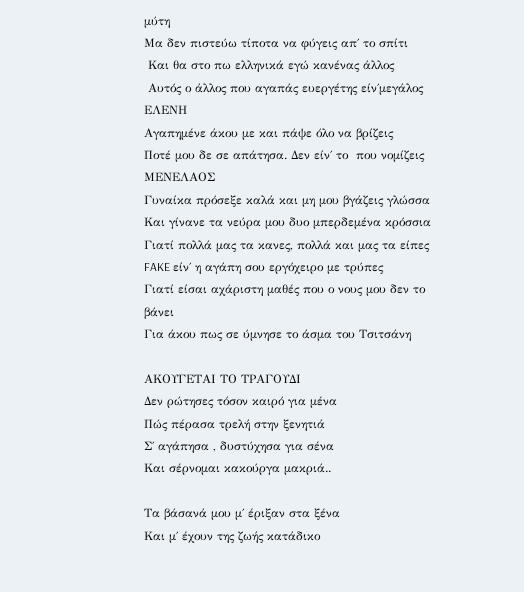μύτη
Μα δεν πιστεύω τίποτα να φύγεις απ΄ το σπίτι
 Και θα στο πω ελληνικά εγώ κανένας άλλος
 Αυτός ο άλλος που αγαπάς ευεργέτης είν΄μεγάλος
ΕΛΕΝΗ
Αγαπημένε άκου με και πάψε όλο να βρίζεις
Ποτέ μου δε σε απάτησα. Δεν είν΄ το  που νομίζεις
ΜΕΝΕΛΑΟΣ
Γυναίκα πρόσεξε καλά και μη μου βγάζεις γλώσσα
Και γίνανε τα νεύρα μου δυο μπερδεμένα κρόσσια
Γιατί πολλά μας τα κανες, πολλά και μας τα είπες
FAKE είν΄ η αγάπη σου εργόχειρο με τρύπες
Γιατί είσαι αχάριστη μαθές που ο νους μου δεν το βάνει
Για άκου πως σε ύμνησε το άσμα του Τσιτσάνη

ΑΚΟΥΓΕΤΑΙ ΤΟ ΤΡΑΓΟΥΔΙ
Δεν ρώτησες τόσον καιρό για μένα
Πώς πέρασα τρελή στην ξενητιά
Σ΄ αγάπησα , δυστύχησα για σένα
Και σέρνομαι κακούργα μακριά..

Τα βάσανά μου μ΄ έριξαν στα ξένα
Και μ΄ έχουν της ζωής κατάδικο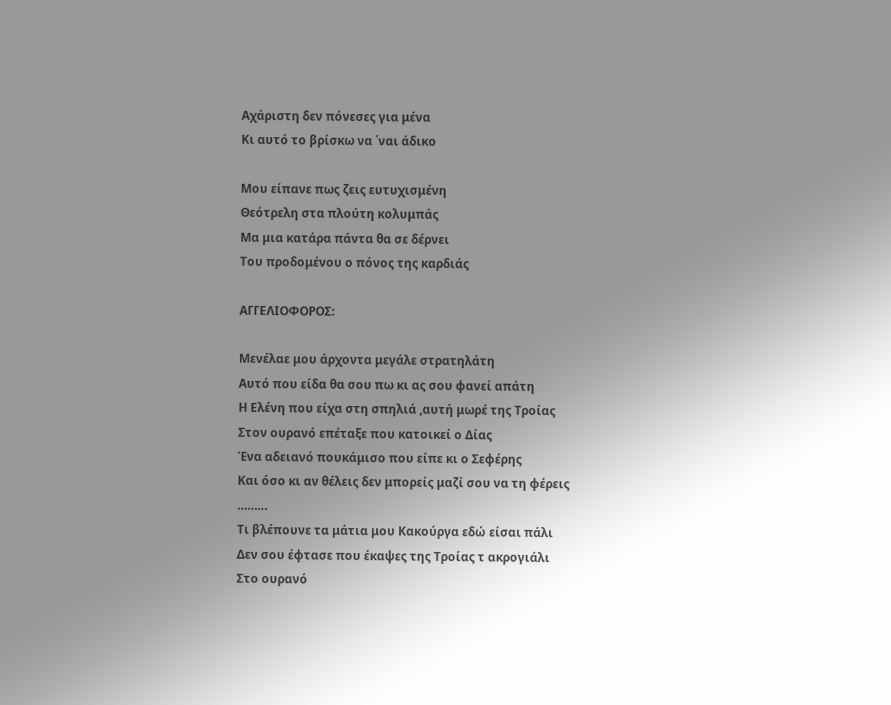Αχάριστη δεν πόνεσες για μένα
Κι αυτό το βρίσκω να ΄ναι άδικο

Μου είπανε πως ζεις ευτυχισμένη
Θεότρελη στα πλούτη κολυμπάς
Μα μια κατάρα πάντα θα σε δέρνει
Του προδομένου ο πόνος της καρδιάς

ΑΓΓΕΛΙΟΦΟΡΟΣ:

Μενέλαε μου άρχοντα μεγάλε στρατηλάτη
Αυτό που είδα θα σου πω κι ας σου φανεί απάτη
Η Ελένη που είχα στη σπηλιά ,αυτή μωρέ της Τροίας
Στον ουρανό επέταξε που κατοικεί ο Δίας
Ένα αδειανό πουκάμισο που είπε κι ο Σεφέρης
Και όσο κι αν θέλεις δεν μπορείς μαζί σου να τη φέρεις
………
Τι βλέπουνε τα μάτια μου Κακούργα εδώ είσαι πάλι
Δεν σου έφτασε που έκαψες της Τροίας τ ακρογιάλι
Στο ουρανό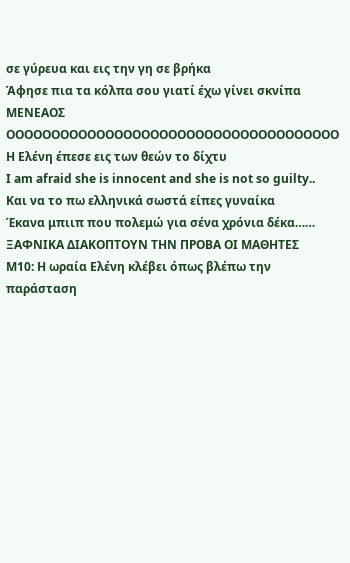σε γύρευα και εις την γη σε βρήκα
Άφησε πια τα κόλπα σου γιατί έχω γίνει σκνίπα
ΜΕΝΕΑΟΣ
ΟΟΟΟΟΟΟΟΟΟΟΟΟΟΟΟΟΟΟΟΟΟΟΟΟΟΟΟΟΟΟΟΟΟΟΟΟ
Η Ελένη έπεσε εις των θεών το δίχτυ
I am afraid she is innocent and she is not so guilty..
Και να το πω ελληνικά σωστά είπες γυναίκα
Έκανα μπιιπ που πολεμώ για σένα χρόνια δέκα……
ΞΑΦΝΙΚΑ ΔΙΑΚΟΠΤΟΥΝ ΤΗΝ ΠΡΟΒΑ ΟΙ ΜΑΘΗΤΕΣ
Μ10: Η ωραία Ελένη κλέβει όπως βλέπω την παράσταση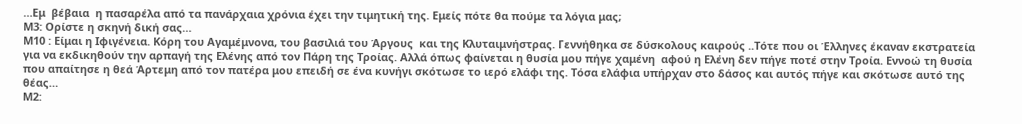…Εμ  βέβαια  η πασαρέλα από τα πανάρχαια χρόνια έχει την τιμητική της. Εμείς πότε θα πούμε τα λόγια μας;
Μ3: Ορίστε η σκηνή δική σας…
Μ10 : Είμαι η Ιφιγένεια. Κόρη του Αγαμέμνονα, του βασιλιά του Άργους  και της Κλυταιμνήστρας. Γεννήθηκα σε δύσκολους καιρούς ..Τότε που οι Έλληνες έκαναν εκστρατεία για να εκδικηθούν την αρπαγή της Ελένης από τον Πάρη της Τροίας. Αλλά όπως φαίνεται η θυσία μου πήγε χαμένη  αφού η Ελένη δεν πήγε ποτέ στην Τροία. Εννοώ τη θυσία  που απαίτησε η θεά Άρτεμη από τον πατέρα μου επειδή σε ένα κυνήγι σκότωσε το ιερό ελάφι της. Τόσα ελάφια υπήρχαν στο δάσος και αυτός πήγε και σκότωσε αυτό της θέας…
Μ2: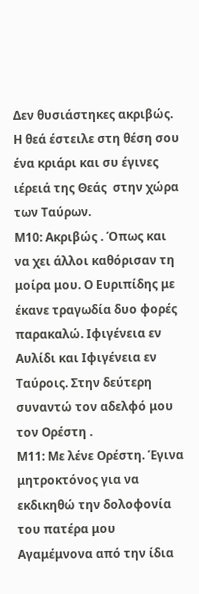Δεν θυσιάστηκες ακριβώς. Η θεά έστειλε στη θέση σου ένα κριάρι και συ έγινες ιέρειά της Θεάς  στην χώρα των Ταύρων.
Μ10: Ακριβώς . Όπως και να χει άλλοι καθόρισαν τη μοίρα μου. Ο Ευριπίδης με έκανε τραγωδία δυο φορές παρακαλώ. Ιφιγένεια εν Αυλίδι και Ιφιγένεια εν Ταύροις. Στην δεύτερη συναντώ τον αδελφό μου τον Ορέστη .
Μ11: Με λένε Ορέστη. Έγινα μητροκτόνος για να εκδικηθώ την δολοφονία του πατέρα μου Αγαμέμνονα από την ίδια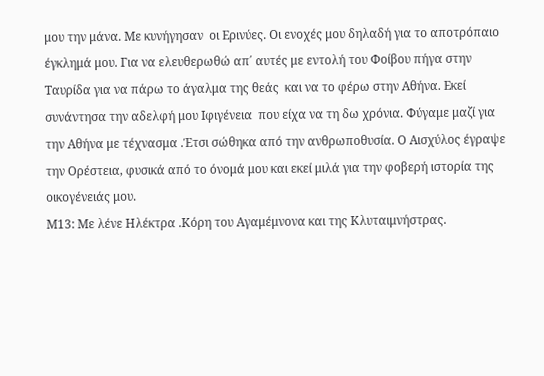μου την μάνα. Με κυνήγησαν  οι Ερινύες. Οι ενοχές μου δηλαδή για το αποτρόπαιο έγκλημά μου. Για να ελευθερωθώ απ΄ αυτές με εντολή του Φοίβου πήγα στην Ταυρίδα για να πάρω το άγαλμα της θεάς  και να το φέρω στην Αθήνα. Εκεί συνάντησα την αδελφή μου Ιφιγένεια  που είχα να τη δω χρόνια. Φύγαμε μαζί για την Αθήνα με τέχνασμα .Έτσι σώθηκα από την ανθρωποθυσία. Ο Αισχύλος έγραψε την Ορέστεια, φυσικά από το όνομά μου και εκεί μιλά για την φοβερή ιστορία της οικογένειάς μου.
Μ13: Με λένε Ηλέκτρα .Κόρη του Αγαμέμνονα και της Κλυταιμνήστρας.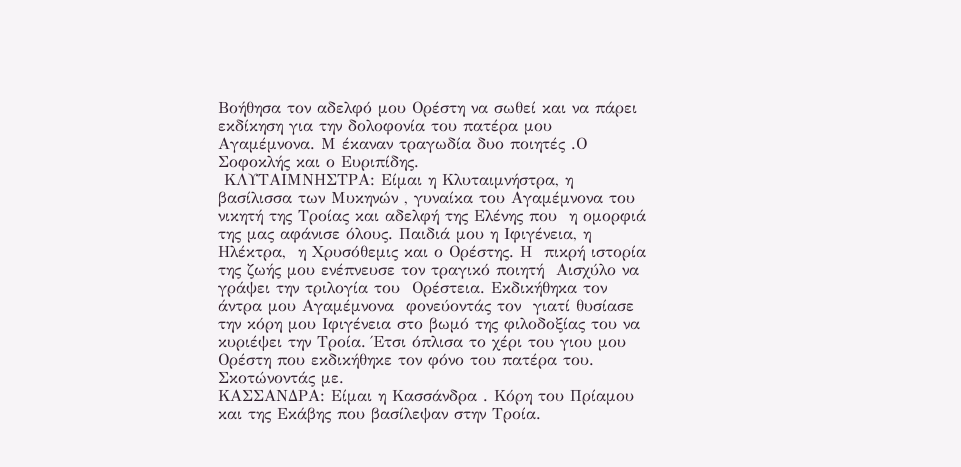Βοήθησα τον αδελφό μου Ορέστη να σωθεί και να πάρει εκδίκηση για την δολοφονία του πατέρα μου Αγαμέμνονα. Μ έκαναν τραγωδία δυο ποιητές .Ο Σοφοκλής και ο Ευριπίδης.
 ΚΛΥΤΑΙΜΝΗΣΤΡΑ: Είμαι η Κλυταιμνήστρα, η βασίλισσα των Μυκηνών , γυναίκα του Αγαμέμνονα του νικητή της Τροίας και αδελφή της Ελένης που  η ομορφιά της μας αφάνισε όλους. Παιδιά μου η Ιφιγένεια, η Ηλέκτρα,  η Χρυσόθεμις και ο Ορέστης. Η  πικρή ιστορία  της ζωής μου ενέπνευσε τον τραγικό ποιητή  Αισχύλο να γράψει την τριλογία του  Ορέστεια. Εκδικήθηκα τον άντρα μου Αγαμέμνονα  φονεύοντάς τον  γιατί θυσίασε την κόρη μου Ιφιγένεια στο βωμό της φιλοδοξίας του να κυριέψει την Τροία. Έτσι όπλισα το χέρι του γιου μου Ορέστη που εκδικήθηκε τον φόνο του πατέρα του. Σκοτώνοντάς με.
ΚΑΣΣΑΝΔΡΑ: Είμαι η Κασσάνδρα . Κόρη του Πρίαμου  και της Εκάβης που βασίλεψαν στην Τροία.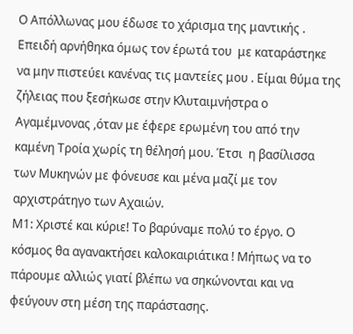Ο Απόλλωνας μου έδωσε το χάρισμα της μαντικής . Επειδή αρνήθηκα όμως τον έρωτά του  με καταράστηκε να μην πιστεύει κανένας τις μαντείες μου . Είμαι θύμα της ζήλειας που ξεσήκωσε στην Κλυταιμνήστρα ο Αγαμέμνονας ,όταν με έφερε ερωμένη του από την καμένη Τροία χωρίς τη θέλησή μου. Έτσι  η βασίλισσα των Μυκηνών με φόνευσε και μένα μαζί με τον αρχιστράτηγο των Αχαιών.
Μ1: Χριστέ και κύριε! Το βαρύναμε πολύ το έργο. Ο κόσμος θα αγανακτήσει καλοκαιριάτικα ! Μήπως να το πάρουμε αλλιώς γιατί βλέπω να σηκώνονται και να φεύγουν στη μέση της παράστασης.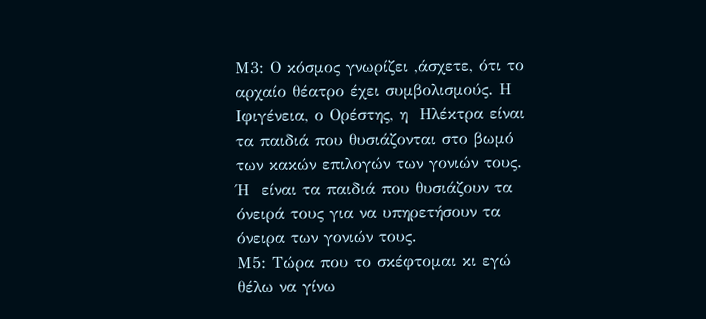Μ3: Ο κόσμος γνωρίζει ,άσχετε, ότι το αρχαίο θέατρο έχει συμβολισμούς. Η Ιφιγένεια, ο Ορέστης, η  Ηλέκτρα είναι τα παιδιά που θυσιάζονται στο βωμό των κακών επιλογών των γονιών τους. Ή  είναι τα παιδιά που θυσιάζουν τα όνειρά τους για να υπηρετήσουν τα όνειρα των γονιών τους.
Μ5: Τώρα που το σκέφτομαι κι εγώ θέλω να γίνω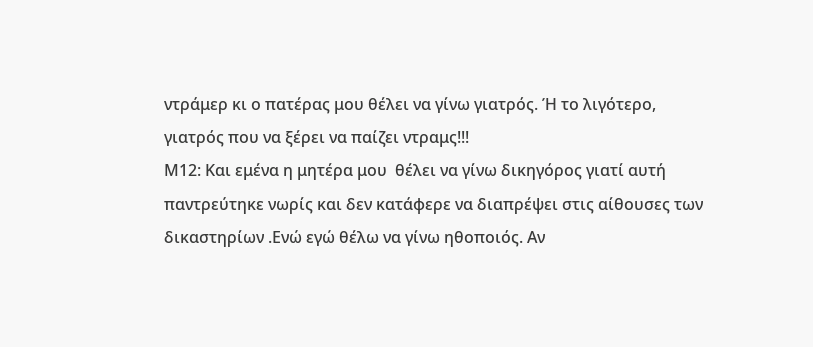ντράμερ κι ο πατέρας μου θέλει να γίνω γιατρός. Ή το λιγότερο, γιατρός που να ξέρει να παίζει ντραμς!!!
Μ12: Και εμένα η μητέρα μου  θέλει να γίνω δικηγόρος γιατί αυτή παντρεύτηκε νωρίς και δεν κατάφερε να διαπρέψει στις αίθουσες των δικαστηρίων .Ενώ εγώ θέλω να γίνω ηθοποιός. Αν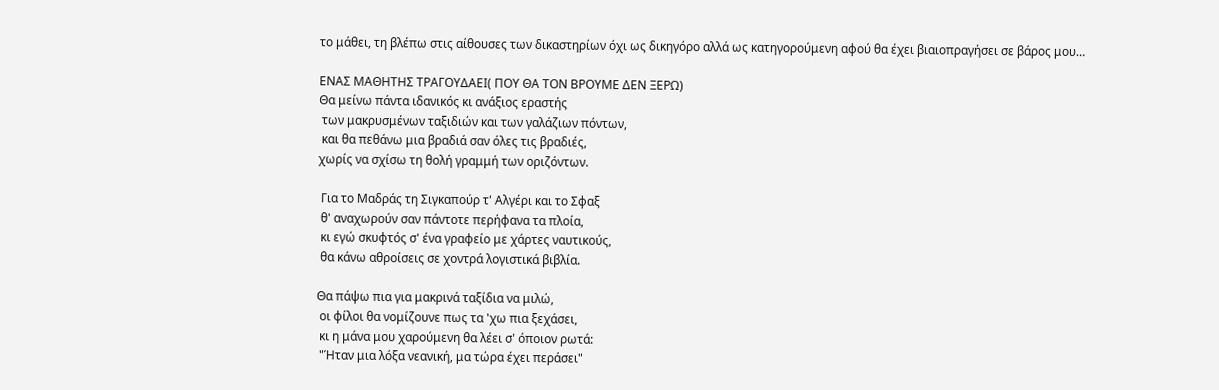το μάθει, τη βλέπω στις αίθουσες των δικαστηρίων όχι ως δικηγόρο αλλά ως κατηγορούμενη αφού θα έχει βιαιοπραγήσει σε βάρος μου…

ΕΝΑΣ ΜΑΘΗΤΗΣ ΤΡΑΓΟΥΔΑΕΙ( ΠΟΥ ΘΑ ΤΟΝ ΒΡΟΥΜΕ ΔΕΝ ΞΕΡΩ)
Θα μείνω πάντα ιδανικός κι ανάξιος εραστής
 των μακρυσμένων ταξιδιών και των γαλάζιων πόντων,
 και θα πεθάνω μια βραδιά σαν όλες τις βραδιές,
χωρίς να σχίσω τη θολή γραμμή των οριζόντων.

 Για το Μαδράς τη Σιγκαπούρ τ' Αλγέρι και το Σφαξ
 θ' αναχωρούν σαν πάντοτε περήφανα τα πλοία,
 κι εγώ σκυφτός σ' ένα γραφείο με χάρτες ναυτικούς,
 θα κάνω αθροίσεις σε χοντρά λογιστικά βιβλία.

Θα πάψω πια για μακρινά ταξίδια να μιλώ,
 οι φίλοι θα νομίζουνε πως τα 'χω πια ξεχάσει,
 κι η μάνα μου χαρούμενη θα λέει σ' όποιον ρωτά:
 "Ήταν μια λόξα νεανική, μα τώρα έχει περάσει"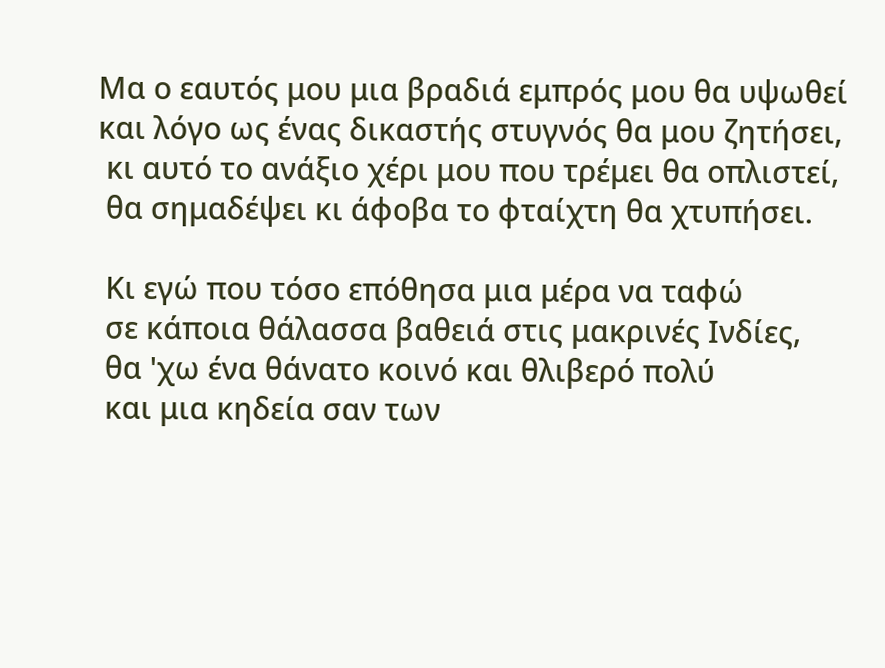Μα ο εαυτός μου μια βραδιά εμπρός μου θα υψωθεί
και λόγο ως ένας δικαστής στυγνός θα μου ζητήσει,
 κι αυτό το ανάξιο χέρι μου που τρέμει θα οπλιστεί,
 θα σημαδέψει κι άφοβα το φταίχτη θα χτυπήσει.

 Κι εγώ που τόσο επόθησα μια μέρα να ταφώ
 σε κάποια θάλασσα βαθειά στις μακρινές Ινδίες,
 θα 'χω ένα θάνατο κοινό και θλιβερό πολύ
 και μια κηδεία σαν των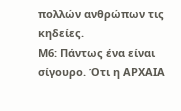πολλών ανθρώπων τις κηδείες.
Μ6: Πάντως ένα είναι σίγουρο. Ότι η ΑΡΧΑΙΑ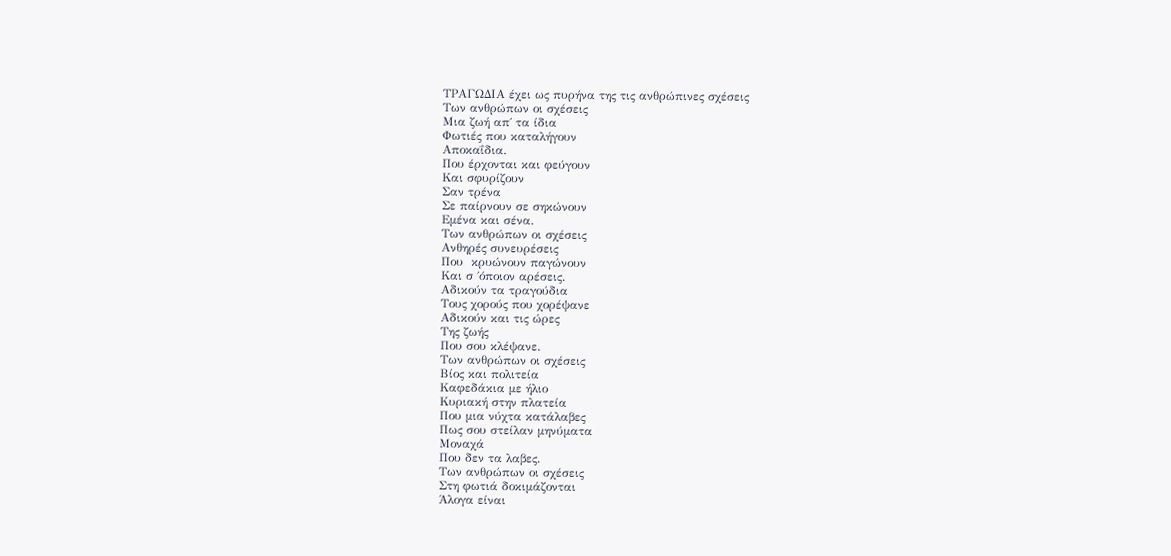ΤΡΑΓΩΔΙΑ έχει ως πυρήνα της τις ανθρώπινες σχέσεις
Των ανθρώπων οι σχέσεις
Μια ζωή απ΄ τα ίδια
Φωτιές που καταλήγουν
Αποκαΐδια.
Που έρχονται και φεύγουν
Και σφυρίζουν
Σαν τρένα
Σε παίρνουν σε σηκώνουν
Εμένα και σένα.
Των ανθρώπων οι σχέσεις
Ανθηρές συνευρέσεις
Που  κρυώνουν παγώνουν
Και σ ΄όποιον αρέσεις.
Αδικούν τα τραγούδια
Τους χορούς που χορέψανε
Αδικούν και τις ώρες
Της ζωής
Που σου κλέψανε.
Των ανθρώπων οι σχέσεις
Βίος και πολιτεία
Καφεδάκια με ήλιο
Κυριακή στην πλατεία
Που μια νύχτα κατάλαβες
Πως σου στείλαν μηνύματα
Μοναχά
Που δεν τα λαβες.
Των ανθρώπων οι σχέσεις
Στη φωτιά δοκιμάζονται
Άλογα είναι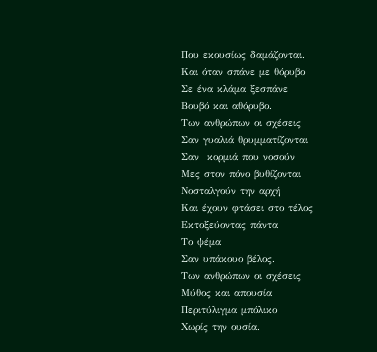Που εκουσίως δαμάζονται.
Και όταν σπάνε με θόρυβο
Σε ένα κλάμα ξεσπάνε
Βουβό και αθόρυβο.
Των ανθρώπων οι σχέσεις
Σαν γυαλιά θρυμματίζονται
Σαν  κορμιά που νοσούν
Μες στον πόνο βυθίζονται
Νοσταλγούν την αρχή
Και έχουν φτάσει στο τέλος
Εκτοξεύοντας πάντα
Το ψέμα
Σαν υπάκουο βέλος.
Των ανθρώπων οι σχέσεις
Μύθος και απουσία
Περιτύλιγμα μπόλικο
Χωρίς την ουσία.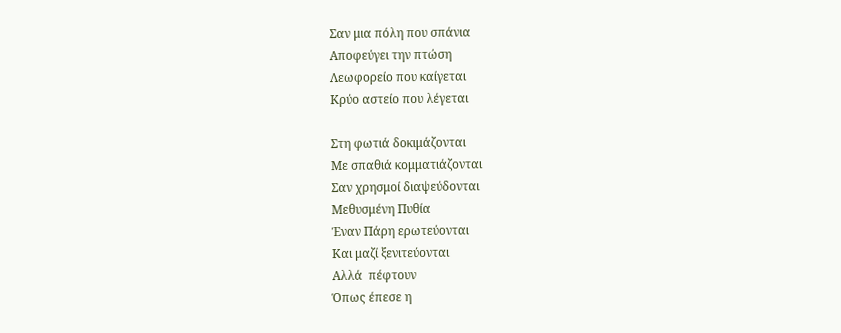Σαν μια πόλη που σπάνια
Αποφεύγει την πτώση
Λεωφορείο που καίγεται
Κρύο αστείο που λέγεται

Στη φωτιά δοκιμάζονται
Με σπαθιά κομματιάζονται
Σαν χρησμοί διαψεύδονται
Μεθυσμένη Πυθία
Έναν Πάρη ερωτεύονται
Και μαζί ξενιτεύονται
Αλλά  πέφτουν
Όπως έπεσε η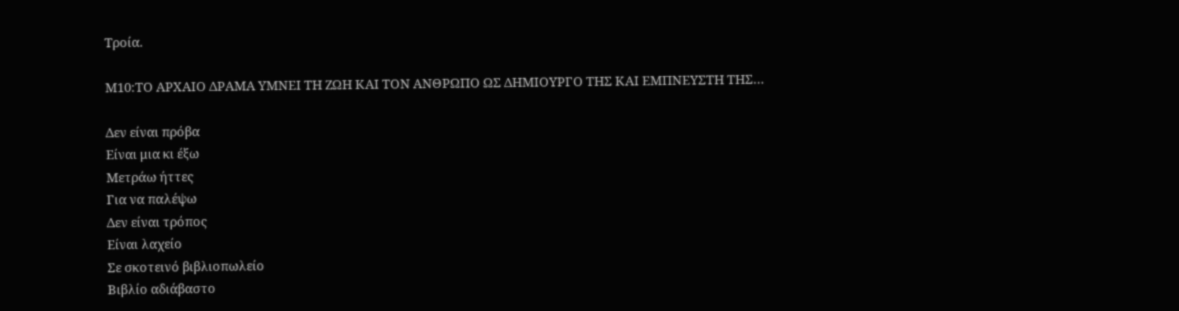Τροία.

Μ10:ΤΟ ΑΡΧΑΙΟ ΔΡΑΜΑ ΥΜΝΕΙ ΤΗ ΖΩΗ ΚΑΙ ΤΟΝ ΑΝΘΡΩΠΟ ΩΣ ΔΗΜΙΟΥΡΓΟ ΤΗΣ ΚΑΙ ΕΜΠΝΕΥΣΤΗ ΤΗΣ…

Δεν είναι πρόβα
Είναι μια κι έξω
Μετράω ήττες
Για να παλέψω
Δεν είναι τρόπος
Είναι λαχείο
Σε σκοτεινό βιβλιοπωλείο
Βιβλίο αδιάβαστο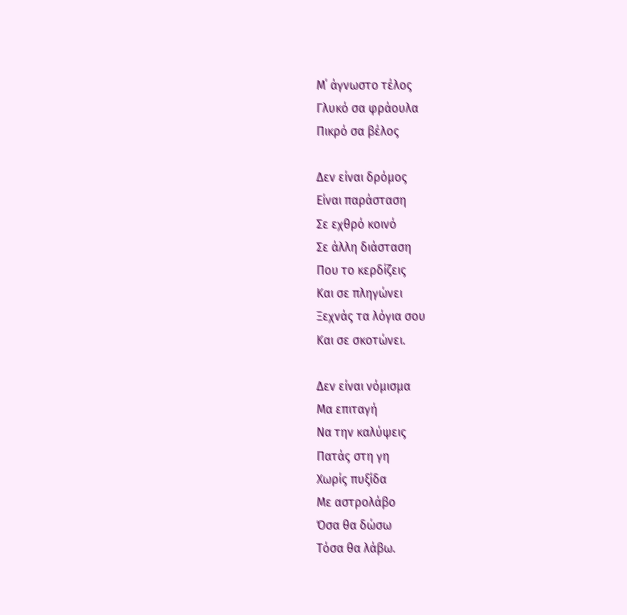Μ΄ άγνωστο τέλος
Γλυκό σα φράουλα
Πικρό σα βέλος

Δεν είναι δρόμος
Είναι παράσταση
Σε εχθρό κοινό
Σε άλλη διάσταση
Που το κερδίζεις
Και σε πληγώνει
Ξεχνάς τα λόγια σου
Και σε σκοτώνει.

Δεν είναι νόμισμα
Μα επιταγή
Να την καλύψεις
Πατάς στη γη
Χωρίς πυξίδα
Με αστρολάβο
Όσα θα δώσω
Τόσα θα λάβω.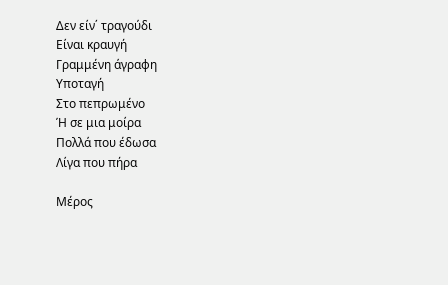Δεν είν΄ τραγούδι
Είναι κραυγή
Γραμμένη άγραφη
Υποταγή
Στο πεπρωμένο
Ή σε μια μοίρα
Πολλά που έδωσα
Λίγα που πήρα

Μέρος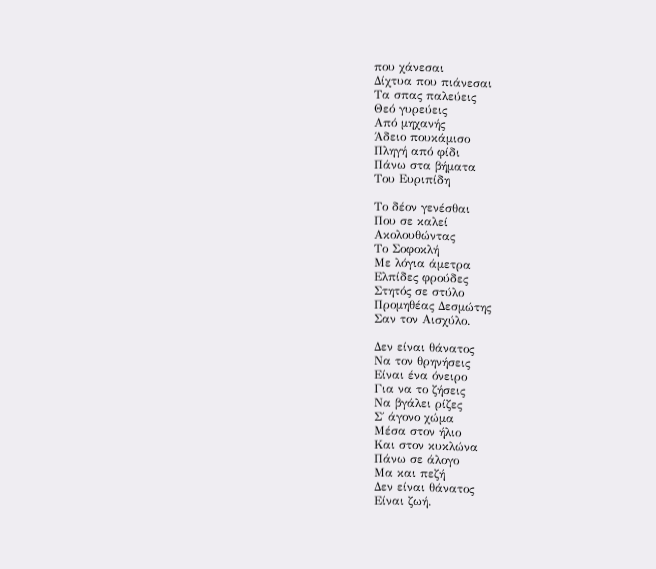που χάνεσαι
Δίχτυα που πιάνεσαι
Τα σπας παλεύεις
Θεό γυρεύεις
Από μηχανής
Άδειο πουκάμισο
Πληγή από φίδι
Πάνω στα βήματα
Του Ευριπίδη

Το δέον γενέσθαι
Που σε καλεί
Ακολουθώντας
Το Σοφοκλή
Με λόγια άμετρα
Ελπίδες φρούδες
Στητός σε στύλο
Προμηθέας Δεσμώτης
Σαν τον Αισχύλο.

Δεν είναι θάνατος
Να τον θρηνήσεις
Είναι ένα όνειρο
Για να το ζήσεις
Να βγάλει ρίζες
Σ΄ άγονο χώμα
Μέσα στον ήλιο
Και στον κυκλώνα
Πάνω σε άλογο
Μα και πεζή
Δεν είναι θάνατος
Είναι ζωή.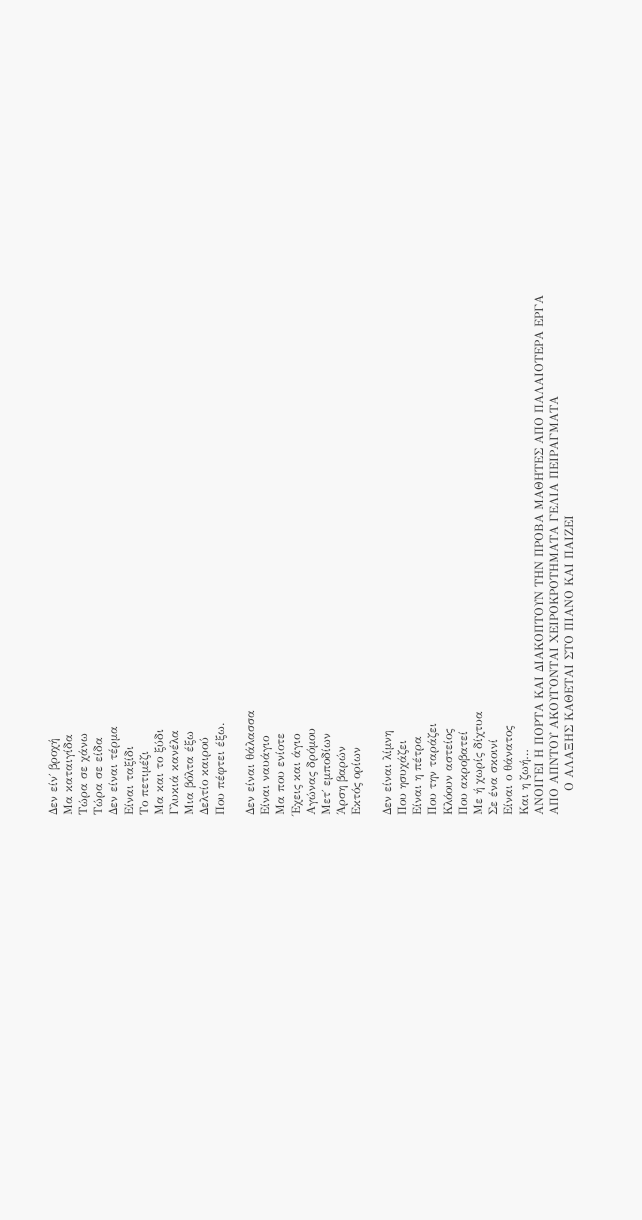Δεν είν΄ βροχή
Μα καταιγίδα
Τώρα σε χάνω
Τώρα σε είδα
Δεν είναι τέρμα
Είναι ταξίδι
Το πετιμέζι
Μα και το ξύδι
Γλυκιά κανέλα
Μια βόλτα έξω
Δελτίο καιρού
Που πέφτει έξω.

Δεν είναι θάλασσα
Είναι ναυάγιο
Μα που ενίοτε
Έχεις και άγιο
Αγώνας δρόμου
Μετ΄ εμποδίων
Άρση βαρών
Εκτός ορίων

Δεν είναι λίμνη
Που ησυχάζει
Είναι η πέτρα
Που την ταράζει
Κλόουν αστείος
Που ακροβατεί
Με ή χωρίς δίχτυα
Σε ένα σκοινί
Είναι ο θάνατος
Και η ζωή…
ΑΝΟΙΓΕΙ Η ΠΟΡΤΑ ΚΑΙ ΔΙΑΚΟΠΤΟΥΝ ΤΗΝ ΠΡΟΒΑ ΜΑΘΗΤΕΣ ΑΠΟ ΠΑΛΑΙΟΤΕΡΑ ΕΡΓΑ
ΑΠΟ ΑΠΝΤΟΥ ΑΚΟΥΓΟΝΤΑΙ ΧΕΙΡΟΚΡΟΤΗΜΑΤΑ ΓΕΛΙΑ ΠΕΙΡΑΓΜΑΤΑ
      Ο ΑΛΑΞΗΣ ΚΑΘΕΤΑΙ ΣΤΟ ΠΙΑΝΟ ΚΑΙ ΠΑΙΖΕΙ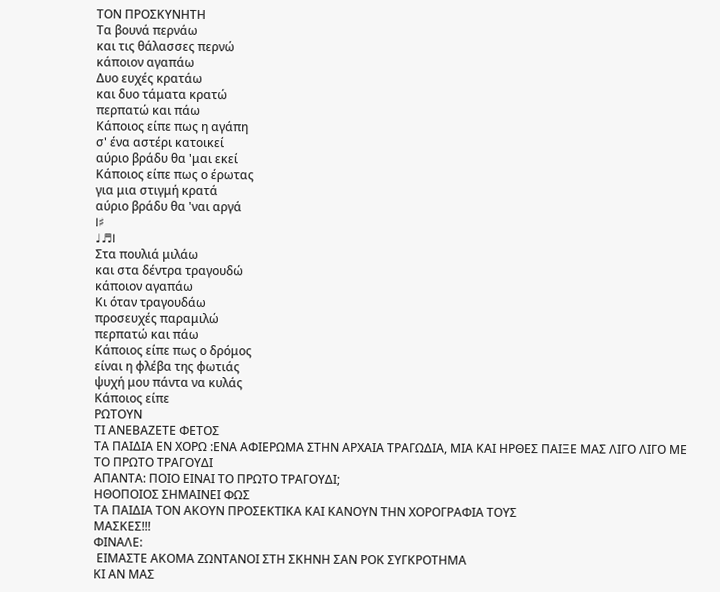ΤΟΝ ΠΡΟΣΚΥΝΗΤΗ
Τα βουνά περνάω
και τις θάλασσες περνώ
κάποιον αγαπάω
Δυο ευχές κρατάω
και δυο τάματα κρατώ
περπατώ και πάω
Κάποιος είπε πως η αγάπη
σ' ένα αστέρι κατοικεί
αύριο βράδυ θα 'μαι εκεί
Κάποιος είπε πως ο έρωτας
για μια στιγμή κρατά
αύριο βράδυ θα 'ναι αργά
I♯
♩♬I
Στα πουλιά μιλάω
και στα δέντρα τραγουδώ
κάποιον αγαπάω
Κι όταν τραγουδάω
προσευχές παραμιλώ
περπατώ και πάω
Κάποιος είπε πως ο δρόμος
είναι η φλέβα της φωτιάς
ψυχή μου πάντα να κυλάς
Κάποιος είπε
ΡΩΤΟΥΝ
ΤΙ ΑΝΕΒΑΖΕΤΕ ΦΕΤΟΣ
ΤΑ ΠΑΙΔΙΑ ΕΝ ΧΟΡΩ :ΕΝΑ ΑΦΙΕΡΩΜΑ ΣΤΗΝ ΑΡΧΑΙΑ ΤΡΑΓΩΔΙΑ, ΜΙΑ ΚΑΙ ΗΡΘΕΣ ΠΑΙΞΕ ΜΑΣ ΛΙΓΟ ΛΙΓΟ ΜΕ ΤΟ ΠΡΩΤΟ ΤΡΑΓΟΥΔΙ
ΑΠΑΝΤΑ: ΠΟΙΟ ΕΙΝΑΙ ΤΟ ΠΡΩΤΟ ΤΡΑΓΟΥΔΙ;
ΗΘΟΠΟΙΟΣ ΣΗΜΑΙΝΕΙ ΦΩΣ
ΤΑ ΠΑΙΔΙΑ ΤΟΝ ΑΚΟΥΝ ΠΡΟΣΕΚΤΙΚΑ ΚΑΙ ΚΑΝΟΥΝ ΤΗΝ ΧΟΡΟΓΡΑΦΙΑ ΤΟΥΣ
ΜΑΣΚΕΣ!!!
ΦΙΝΑΛΕ:
 ΕΙΜΑΣΤΕ ΑΚΟΜΑ ΖΩΝΤΑΝΟΙ ΣΤΗ ΣΚΗΝΗ ΣΑΝ ΡΟΚ ΣΥΓΚΡΟΤΗΜΑ
ΚΙ ΑΝ ΜΑΣ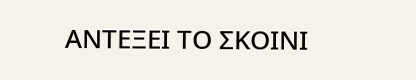ΑΝΤΕΞΕΙ ΤΟ ΣΚΟΙΝΙ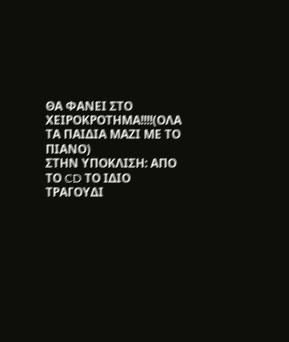ΘΑ ΦΑΝΕΙ ΣΤΟ ΧΕΙΡΟΚΡΟΤΗΜΑ!!!!(ΟΛΑ ΤΑ ΠΑΙΔΙΑ ΜΑΖΙ ΜΕ ΤΟ ΠΙΑΝΟ)
ΣΤΗΝ ΥΠΟΚΛΙΣΗ: ΑΠΟ ΤΟ CD ΤΟ ΙΔΙΟ ΤΡΑΓΟΥΔΙ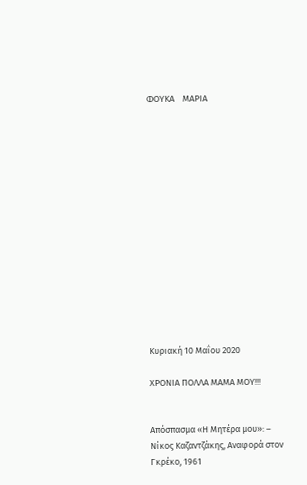ΦΟΥΚΑ    ΜΑΡΙΑ















Κυριακή 10 Μαΐου 2020

ΧΡΟΝΙΑ ΠΟΛΛΑ ΜΑΜΑ ΜΟΥ!!!


Απόσπασμα «Η Μητέρα μου»: – Νίκος Καζαντζάκης, Αναφορά στον Γκρέκο, 1961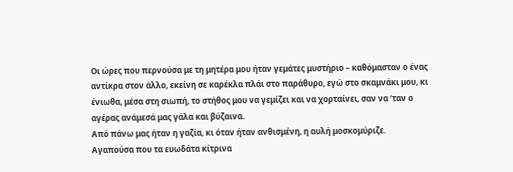Οι ώρες που περνούσα με τη μητέρα μου ήταν γεμάτες μυστήριο – καθόμασταν ο ένας αντίκρα στον άλλο, εκείνη σε καρέκλα πλάι στο παράθυρο, εγώ στο σκαμνάκι μου, κι ένιωθα, μέσα στη σιωπή, το στήθος μου να γεμίζει και να χορταίνει, σαν να ‘ταν ο αγέρας ανάμεσά μας γάλα και βύζαινα.
Από πάνω μας ήταν η γαζία, κι όταν ήταν ανθισμένη, η αυλή μοσκομύριζε.
Αγαπούσα που τα ευωδάτα κίτρινα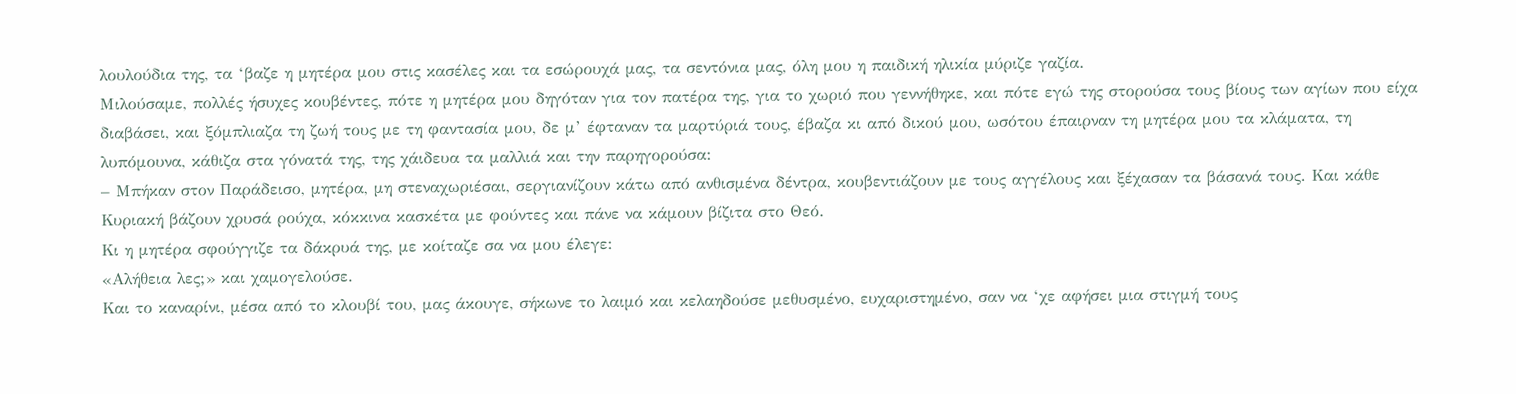λουλούδια της, τα ‘βαζε η μητέρα μου στις κασέλες και τα εσώρουχά μας, τα σεντόνια μας, όλη μου η παιδική ηλικία μύριζε γαζία.
Μιλούσαμε, πολλές ήσυχες κουβέντες, πότε η μητέρα μου δηγόταν για τον πατέρα της, για το χωριό που γεννήθηκε, και πότε εγώ της στορούσα τους βίους των αγίων που είχα διαβάσει, και ξόμπλιαζα τη ζωή τους με τη φαντασία μου, δε μ’ έφταναν τα μαρτύριά τους, έβαζα κι από δικού μου, ωσότου έπαιρναν τη μητέρα μου τα κλάματα, τη λυπόμουνα, κάθιζα στα γόνατά της, της χάιδευα τα μαλλιά και την παρηγορούσα:
– Μπήκαν στον Παράδεισο, μητέρα, μη στεναχωριέσαι, σεργιανίζουν κάτω από ανθισμένα δέντρα, κουβεντιάζουν με τους αγγέλους και ξέχασαν τα βάσανά τους. Και κάθε Κυριακή βάζουν χρυσά ρούχα, κόκκινα κασκέτα με φούντες και πάνε να κάμουν βίζιτα στο Θεό.
Κι η μητέρα σφούγγιζε τα δάκρυά της, με κοίταζε σα να μου έλεγε:
«Αλήθεια λες;» και χαμογελούσε.
Και το καναρίνι, μέσα από το κλουβί του, μας άκουγε, σήκωνε το λαιμό και κελαηδούσε μεθυσμένο, ευχαριστημένο, σαν να ‘χε αφήσει μια στιγμή τους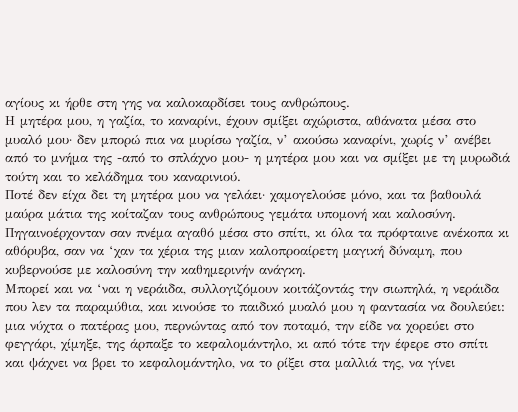αγίους κι ήρθε στη γης να καλοκαρδίσει τους ανθρώπους.
Η μητέρα μου, η γαζία, το καναρίνι, έχουν σμίξει αχώριστα, αθάνατα μέσα στο μυαλό μου· δεν μπορώ πια να μυρίσω γαζία, ν’ ακούσω καναρίνι, χωρίς ν’ ανέβει από το μνήμα της -από το σπλάχνο μου- η μητέρα μου και να σμίξει με τη μυρωδιά τούτη και το κελάδημα του καναρινιού.
Ποτέ δεν είχα δει τη μητέρα μου να γελάει· χαμογελούσε μόνο, και τα βαθουλά μαύρα μάτια της κοίταζαν τους ανθρώπους γεμάτα υπομονή και καλοσύνη. Πηγαινοέρχονταν σαν πνέμα αγαθό μέσα στο σπίτι, κι όλα τα πρόφταινε ανέκοπα κι αθόρυβα, σαν να ‘χαν τα χέρια της μιαν καλοπροαίρετη μαγική δύναμη, που κυβερνούσε με καλοσύνη την καθημερινήν ανάγκη.
Μπορεί και να ‘ναι η νεράιδα, συλλογιζόμουν κοιτάζοντάς την σιωπηλά, η νεράιδα που λεν τα παραμύθια, και κινούσε το παιδικό μυαλό μου η φαντασία να δουλεύει: μια νύχτα ο πατέρας μου, περνώντας από τον ποταμό, την είδε να χορεύει στο φεγγάρι, χίμηξε, της άρπαξε το κεφαλομάντηλο, κι από τότε την έφερε στο σπίτι και ψάχνει να βρει το κεφαλομάντηλο, να το ρίξει στα μαλλιά της, να γίνει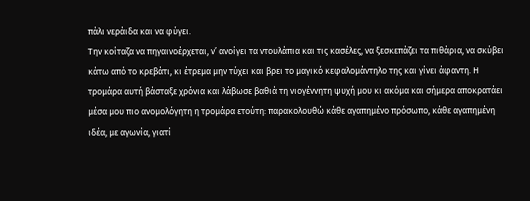πάλι νεράιδα και να φύγει.
Την κοίταζα να πηγαινοέρχεται, ν’ ανοίγει τα ντουλάπια και τις κασέλες, να ξεσκεπάζει τα πιθάρια, να σκύβει κάτω από το κρεβάτι, κι έτρεμα μην τύχει και βρει το μαγικό κεφαλομάντηλο της και γίνει άφαντη. Η τρομάρα αυτή βάσταξε χρόνια και λάβωσε βαθιά τη νιογέννητη ψυχή μου κι ακόμα και σήμερα αποκρατάει μέσα μου πιο ανομολόγητη η τρομάρα ετούτη: παρακολουθώ κάθε αγαπημένο πρόσωπο, κάθε αγαπημένη ιδέα, με αγωνία, γιατί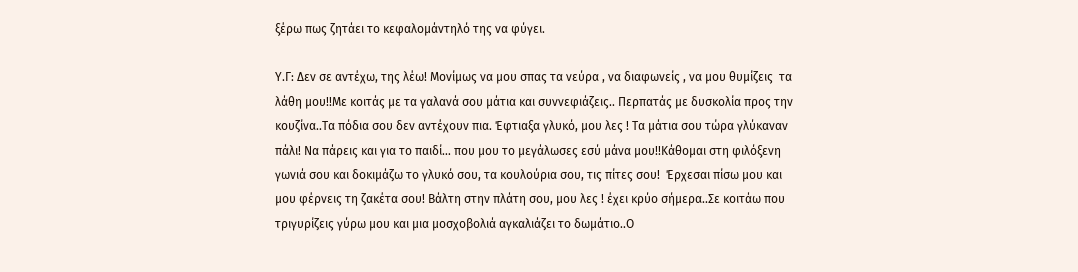ξέρω πως ζητάει το κεφαλομάντηλό της να φύγει.

Υ.Γ: Δεν σε αντέχω, της λέω! Μονίμως να μου σπας τα νεύρα , να διαφωνείς , να μου θυμίζεις  τα λάθη μου!!Με κοιτάς με τα γαλανά σου μάτια και συννεφιάζεις.. Περπατάς με δυσκολία προς την κουζίνα..Τα πόδια σου δεν αντέχουν πια. Έφτιαξα γλυκό, μου λες ! Τα μάτια σου τώρα γλύκαναν πάλι! Να πάρεις και για το παιδί… που μου το μεγάλωσες εσύ μάνα μου!!Κάθομαι στη φιλόξενη γωνιά σου και δοκιμάζω το γλυκό σου, τα κουλούρια σου, τις πίτες σου!  Έρχεσαι πίσω μου και μου φέρνεις τη ζακέτα σου! Βάλτη στην πλάτη σου, μου λες ! έχει κρύο σήμερα..Σε κοιτάω που τριγυρίζεις γύρω μου και μια μοσχοβολιά αγκαλιάζει το δωμάτιο..Ο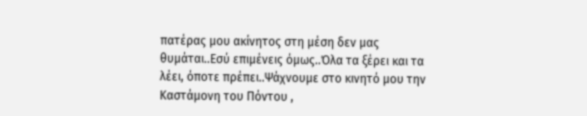πατέρας μου ακίνητος στη μέση δεν μας θυμάται..Εσύ επιμένεις όμως..Όλα τα ξέρει και τα λέει, όποτε πρέπει..Ψάχνουμε στο κινητό μου την Καστάμονη του Πόντου ,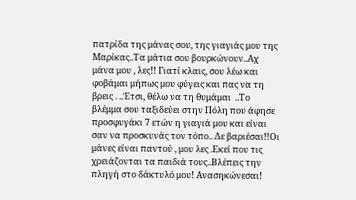πατρίδα της μάνας σου, της γιαγιάς μου της Μαρίκας..Τα μάτια σου βουρκώνουν..Αχ μάνα μου , λες!! Γιατί κλαις, σου λέω και φοβάμαι μήπως μου φύγεις και πας να τη  βρεις . ..Έτσι, θέλω να τη θυμάμαι  ..Το βλέμμα σου ταξιδεύει στην Πόλη που άφησε προσφυγάκι 7 ετών η γιαγιά μου και είναι σαν να προσκυνάς τον τόπο.. Δε βαριέσαι!!Οι μάνες είναι παντού , μου λες .Εκεί που τις χρειάζονται τα παιδιά τους..Βλέπεις την πληγή στο δάκτυλό μου! Ανασηκώνεσαι!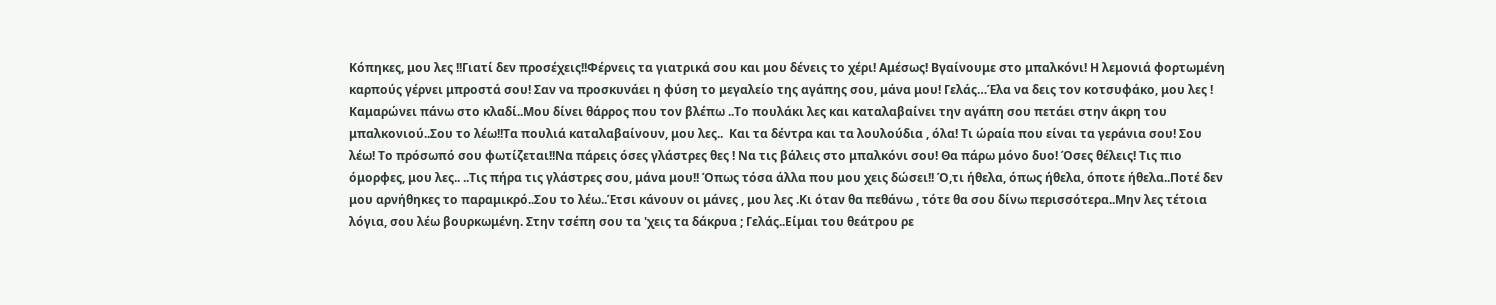Κόπηκες, μου λες !!Γιατί δεν προσέχεις!!Φέρνεις τα γιατρικά σου και μου δένεις το χέρι! Αμέσως! Βγαίνουμε στο μπαλκόνι! Η λεμονιά φορτωμένη καρπούς γέρνει μπροστά σου! Σαν να προσκυνάει η φύση το μεγαλείο της αγάπης σου, μάνα μου! Γελάς…Έλα να δεις τον κοτσυφάκο, μου λες ! Καμαρώνει πάνω στο κλαδί..Μου δίνει θάρρος που τον βλέπω ..Το πουλάκι λες και καταλαβαίνει την αγάπη σου πετάει στην άκρη του μπαλκονιού..Σου το λέω!!Τα πουλιά καταλαβαίνουν, μου λες..  Και τα δέντρα και τα λουλούδια , όλα! Τι ώραία που είναι τα γεράνια σου! Σου λέω! Το πρόσωπό σου φωτίζεται!!Να πάρεις όσες γλάστρες θες ! Να τις βάλεις στο μπαλκόνι σου! Θα πάρω μόνο δυο! Όσες θέλεις! Τις πιο όμορφες, μου λες.. ..Τις πήρα τις γλάστρες σου, μάνα μου!! Όπως τόσα άλλα που μου χεις δώσει!! Ό,τι ήθελα, όπως ήθελα, όποτε ήθελα..Ποτέ δεν μου αρνήθηκες το παραμικρό..Σου το λέω..Έτσι κάνουν οι μάνες , μου λες .Κι όταν θα πεθάνω , τότε θα σου δίνω περισσότερα..Μην λες τέτοια λόγια, σου λέω βουρκωμένη. Στην τσέπη σου τα 'χεις τα δάκρυα ; Γελάς..Είμαι του θεάτρου ρε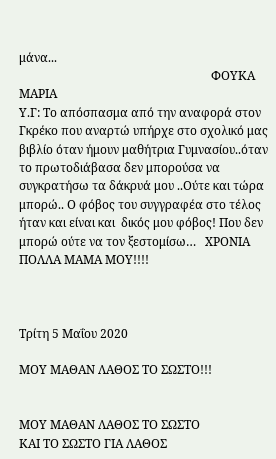μάνα...
                                                                ΦΟΥΚΑ ΜΑΡΙΑ
Υ.Γ: Το απόσπασμα από την αναφορά στον Γκρέκο που αναρτώ υπήρχε στο σχολικό μας βιβλίο όταν ήμουν μαθήτρια Γυμνασίου..όταν το πρωτοδιάβασα δεν μπορούσα να συγκρατήσω τα δάκρυά μου ..Ούτε και τώρα μπορώ.. Ο φόβος του συγγραφέα στο τέλος ήταν και είναι και  δικός μου φόβος! Που δεν μπορώ ούτε να τον ξεστομίσω…   ΧΡΟΝΙΑ ΠΟΛΛΑ ΜΑΜΑ ΜΟΥ!!!!



Τρίτη 5 Μαΐου 2020

ΜΟΥ ΜΑΘΑΝ ΛΑΘΟΣ ΤΟ ΣΩΣΤΟ!!!


ΜΟΥ ΜΑΘΑΝ ΛΑΘΟΣ ΤΟ ΣΩΣΤΟ
ΚΑΙ ΤΟ ΣΩΣΤΟ ΓΙΑ ΛΑΘΟΣ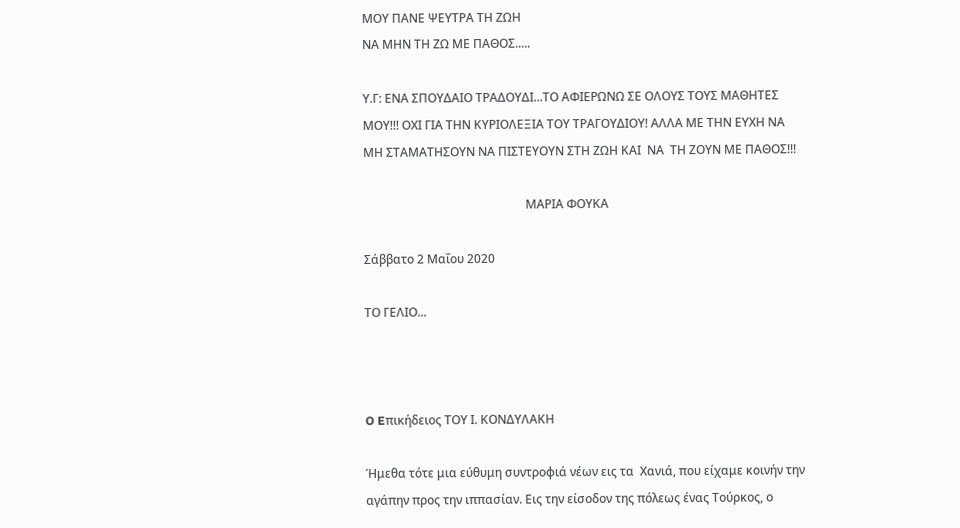ΜΟΥ ΠΑΝΕ ΨΕΥΤΡΑ ΤΗ ΖΩΗ
ΝΑ ΜΗΝ ΤΗ ΖΩ ΜΕ ΠΑΘΟΣ.....

Υ.Γ: ΕΝΑ ΣΠΟΥΔΑΙΟ ΤΡΑΔΟΥΔΙ...ΤΟ ΑΦΙΕΡΩΝΩ ΣΕ ΟΛΟΥΣ ΤΟΥΣ ΜΑΘΗΤΕΣ ΜΟΥ!!! ΟΧΙ ΓΙΑ ΤΗΝ ΚΥΡΙΟΛΕΞΙΑ ΤΟΥ ΤΡΑΓΟΥΔΙΟΥ! ΑΛΛΑ ΜΕ ΤΗΝ ΕΥΧΗ ΝΑ ΜΗ ΣΤΑΜΑΤΗΣΟΥΝ ΝΑ ΠΙΣΤΕΥΟΥΝ ΣΤΗ ΖΩΗ ΚΑΙ  ΝΑ  ΤΗ ΖΟΥΝ ΜΕ ΠΑΘΟΣ!!!

                                                      ΜΑΡΙΑ ΦΟΥΚΑ

Σάββατο 2 Μαΐου 2020

ΤΟ ΓΕΛΙΟ...



O Eπικήδειος ΤΟΥ Ι. ΚΟΝΔΥΛΑΚΗ

Ήμεθα τότε μια εύθυμη συντροφιά νέων εις τα  Χανιά, που είχαμε κοινήν την αγάπην προς την ιππασίαν. Εις την είσοδον της πόλεως ένας Τούρκος, ο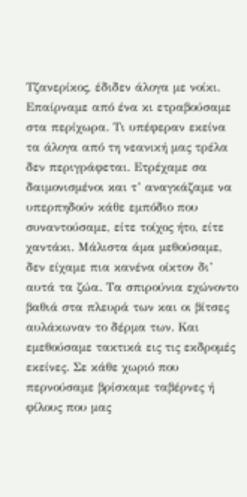Τζανερίκος, έδιδεν άλογα με νοίκι. Επαίρναμε από ένα κι ετραβούσαμε στα περίχωρα. Τι υπέφεραν εκείνα τα άλογα από τη νεανική μας τρέλα δεν περιγράφεται. Ετρέχαμε σα δαιμονισμένοι και τ’ αναγκάζαμε να υπερπηδούν κάθε εμπόδιο που συναντούσαμε, είτε τοίχος ήτο, είτε χαντάκι. Μάλιστα άμα μεθούσαμε, δεν είχαμε πια κανένα οίκτον δι’ αυτά τα ζώα. Τα σπιρούνια εχώνοντο βαθιά στα πλευρά των και οι βίτσες αυλάκωναν το δέρμα των. Και εμεθούσαμε τακτικά εις τις εκδρομές εκείνες. Σε κάθε χωριό που περνούσαμε βρίσκαμε ταβέρνες ή φίλους που μας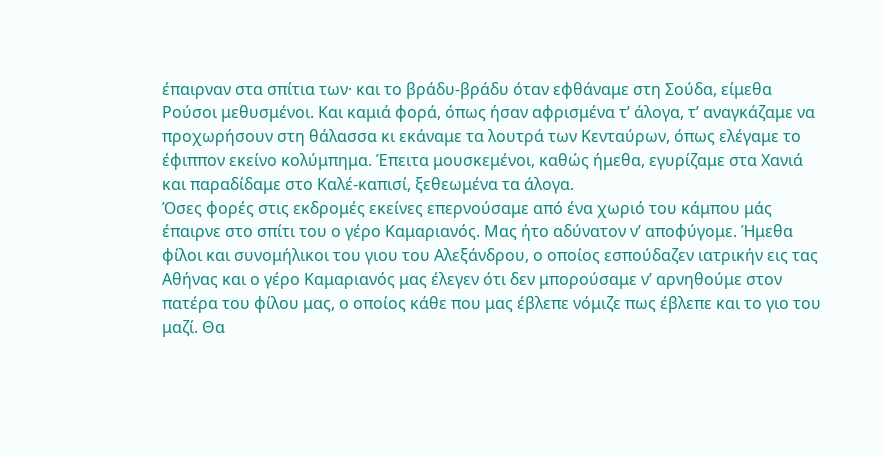έπαιρναν στα σπίτια των· και το βράδυ-βράδυ όταν εφθάναμε στη Σούδα, είμεθα Ρούσοι μεθυσμένοι. Και καμιά φορά, όπως ήσαν αφρισμένα τ’ άλογα, τ’ αναγκάζαμε να προχωρήσουν στη θάλασσα κι εκάναμε τα λουτρά των Κενταύρων, όπως ελέγαμε το έφιππον εκείνο κολύμπημα. Έπειτα μουσκεμένοι, καθώς ήμεθα, εγυρίζαμε στα Χανιά και παραδίδαμε στο Καλέ-καπισί, ξεθεωμένα τα άλογα.
Όσες φορές στις εκδρομές εκείνες επερνούσαμε από ένα χωριό του κάμπου μάς έπαιρνε στο σπίτι του ο γέρο Καμαριανός. Μας ήτο αδύνατον ν’ αποφύγομε. Ήμεθα φίλοι και συνομήλικοι του γιου του Αλεξάνδρου, ο οποίος εσπούδαζεν ιατρικήν εις τας Αθήνας και ο γέρο Καμαριανός μας έλεγεν ότι δεν μπορούσαμε ν’ αρνηθούμε στον πατέρα του φίλου μας, ο οποίος κάθε που μας έβλεπε νόμιζε πως έβλεπε και το γιο του μαζί. Θα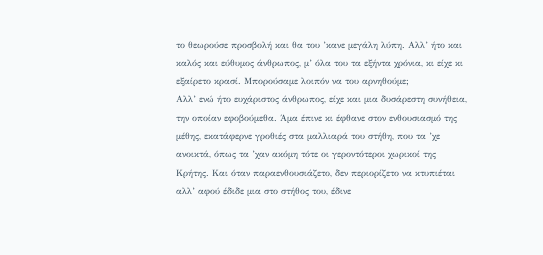το θεωρούσε προσβολή και θα του ’κανε μεγάλη λύπη. Αλλ’ ήτο και καλός και εύθυμος άνθρωπος, μ’ όλα του τα εξήντα χρόνια, κι είχε κι εξαίρετο κρασί. Μπορούσαμε λοιπόν να του αρνηθούμε;
Αλλ’ ενώ ήτο ευχάριστος άνθρωπος, είχε και μια δυσάρεστη συνήθεια, την οποίαν εφοβούμεθα. Άμα έπινε κι έφθανε στον ενθουσιασμό της μέθης, εκατάφερνε γροθιές στα μαλλιαρά του στήθη, που τα ’χε ανοικτά, όπως τα ’χαν ακόμη τότε οι γεροντότεροι χωρικοί της Κρήτης. Και όταν παραενθουσιάζετο, δεν περιορίζετο να κτυπιέται αλλ’ αφού έδιδε μια στο στήθος του, έδινε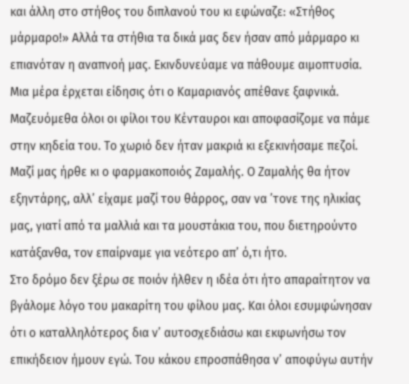και άλλη στο στήθος του διπλανού του κι εφώναζε: «Στήθος μάρμαρο!» Αλλά τα στήθια τα δικά μας δεν ήσαν από μάρμαρο κι επιανόταν η αναπνοή μας. Εκινδυνεύαμε να πάθουμε αιμοπτυσία.
Μια μέρα έρχεται είδησις ότι ο Καμαριανός απέθανε ξαφνικά. Μαζευόμεθα όλοι οι φίλοι του Κένταυροι και αποφασίζομε να πάμε στην κηδεία του. Το χωριό δεν ήταν μακριά κι εξεκινήσαμε πεζοί. Μαζί μας ήρθε κι ο φαρμακοποιός Ζαμαλής. Ο Ζαμαλής θα ήτον εξηντάρης, αλλ’ είχαμε μαζί του θάρρος, σαν να ’τονε της ηλικίας μας, γιατί από τα μαλλιά και τα μουστάκια του, που διετηρούντο κατάξανθα, τον επαίρναμε για νεότερο απ’ ό,τι ήτο.
Στο δρόμο δεν ξέρω σε ποιόν ήλθεν η ιδέα ότι ήτο απαραίτητον να βγάλομε λόγο του μακαρίτη του φίλου μας. Και όλοι εσυμφώνησαν ότι ο καταλληλότερος δια ν’ αυτοσχεδιάσω και εκφωνήσω τον επικήδειον ήμουν εγώ. Του κάκου επροσπάθησα ν’ αποφύγω αυτήν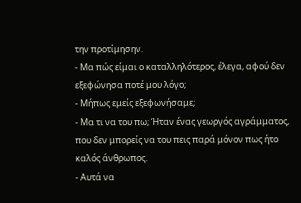την προτίμησην.
- Μα πώς είμαι ο καταλληλότερος, έλεγα, αφού δεν εξεφώνησα ποτέ μου λόγο;
- Μήπως εμείς εξεφωνήσαμε;
- Μα τι να του πω; Ήταν ένας γεωργός αγράμματος, που δεν μπορείς να του πεις παρά μόνον πως ήτο καλός άνθρωπος.
- Αυτά να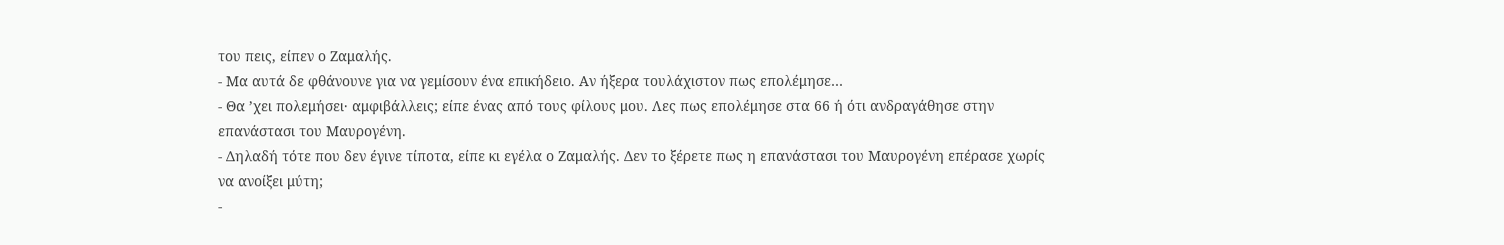του πεις, είπεν ο Ζαμαλής.
- Μα αυτά δε φθάνουνε για να γεμίσουν ένα επικήδειο. Αν ήξερα τουλάχιστον πως επολέμησε…
- Θα ’χει πολεμήσει· αμφιβάλλεις; είπε ένας από τους φίλους μου. Λες πως επολέμησε στα 66 ή ότι ανδραγάθησε στην επανάστασι του Μαυρογένη.
- Δηλαδή τότε που δεν έγινε τίποτα, είπε κι εγέλα ο Ζαμαλής. Δεν το ξέρετε πως η επανάστασι του Μαυρογένη επέρασε χωρίς να ανοίξει μύτη;
-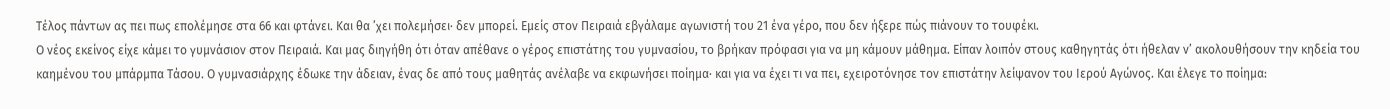Τέλος πάντων ας πει πως επολέμησε στα 66 και φτάνει. Και θα ’χει πολεμήσει· δεν μπορεί. Εμείς στον Πειραιά εβγάλαμε αγωνιστή του 21 ένα γέρο, που δεν ήξερε πώς πιάνουν το τουφέκι.
Ο νέος εκείνος είχε κάμει το γυμνάσιον στον Πειραιά. Και μας διηγήθη ότι όταν απέθανε ο γέρος επιστάτης του γυμνασίου, το βρήκαν πρόφασι για να μη κάμουν μάθημα. Είπαν λοιπόν στους καθηγητάς ότι ήθελαν ν’ ακολουθήσουν την κηδεία του καημένου του μπάρμπα Τάσου. Ο γυμνασιάρχης έδωκε την άδειαν, ένας δε από τους μαθητάς ανέλαβε να εκφωνήσει ποίημα· και για να έχει τι να πει, εχειροτόνησε τον επιστάτην λείψανον του Ιερού Αγώνος. Και έλεγε το ποίημα: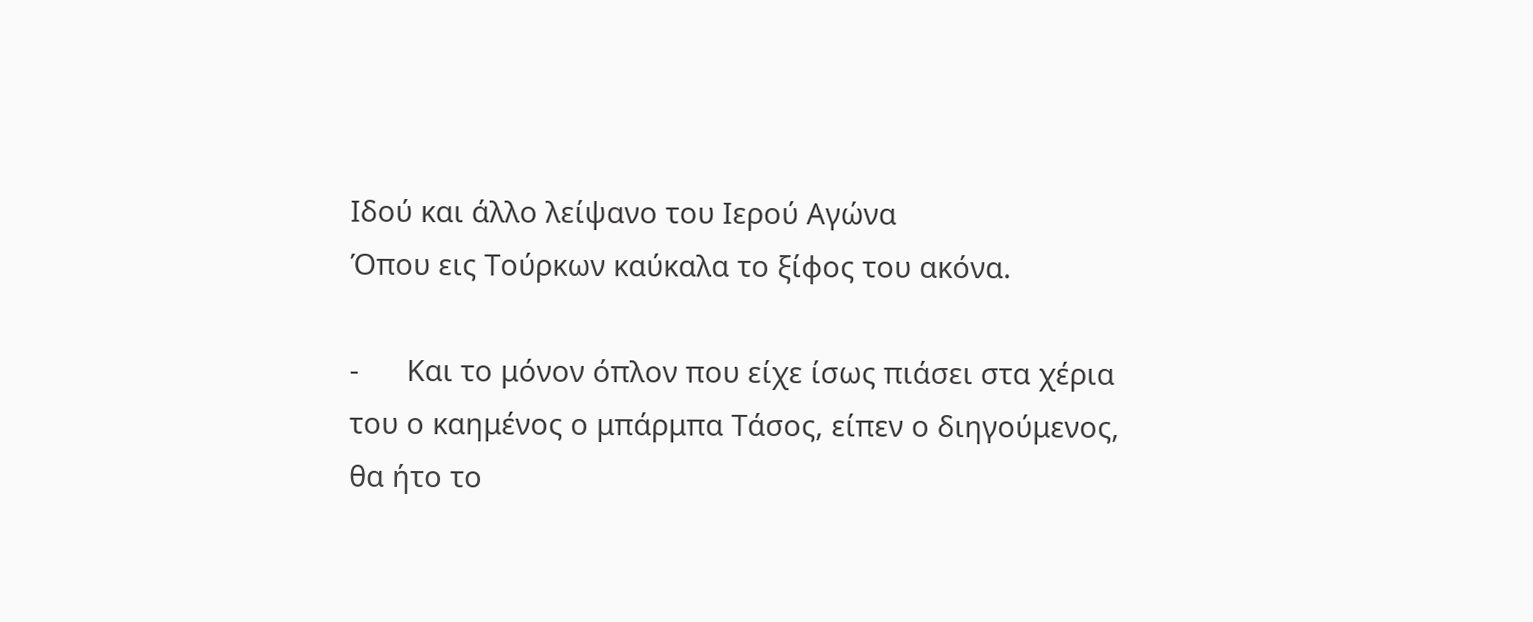Ιδού και άλλο λείψανο του Ιερού Αγώνα
Όπου εις Τούρκων καύκαλα το ξίφος του ακόνα.

-      Και το μόνον όπλον που είχε ίσως πιάσει στα χέρια του ο καημένος ο μπάρμπα Τάσος, είπεν ο διηγούμενος, θα ήτο το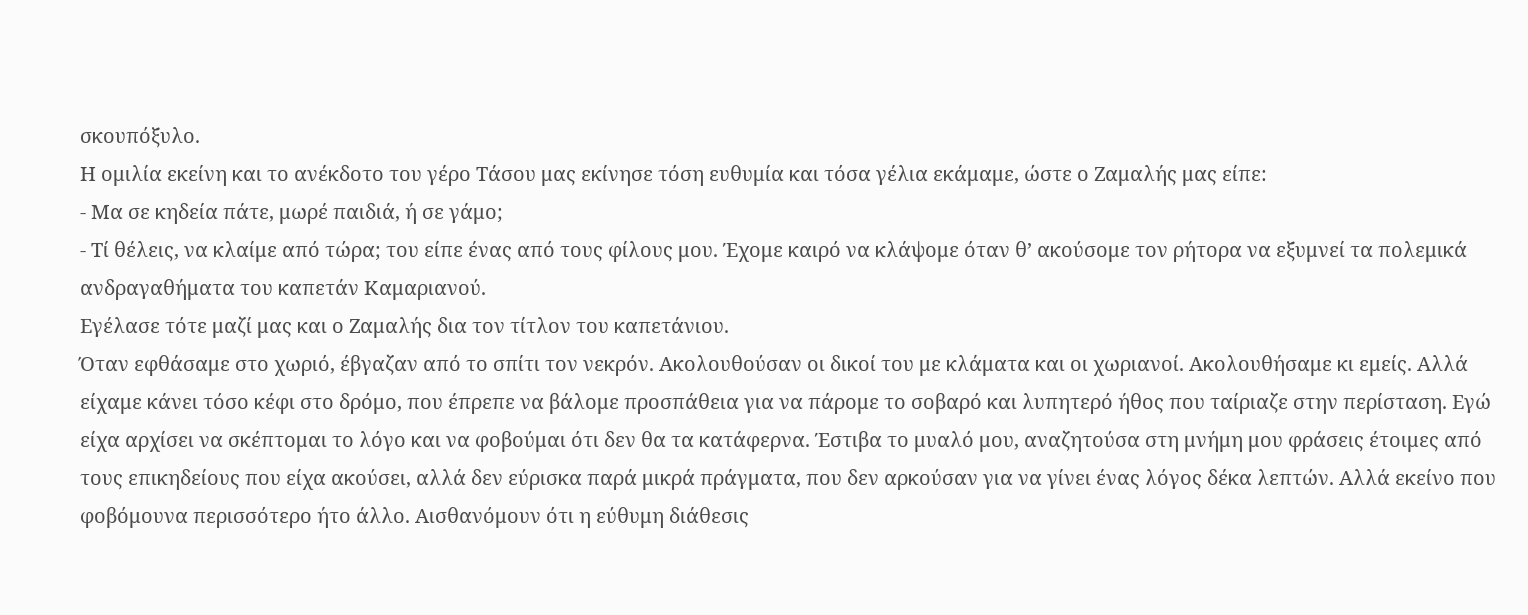σκουπόξυλο.
Η ομιλία εκείνη και το ανέκδοτο του γέρο Τάσου μας εκίνησε τόση ευθυμία και τόσα γέλια εκάμαμε, ώστε ο Ζαμαλής μας είπε:
- Μα σε κηδεία πάτε, μωρέ παιδιά, ή σε γάμο;
- Τί θέλεις, να κλαίμε από τώρα; του είπε ένας από τους φίλους μου. Έχομε καιρό να κλάψομε όταν θ’ ακούσομε τον ρήτορα να εξυμνεί τα πολεμικά ανδραγαθήματα του καπετάν Καμαριανού.
Εγέλασε τότε μαζί μας και ο Ζαμαλής δια τον τίτλον του καπετάνιου.
Όταν εφθάσαμε στο χωριό, έβγαζαν από το σπίτι τον νεκρόν. Ακολουθούσαν οι δικοί του με κλάματα και οι χωριανοί. Ακολουθήσαμε κι εμείς. Αλλά είχαμε κάνει τόσο κέφι στο δρόμο, που έπρεπε να βάλομε προσπάθεια για να πάρομε το σοβαρό και λυπητερό ήθος που ταίριαζε στην περίσταση. Εγώ είχα αρχίσει να σκέπτομαι το λόγο και να φοβούμαι ότι δεν θα τα κατάφερνα. Έστιβα το μυαλό μου, αναζητούσα στη μνήμη μου φράσεις έτοιμες από τους επικηδείους που είχα ακούσει, αλλά δεν εύρισκα παρά μικρά πράγματα, που δεν αρκούσαν για να γίνει ένας λόγος δέκα λεπτών. Αλλά εκείνο που φοβόμουνα περισσότερο ήτο άλλο. Αισθανόμουν ότι η εύθυμη διάθεσις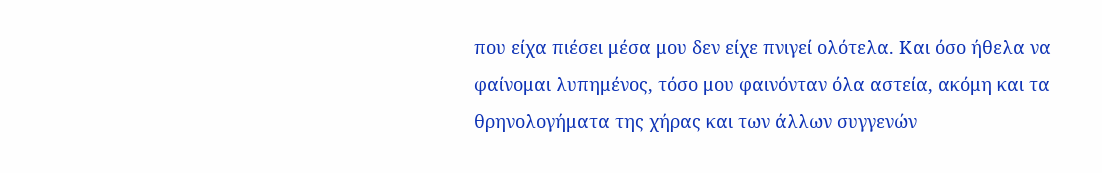που είχα πιέσει μέσα μου δεν είχε πνιγεί ολότελα. Και όσο ήθελα να φαίνομαι λυπημένος, τόσο μου φαινόνταν όλα αστεία, ακόμη και τα θρηνολογήματα της χήρας και των άλλων συγγενών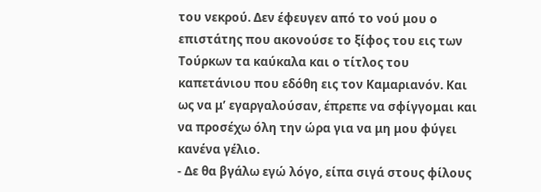του νεκρού. Δεν έφευγεν από το νού μου ο επιστάτης που ακονούσε το ξίφος του εις των Τούρκων τα καύκαλα και ο τίτλος του καπετάνιου που εδόθη εις τον Καμαριανόν. Και ως να μ’ εγαργαλούσαν, έπρεπε να σφίγγομαι και να προσέχω όλη την ώρα για να μη μου φύγει κανένα γέλιο.
- Δε θα βγάλω εγώ λόγο, είπα σιγά στους φίλους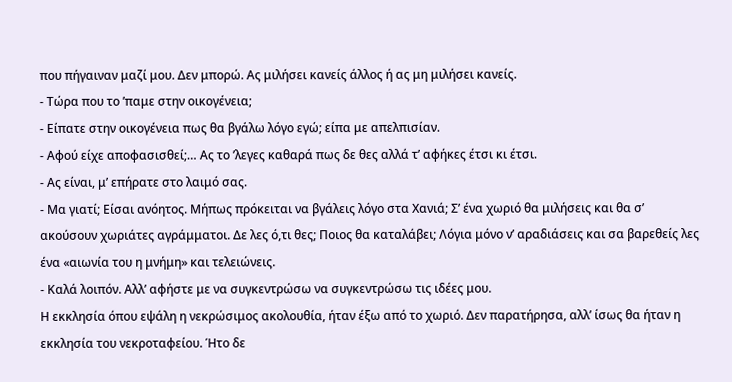που πήγαιναν μαζί μου. Δεν μπορώ. Ας μιλήσει κανείς άλλος ή ας μη μιλήσει κανείς.
- Τώρα που το ’παμε στην οικογένεια;
- Είπατε στην οικογένεια πως θα βγάλω λόγο εγώ; είπα με απελπισίαν.
- Αφού είχε αποφασισθεί;… Ας το ’λεγες καθαρά πως δε θες αλλά τ’ αφήκες έτσι κι έτσι.
- Ας είναι, μ’ επήρατε στο λαιμό σας.
- Μα γιατί; Είσαι ανόητος. Μήπως πρόκειται να βγάλεις λόγο στα Χανιά; Σ’ ένα χωριό θα μιλήσεις και θα σ’ ακούσουν χωριάτες αγράμματοι. Δε λες ό,τι θες; Ποιος θα καταλάβει; Λόγια μόνο ν’ αραδιάσεις και σα βαρεθείς λες ένα «αιωνία του η μνήμη» και τελειώνεις.
- Καλά λοιπόν. Αλλ’ αφήστε με να συγκεντρώσω να συγκεντρώσω τις ιδέες μου.
Η εκκλησία όπου εψάλη η νεκρώσιμος ακολουθία, ήταν έξω από το χωριό. Δεν παρατήρησα, αλλ’ ίσως θα ήταν η εκκλησία του νεκροταφείου. Ήτο δε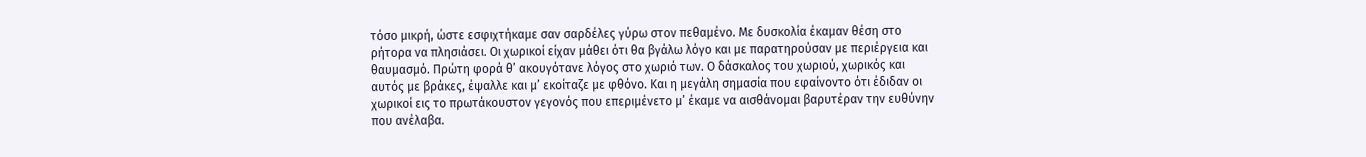τόσο μικρή, ώστε εσφιχτήκαμε σαν σαρδέλες γύρω στον πεθαμένο. Με δυσκολία έκαμαν θέση στο ρήτορα να πλησιάσει. Οι χωρικοί είχαν μάθει ότι θα βγάλω λόγο και με παρατηρούσαν με περιέργεια και θαυμασμό. Πρώτη φορά θ’ ακουγότανε λόγος στο χωριό των. Ο δάσκαλος του χωριού, χωρικός και αυτός με βράκες, έψαλλε και μ’ εκοίταζε με φθόνο. Και η μεγάλη σημασία που εφαίνοντο ότι έδιδαν οι χωρικοί εις το πρωτάκουστον γεγονός που επεριμένετο μ’ έκαμε να αισθάνομαι βαρυτέραν την ευθύνην που ανέλαβα.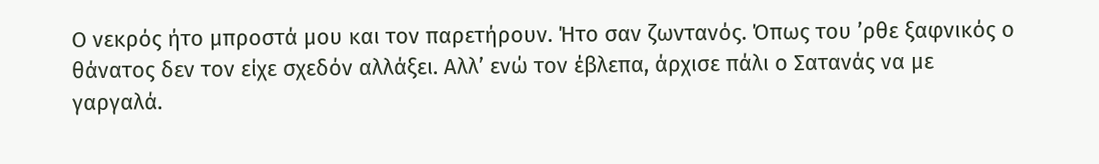Ο νεκρός ήτο μπροστά μου και τον παρετήρουν. Ήτο σαν ζωντανός. Όπως του ’ρθε ξαφνικός ο θάνατος δεν τον είχε σχεδόν αλλάξει. Αλλ’ ενώ τον έβλεπα, άρχισε πάλι ο Σατανάς να με γαργαλά.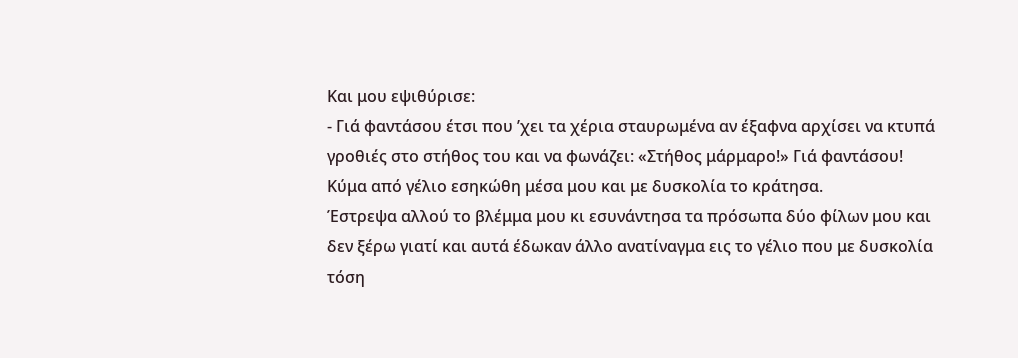Και μου εψιθύρισε:
- Γιά φαντάσου έτσι που ’χει τα χέρια σταυρωμένα αν έξαφνα αρχίσει να κτυπά γροθιές στο στήθος του και να φωνάζει: «Στήθος μάρμαρο!» Γιά φαντάσου!
Κύμα από γέλιο εσηκώθη μέσα μου και με δυσκολία το κράτησα.
Έστρεψα αλλού το βλέμμα μου κι εσυνάντησα τα πρόσωπα δύο φίλων μου και δεν ξέρω γιατί και αυτά έδωκαν άλλο ανατίναγμα εις το γέλιο που με δυσκολία τόση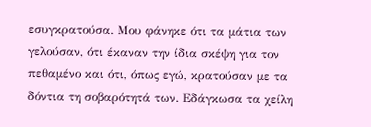εσυγκρατούσα. Μου φάνηκε ότι τα μάτια των γελούσαν, ότι έκαναν την ίδια σκέψη για τον πεθαμένο και ότι, όπως εγώ, κρατούσαν με τα δόντια τη σοβαρότητά των. Εδάγκωσα τα χείλη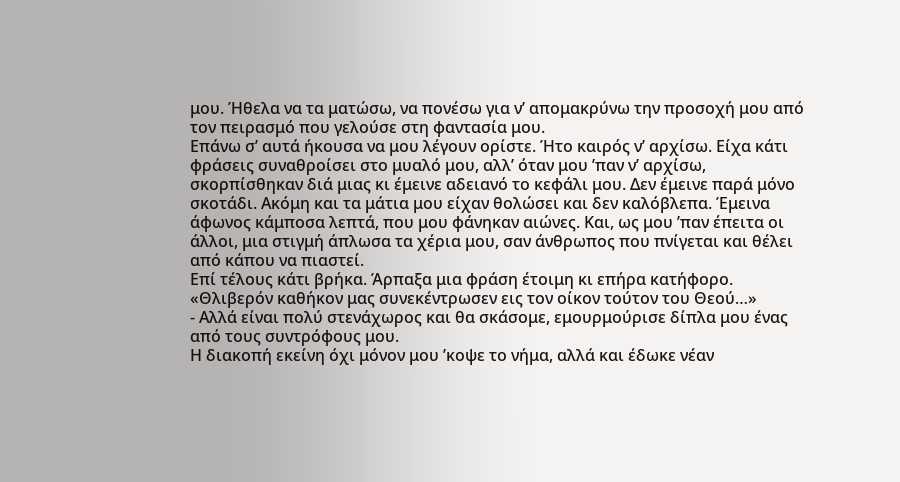μου. Ήθελα να τα ματώσω, να πονέσω για ν’ απομακρύνω την προσοχή μου από τον πειρασμό που γελούσε στη φαντασία μου.
Επάνω σ’ αυτά ήκουσα να μου λέγουν ορίστε. Ήτο καιρός ν’ αρχίσω. Είχα κάτι φράσεις συναθροίσει στο μυαλό μου, αλλ’ όταν μου ’παν ν’ αρχίσω, σκορπίσθηκαν διά μιας κι έμεινε αδειανό το κεφάλι μου. Δεν έμεινε παρά μόνο σκοτάδι. Ακόμη και τα μάτια μου είχαν θολώσει και δεν καλόβλεπα. Έμεινα άφωνος κάμποσα λεπτά, που μου φάνηκαν αιώνες. Και, ως μου ’παν έπειτα οι άλλοι, μια στιγμή άπλωσα τα χέρια μου, σαν άνθρωπος που πνίγεται και θέλει από κάπου να πιαστεί.
Επί τέλους κάτι βρήκα. Άρπαξα μια φράση έτοιμη κι επήρα κατήφορο. «Θλιβερόν καθήκον μας συνεκέντρωσεν εις τον οίκον τούτον του Θεού…»
- Αλλά είναι πολύ στενάχωρος και θα σκάσομε, εμουρμούρισε δίπλα μου ένας από τους συντρόφους μου.
Η διακοπή εκείνη όχι μόνον μου ’κοψε το νήμα, αλλά και έδωκε νέαν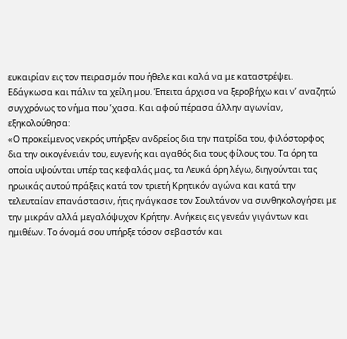ευκαιρίαν εις τον πειρασμόν που ήθελε και καλά να με καταστρέψει. Εδάγκωσα και πάλιν τα χείλη μου. Έπειτα άρχισα να ξεροβήχω και ν’ αναζητώ συγχρόνως το νήμα που ’χασα. Και αφού πέρασα άλλην αγωνίαν, εξηκολούθησα:
«Ο προκείμενος νεκρός υπήρξεν ανδρείος δια την πατρίδα του, φιλόστορφος δια την οικογένειάν του, ευγενής και αγαθός δια τους φίλους του. Τα όρη τα οποία υψούνται υπέρ τας κεφαλάς μας, τα Λευκά όρη λέγω, διηγούνται τας ηρωικάς αυτού πράξεις κατά τον τριετή Κρητικόν αγώνα και κατά την τελευταίαν επανάστασιν, ήτις ηνάγκασε τον Σουλτάνον να συνθηκολογήσει με την μικράν αλλά μεγαλόψυχον Κρήτην. Ανήκεις εις γενεάν γιγάντων και ημιθέων. Το όνομά σου υπήρξε τόσον σεβαστόν και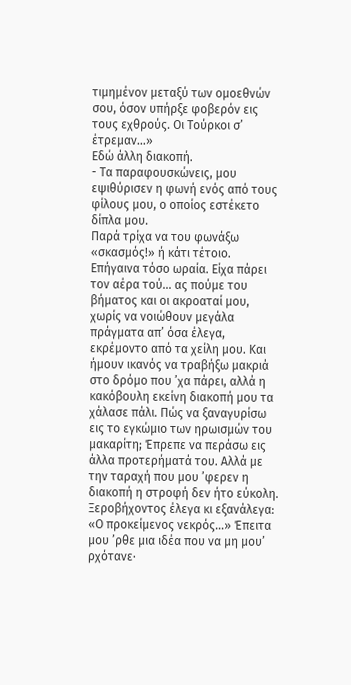τιμημένον μεταξύ των ομοεθνών σου, όσον υπήρξε φοβερόν εις τους εχθρούς. Οι Τούρκοι σ’ έτρεμαν…»
Εδώ άλλη διακοπή.
- Τα παραφουσκώνεις, μου εψιθύρισεν η φωνή ενός από τους φίλους μου, ο οποίος εστέκετο δίπλα μου.
Παρά τρίχα να του φωνάξω «σκασμός!» ή κάτι τέτοιο. Επήγαινα τόσο ωραία. Είχα πάρει τον αέρα τού… ας πούμε του βήματος και οι ακροαταί μου, χωρίς να νοιώθουν μεγάλα πράγματα απ’ όσα έλεγα, εκρέμοντο από τα χείλη μου. Και ήμουν ικανός να τραβήξω μακριά στο δρόμο που ’χα πάρει, αλλά η κακόβουλη εκείνη διακοπή μου τα χάλασε πάλι. Πώς να ξαναγυρίσω εις το εγκώμιο των ηρωισμών του μακαρίτη; Έπρεπε να περάσω εις άλλα προτερήματά του. Αλλά με την ταραχή που μου ’φερεν η διακοπή η στροφή δεν ήτο εύκολη. Ξεροβήχοντος έλεγα κι εξανάλεγα: «Ο προκείμενος νεκρός…» Έπειτα μου ’ρθε μια ιδέα που να μη μου’ ρχότανε·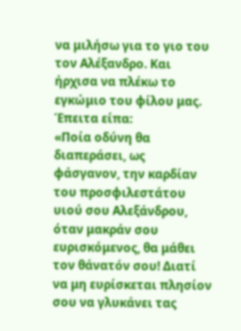να μιλήσω για το γιο του τον Αλέξανδρο. Και ήρχισα να πλέκω το εγκώμιο του φίλου μας. Έπειτα είπα:
«Ποία οδύνη θα διαπεράσει, ως φάσγανον, την καρδίαν του προσφιλεστάτου υιού σου Αλεξάνδρου, όταν μακράν σου ευρισκόμενος, θα μάθει τον θάνατόν σου! Διατί να μη ευρίσκεται πλησίον σου να γλυκάνει τας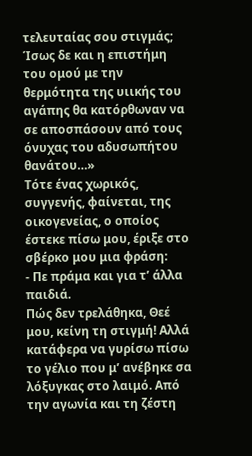τελευταίας σου στιγμάς; Ίσως δε και η επιστήμη του ομού με την θερμότητα της υιικής του αγάπης θα κατόρθωναν να σε αποσπάσουν από τους όνυχας του αδυσωπήτου θανάτου…»
Τότε ένας χωρικός, συγγενής, φαίνεται, της οικογενείας, ο οποίος έστεκε πίσω μου, έριξε στο σβέρκο μου μια φράση:
- Πε πράμα και για τ’ άλλα παιδιά.
Πώς δεν τρελάθηκα, Θεέ μου, κείνη τη στιγμή! Αλλά κατάφερα να γυρίσω πίσω το γέλιο που μ’ ανέβηκε σα λόξυγκας στο λαιμό. Από την αγωνία και τη ζέστη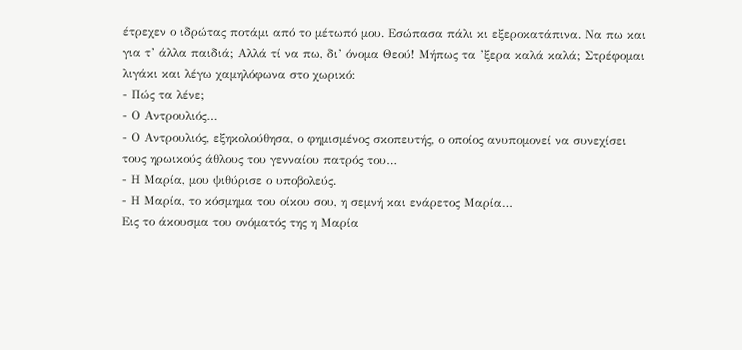έτρεχεν ο ιδρώτας ποτάμι από το μέτωπό μου. Εσώπασα πάλι κι εξεροκατάπινα. Να πω και για τ’ άλλα παιδιά; Αλλά τί να πω, δι’ όνομα Θεού! Μήπως τα ’ξερα καλά καλά; Στρέφομαι λιγάκι και λέγω χαμηλόφωνα στο χωρικό:
- Πώς τα λένε;
- Ο Αντρουλιός…
- Ο Αντρουλιός, εξηκολούθησα, ο φημισμένος σκοπευτής, ο οποίος ανυπομονεί να συνεχίσει τους ηρωικούς άθλους του γενναίου πατρός του…
- Η Μαρία, μου ψιθύρισε ο υποβολεύς.
- Η Μαρία, το κόσμημα του οίκου σου, η σεμνή και ενάρετος Μαρία…
Εις το άκουσμα του ονόματός της η Μαρία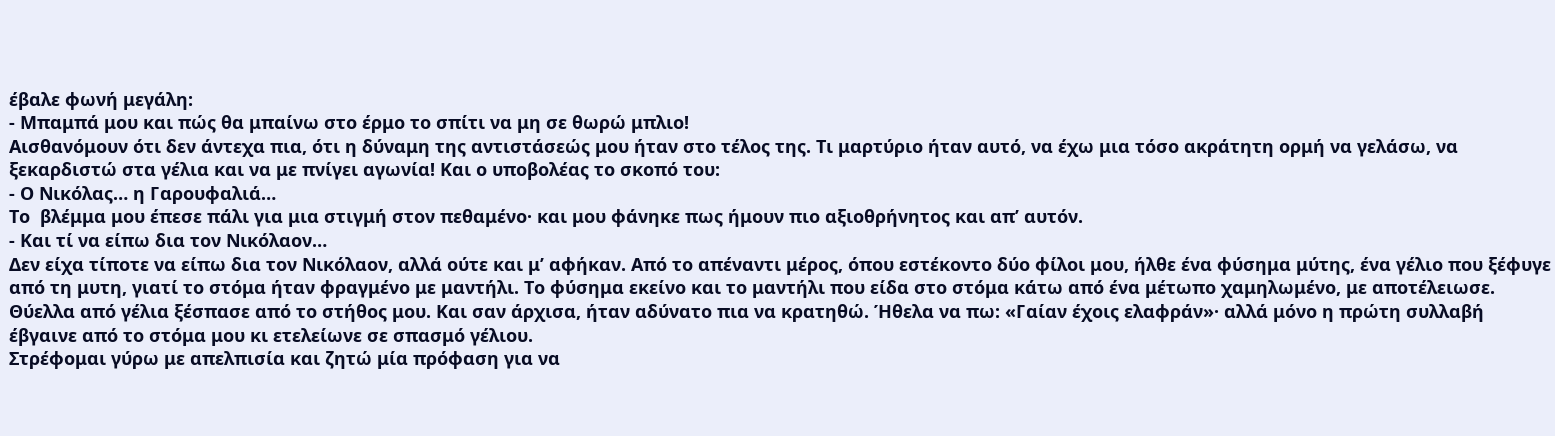έβαλε φωνή μεγάλη:
- Μπαμπά μου και πώς θα μπαίνω στο έρμο το σπίτι να μη σε θωρώ μπλιο!
Αισθανόμουν ότι δεν άντεχα πια, ότι η δύναμη της αντιστάσεώς μου ήταν στο τέλος της. Τι μαρτύριο ήταν αυτό, να έχω μια τόσο ακράτητη ορμή να γελάσω, να ξεκαρδιστώ στα γέλια και να με πνίγει αγωνία! Και ο υποβολέας το σκοπό του:
- Ο Νικόλας… η Γαρουφαλιά…
Το  βλέμμα μου έπεσε πάλι για μια στιγμή στον πεθαμένο· και μου φάνηκε πως ήμουν πιο αξιοθρήνητος και απ’ αυτόν.
- Και τί να είπω δια τον Νικόλαον…
Δεν είχα τίποτε να είπω δια τον Νικόλαον, αλλά ούτε και μ’ αφήκαν. Από το απέναντι μέρος, όπου εστέκοντο δύο φίλοι μου, ήλθε ένα φύσημα μύτης, ένα γέλιο που ξέφυγε από τη μυτη, γιατί το στόμα ήταν φραγμένο με μαντήλι. Το φύσημα εκείνο και το μαντήλι που είδα στο στόμα κάτω από ένα μέτωπο χαμηλωμένο, με αποτέλειωσε. Θύελλα από γέλια ξέσπασε από το στήθος μου. Και σαν άρχισα, ήταν αδύνατο πια να κρατηθώ. Ήθελα να πω: «Γαίαν έχοις ελαφράν»· αλλά μόνο η πρώτη συλλαβή έβγαινε από το στόμα μου κι ετελείωνε σε σπασμό γέλιου.
Στρέφομαι γύρω με απελπισία και ζητώ μία πρόφαση για να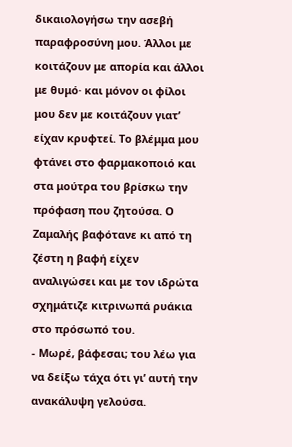δικαιολογήσω την ασεβή παραφροσύνη μου. Άλλοι με κοιτάζουν με απορία και άλλοι με θυμό· και μόνον οι φίλοι μου δεν με κοιτάζουν γιατ’ είχαν κρυφτεί. Το βλέμμα μου φτάνει στο φαρμακοποιό και στα μούτρα του βρίσκω την πρόφαση που ζητούσα. Ο Ζαμαλής βαφότανε κι από τη ζέστη η βαφή είχεν αναλιγώσει και με τον ιδρώτα σχημάτιζε κιτρινωπά ρυάκια στο πρόσωπό του.
- Μωρέ, βάφεσαι; του λέω για να δείξω τάχα ότι γι’ αυτή την ανακάλυψη γελούσα.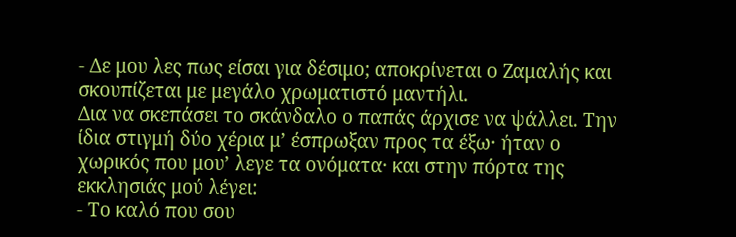- Δε μου λες πως είσαι για δέσιμο; αποκρίνεται ο Ζαμαλής και σκουπίζεται με μεγάλο χρωματιστό μαντήλι.
Δια να σκεπάσει το σκάνδαλο ο παπάς άρχισε να ψάλλει. Την ίδια στιγμή δύο χέρια μ’ έσπρωξαν προς τα έξω· ήταν ο χωρικός που μου’ λεγε τα ονόματα· και στην πόρτα της εκκλησιάς μού λέγει:
- Το καλό που σου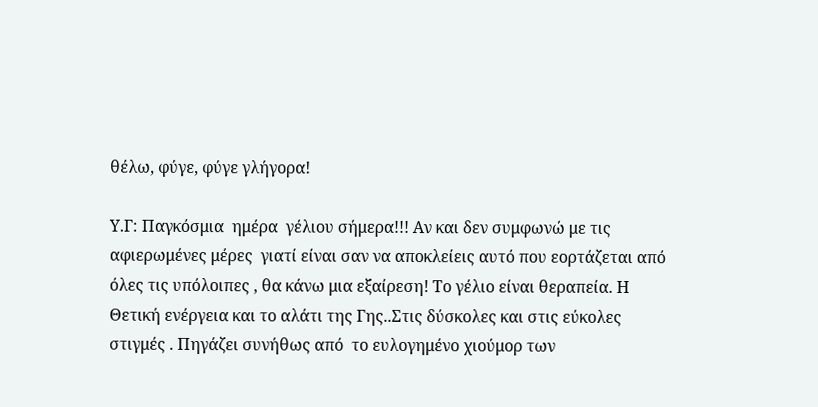θέλω, φύγε, φύγε γλήγορα!

Υ.Γ: Παγκόσμια  ημέρα  γέλιου σήμερα!!! Αν και δεν συμφωνώ με τις αφιερωμένες μέρες  γιατί είναι σαν να αποκλείεις αυτό που εορτάζεται από όλες τις υπόλοιπες , θα κάνω μια εξαίρεση! Το γέλιο είναι θεραπεία. Η Θετική ενέργεια και το αλάτι της Γης..Στις δύσκολες και στις εύκολες στιγμές . Πηγάζει συνήθως από  το ευλογημένο χιούμορ των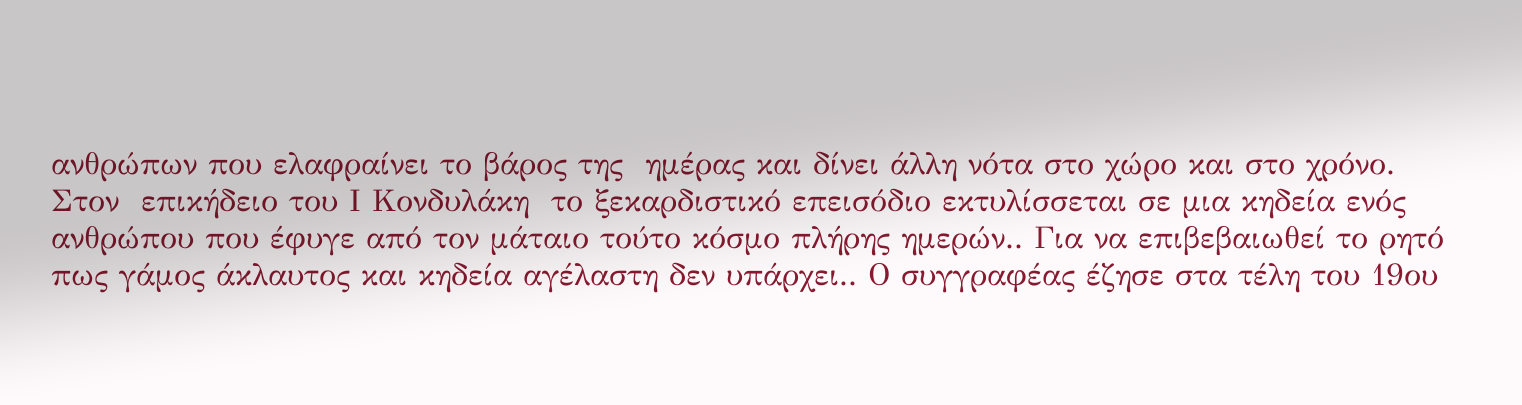ανθρώπων που ελαφραίνει το βάρος της  ημέρας και δίνει άλλη νότα στο χώρο και στο χρόνο. Στον  επικήδειο του Ι Κονδυλάκη  το ξεκαρδιστικό επεισόδιο εκτυλίσσεται σε μια κηδεία ενός ανθρώπου που έφυγε από τον μάταιο τούτο κόσμο πλήρης ημερών.. Για να επιβεβαιωθεί το ρητό πως γάμος άκλαυτος και κηδεία αγέλαστη δεν υπάρχει.. Ο συγγραφέας έζησε στα τέλη του 19ου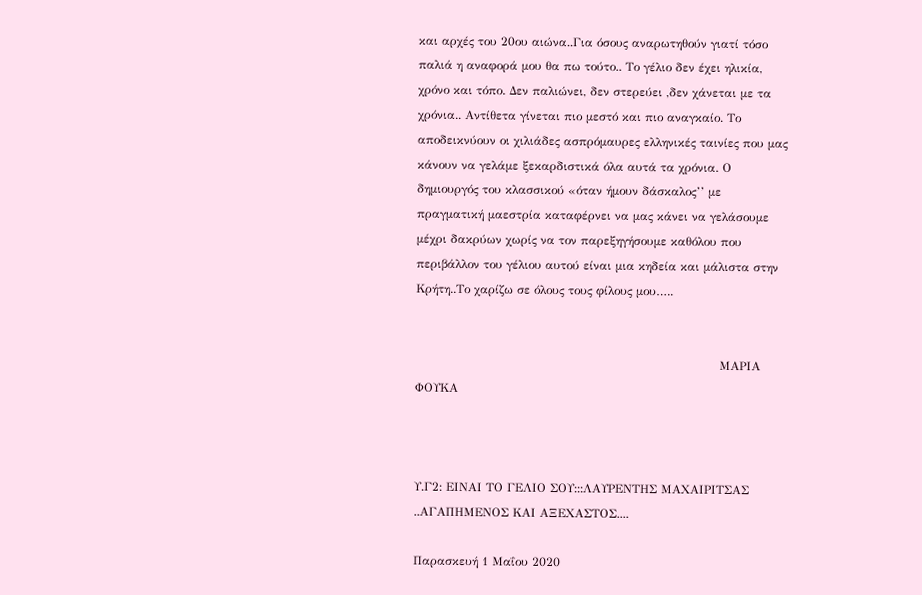και αρχές του 20ου αιώνα..Για όσους αναρωτηθούν γιατί τόσο παλιά η αναφορά μου θα πω τούτο.. Το γέλιο δεν έχει ηλικία, χρόνο και τόπο. Δεν παλιώνει, δεν στερεύει ,δεν χάνεται με τα χρόνια.. Αντίθετα γίνεται πιο μεστό και πιο αναγκαίο. Το αποδεικνύουν οι χιλιάδες ασπρόμαυρες ελληνικές ταινίες που μας κάνουν να γελάμε ξεκαρδιστικά όλα αυτά τα χρόνια. Ο δημιουργός του κλασσικού «όταν ήμουν δάσκαλος’’ με πραγματική μαεστρία καταφέρνει να μας κάνει να γελάσουμε μέχρι δακρύων χωρίς να τον παρεξηγήσουμε καθόλου που περιβάλλον του γέλιου αυτού είναι μια κηδεία και μάλιστα στην Κρήτη..Το χαρίζω σε όλους τους φίλους μου…..


                                                                            ΜΑΡΙΑ ΦΟΥΚΑ



Υ.Γ2: ΕΙΝΑΙ ΤΟ ΓΕΛΙΟ ΣΟΥ:::ΛΑΥΡΕΝΤΗΣ ΜΑΧΑΙΡΙΤΣΑΣ ..ΑΓΑΠΗΜΕΝΟΣ ΚΑΙ ΑΞΕΧΑΣΤΟΣ....

Παρασκευή 1 Μαΐου 2020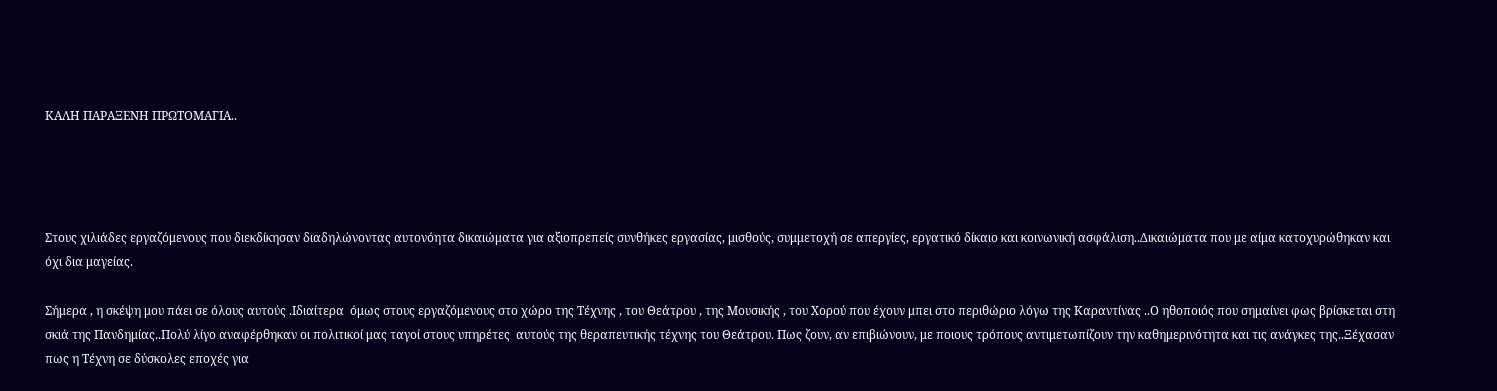ΚΑΛΗ ΠΑΡΑΞΕΝΗ ΠΡΩΤΟΜΑΓΙΑ..




Στους χιλιάδες εργαζόμενους που διεκδίκησαν διαδηλώνοντας αυτονόητα δικαιώματα για αξιοπρεπείς συνθήκες εργασίας, μισθούς, συμμετοχή σε απεργίες, εργατικό δίκαιο και κοινωνική ασφάλιση..Δικαιώματα που με αίμα κατοχυρώθηκαν και όχι δια μαγείας.

Σήμερα , η σκέψη μου πάει σε όλους αυτούς .Ιδιαίτερα  όμως στους εργαζόμενους στο χώρο της Τέχνης , του Θεάτρου , της Μουσικής , του Χορού που έχουν μπει στο περιθώριο λόγω της Καραντίνας ..Ο ηθοποιός που σημαίνει φως βρίσκεται στη σκιά της Πανδημίας..Πολύ λίγο αναφέρθηκαν οι πολιτικοί μας ταγοί στους υπηρέτες  αυτούς της θεραπευτικής τέχνης του Θεάτρου. Πως ζουν, αν επιβιώνουν, με ποιους τρόπους αντιμετωπίζουν την καθημερινότητα και τις ανάγκες της..Ξέχασαν πως η Τέχνη σε δύσκολες εποχές για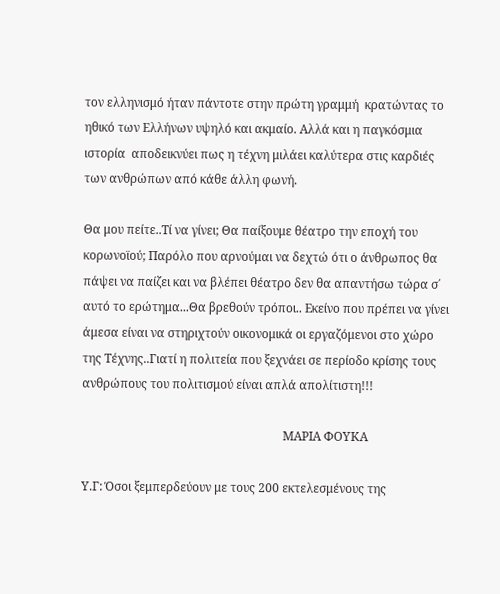τον ελληνισμό ήταν πάντοτε στην πρώτη γραμμή  κρατώντας το ηθικό των Ελλήνων υψηλό και ακμαίο. Αλλά και η παγκόσμια ιστορία  αποδεικνύει πως η τέχνη μιλάει καλύτερα στις καρδιές των ανθρώπων από κάθε άλλη φωνή.

Θα μου πείτε..Τί να γίνει; Θα παίξουμε θέατρο την εποχή του κορωνοϊού; Παρόλο που αρνούμαι να δεχτώ ότι ο άνθρωπος θα πάψει να παίζει και να βλέπει θέατρο δεν θα απαντήσω τώρα σ΄ αυτό το ερώτημα...Θα βρεθούν τρόποι.. Εκείνο που πρέπει να γίνει άμεσα είναι να στηριχτούν οικονομικά οι εργαζόμενοι στο χώρο της Τέχνης..Γιατί η πολιτεία που ξεχνάει σε περίοδο κρίσης τους ανθρώπους του πολιτισμού είναι απλά απολίτιστη!!!

                                                                   ΜΑΡΙΑ ΦΟΥΚΑ

Υ.Γ: Όσοι ξεμπερδεύουν με τους 200 εκτελεσμένους της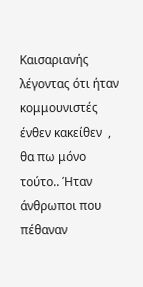Καισαριανής λέγοντας ότι ήταν κομμουνιστές ένθεν κακείθεν  , θα πω μόνο τούτο.. Ήταν άνθρωποι που πέθαναν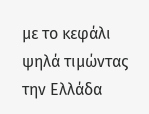με το κεφάλι ψηλά τιμώντας την Ελλάδα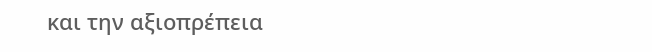και την αξιοπρέπεια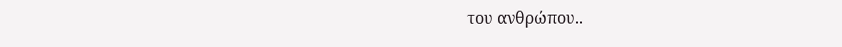του ανθρώπου..